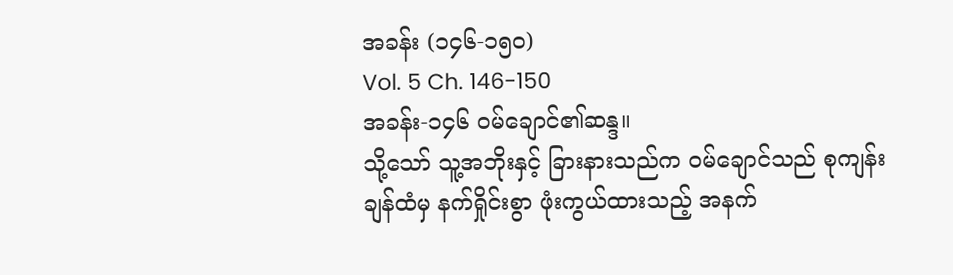အခန်း (၁၄၆-၁၅၀)
Vol. 5 Ch. 146-150
အခန်း-၁၄၆ ဝမ်ချောင်၏ဆန္ဒ။
သို့သော် သူ့အဘိုးနှင့် ခြားနားသည်က ဝမ်ချောင်သည် စုကျန်းချန်ထံမှ နက်ရှိုင်းစွာ ဖုံးကွယ်ထားသည့် အနက်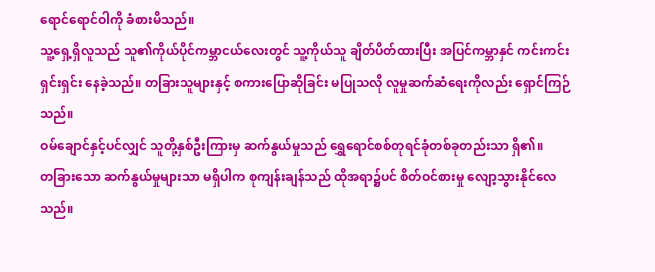ရောင်ရောင်ဝါကို ခံစားမိသည်။
သူ့ရှေ့ရှိလူသည် သူ၏ကိုယ်ပိုင်ကမ္ဘာငယ်လေးတွင် သူ့ကိုယ်သူ ချိတ်ပိတ်ထားပြီး အပြင်ကမ္ဘာနှင် ကင်းကင်းရှင်းရှင်း နေခဲ့သည်။ တခြားသူများနှင့် စကားပြောဆိုခြင်း မပြုသလို လူမှုဆက်ဆံရေးကိုလည်း ရှောင်ကြဉ်သည်။
ဝမ်ချောင်နှင့်ပင်လျှင် သူတို့နှစ်ဦးကြားမှ ဆက်နွယ်မှုသည် ရွှေရောင်စစ်တုရင်ခုံတစ်ခုတည်းသာ ရှိ၏။
တခြားသော ဆက်နွယ်မှုများသာ မရှိပါက စုကျန်းချန်သည် ထိုအရာ၌ပင် စိတ်ဝင်စားမှု လျော့သွားနိုင်လေသည်။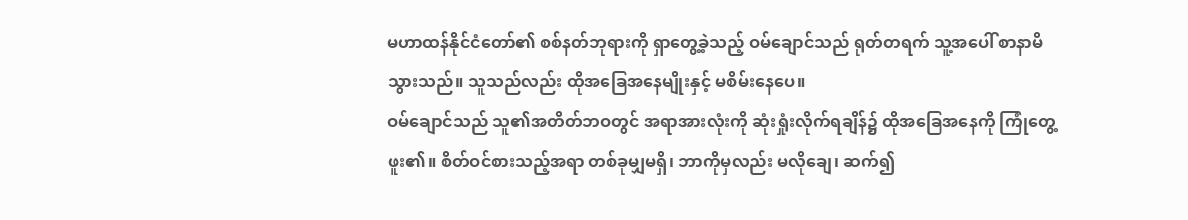မဟာထန်နိုင်ငံတော်၏ စစ်နတ်ဘုရားကို ရှာတွေ့ခဲ့သည့် ဝမ်ချောင်သည် ရုတ်တရက် သူ့အပေါ် စာနာမိသွားသည်။ သူသည်လည်း ထိုအခြေအနေမျိုးနှင့် မစိမ်းနေပေ။
ဝမ်ချောင်သည် သူ၏အတိတ်ဘဝတွင် အရာအားလုံးကို ဆုံးရှုံးလိုက်ရချိန်၌ ထိုအခြေအနေကို ကြုံတွေ့ဖူး၏။ စိတ်ဝင်စားသည့်အရာ တစ်ခုမျှမရှိ၊ ဘာကိုမှလည်း မလိုချေ၊ ဆက်၍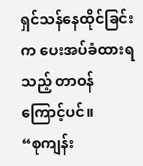ရှင်သန်နေထိုင်ခြင်းက ပေးအပ်ခံထားရသည့် တာဝန်ကြောင့်ပင်။
“စုကျန်း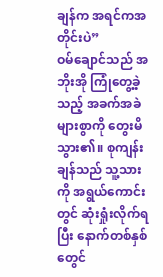ချန်က အရင်ကအတိုင်းပဲ”
ဝမ်ချောင်သည် အဘိုးအို ကြုံတွေ့ခဲ့သည့် အခက်အခဲများစွာကို တွေးမိသွား၏။ စုကျန်းချန်သည် သူ့သားကို အရွယ်ကောင်းတွင် ဆုံးရှုံးလိုက်ရပြီး နောက်တစ်နှစ်တွေင်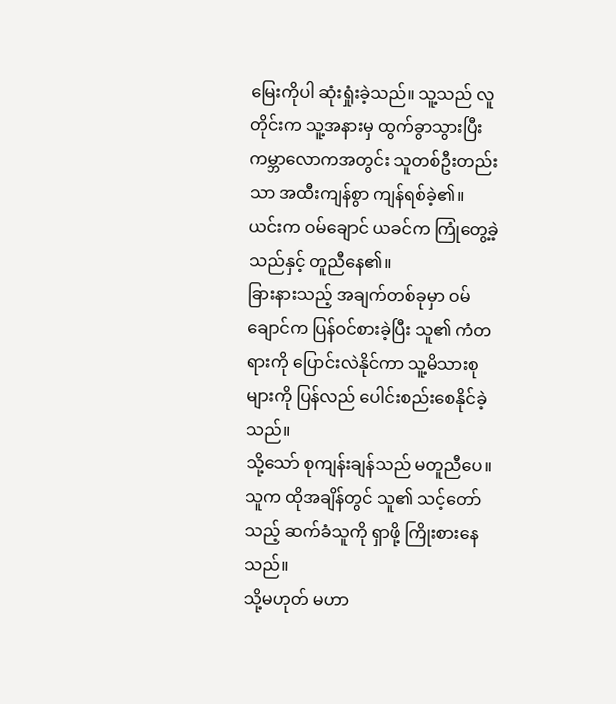မြေးကိုပါ ဆုံးရှုံးခဲ့သည်။ သူ့သည် လူတိုင်းက သူ့အနားမှ ထွက်ခွာသွားပြီး ကမ္ဘာလောကအတွင်း သူတစ်ဦးတည်းသာ အထီးကျန်စွာ ကျန်ရစ်ခဲ့၏။
ယင်းက ဝမ်ချောင် ယခင်က ကြုံတွေ့ခဲ့သည်နှင့် တူညီနေ၏။
ခြားနားသည့် အချက်တစ်ခုမှာ ဝမ်ချောင်က ပြန်ဝင်စားခဲ့ပြီး သူ၏ ကံတရားကို ပြောင်းလဲနိုင်ကာ သူ့မိသားစုများကို ပြန်လည် ပေါင်းစည်းစေနိုင်ခဲ့သည်။
သို့သော် စုကျန်းချန်သည် မတူညီပေ။ သူက ထိုအချိန်တွင် သူ၏ သင့်တော်သည့် ဆက်ခံသူကို ရှာဖို့ ကြိုးစားနေသည်။
သို့မဟုတ် မဟာ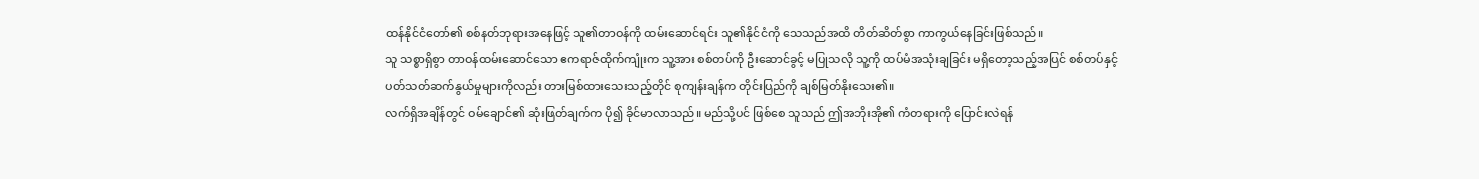ထန်နိုင်ငံတော်၏ စစ်နတ်ဘုရားအနေဖြင့် သူ၏တာဝန်ကို ထမ်းဆောင်ရင်း သူ၏နိုင်ငံကို သေသည်အထိ တိတ်ဆိတ်စွာ ကာကွယ်နေခြင်းဖြစ်သည်။
သူ သစ္စာရှိစွာ တာဝန်ထမ်းဆောင်သော ဧကရာဇ်ထိုက်ကျုံးက သူ့အား စစ်တပ်ကို ဦးဆောင်ခွင့် မပြုသလို သူ့ကို ထပ်မံအသုံးချခြင်း မရှိတော့သည့်အပြင် စစ်တပ်နှင့် ပတ်သတ်ဆက်နွယ်မှုများကိုလည်း တားမြစ်ထားသေးသည့်တိုင် စုကျန်းချန်က တိုင်းပြည်ကို ချစ်မြတ်နိုးသေး၏။
လက်ရှိအချိန်တွင် ဝမ်ချောင်၏ ဆုံးဖြတ်ချက်က ပို၍ ခိုင်မာလာသည်။ မည်သို့ပင် ဖြစ်စေ သူသည် ဤအဘိုးအို၏ ကံတရားကို ပြောင်းလဲရန်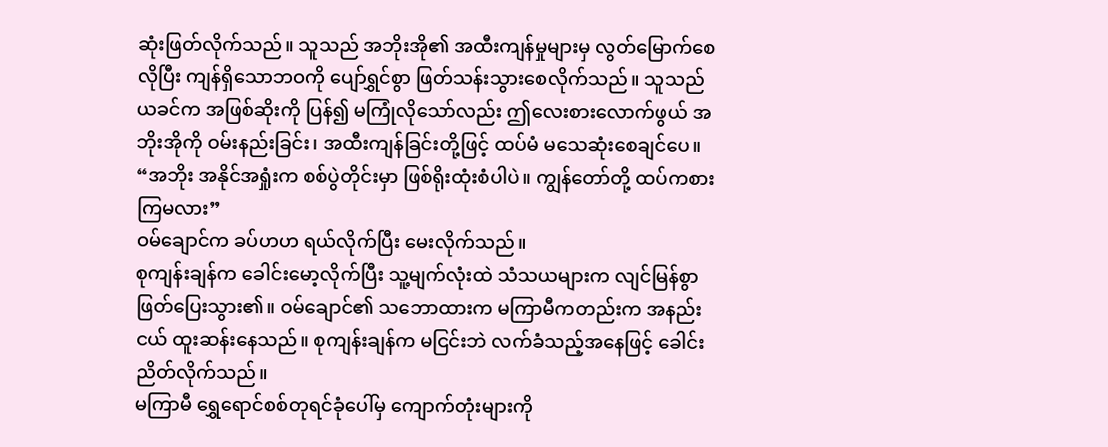ဆုံးဖြတ်လိုက်သည်။ သူသည် အဘိုးအို၏ အထီးကျန်မှုများမှ လွတ်မြောက်စေလိုပြီး ကျန်ရှိသောဘဝကို ပျော်ရွှင်စွာ ဖြတ်သန်းသွားစေလိုက်သည်။ သူသည် ယခင်က အဖြစ်ဆိုးကို ပြန်၍ မကြုံလိုသော်လည်း ဤလေးစားလောက်ဖွယ် အဘိုးအိုကို ဝမ်းနည်းခြင်း၊ အထီးကျန်ခြင်းတို့ဖြင့် ထပ်မံ မသေဆုံးစေချင်ပေ။
“အဘိုး အနိုင်အရှုံးက စစ်ပွဲတိုင်းမှာ ဖြစ်ရိုးထုံးစံပါပဲ။ ကျွန်တော်တို့ ထပ်ကစားကြမလား”
ဝမ်ချောင်က ခပ်ဟဟ ရယ်လိုက်ပြီး မေးလိုက်သည်။
စုကျန်းချန်က ခေါင်းမော့လိုက်ပြီး သူ့မျက်လုံးထဲ သံသယများက လျင်မြန်စွာ ဖြတ်ပြေးသွား၏။ ဝမ်ချောင်၏ သဘောထားက မကြာမီကတည်းက အနည်းငယ် ထူးဆန်းနေသည်။ စုကျန်းချန်က မငြင်းဘဲ လက်ခံသည့်အနေဖြင့် ခေါင်းညိတ်လိုက်သည်။
မကြာမီ ရွှေရောင်စစ်တုရင်ခုံပေါ်မှ ကျောက်တုံးများကို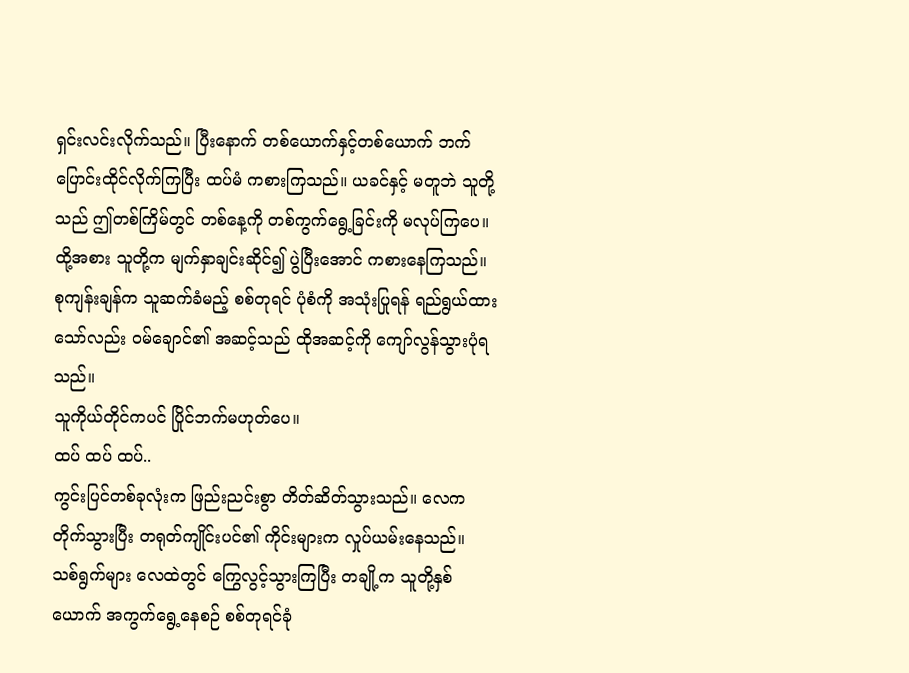ရှင်းလင်းလိုက်သည်။ ပြီးနောက် တစ်ယောက်နှင့်တစ်ယောက် ဘက်ပြောင်းထိုင်လိုက်ကြပြီး ထပ်မံ ကစားကြသည်။ ယခင်နှင့် မတူဘဲ သူတို့သည် ဤတစ်ကြိမ်တွင် တစ်နေ့ကို တစ်ကွက်ရွေ့ခြင်းကို မလုပ်ကြပေ။
ထို့အစား သူတို့က မျက်နှာချင်းဆိုင်၍ ပွဲပြီးအောင် ကစားနေကြသည်။
စုကျန်းချန်က သူဆက်ခံမည့် စစ်တုရင် ပုံစံကို အသုံးပြုရန် ရည်ရွယ်ထားသော်လည်း ဝမ်ချောင်၏ အဆင့်သည် ထိုအဆင့်ကို ကျော်လွန်သွားပုံရသည်။
သူကိုယ်တိုင်ကပင် ပြိုင်ဘက်မဟုတ်ပေ။
ထပ် ထပ် ထပ်..
ကွင်းပြင်တစ်ခုလုံးက ဖြည်းညင်းစွာ တိတ်ဆိတ်သွားသည်။ လေက တိုက်သွားပြီး တရုတ်ကျိုင်းပင်၏ ကိုင်းများက လှုပ်ယမ်းနေသည်။ သစ်ရွက်များ လေထဲတွင် ကြွေလွင့်သွားကြပြီး တချို့က သူတို့နှစ်ယောက် အကွက်ရွေ့နေစဉ် စစ်တုရင်ခုံ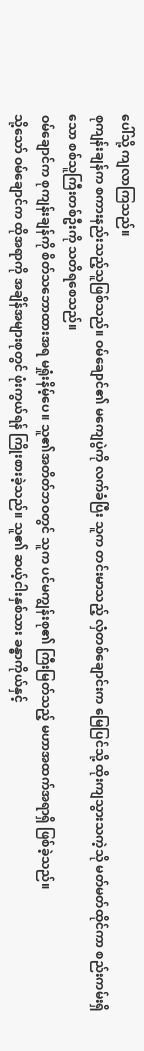ပေါ်သို့ ကျလာကြသည်။
စုကျန်းချန်က စကားနည်းသည့်သူဖြစ်သည်။ ဝမ်ချောင်၏ မကျေပွဲကို လက်ခံပြီး သူက တင်းမာသည့် လှံတစ်ချောင်းက မြေပြင်သို့ ထိုးကျသွားသကဲ့သို မတ်မတ်ထိုင်ကာ စည်းကမ်းရှိသော စစ်သူကြီးတစ်ဦးကို သတိရစေသည်။
ဝမ်ချောင်က စုကျန်းချန်ကို စိတ်သဘောထားအရ မရှုံးနိမ့်ပေ။ သူ၏အတိတ်ဘဝတွင် သူက ပင်မကျွန်းစု၏ ကြီးမြတ်သည့် မဟာအထက်အရာရှိ ဖြစ်ခဲ့သည်။
သို့သော် ဝမ်ချောင်က ထိုအရာကို အချိန်အများစုတွင် ဖုံးကွယ်ရန် ကြိုးစားခဲ့သည်။ သူ၏ ဆယ့်ငါးနှစ်သား ခန္ဓာကိုယ်နှင့်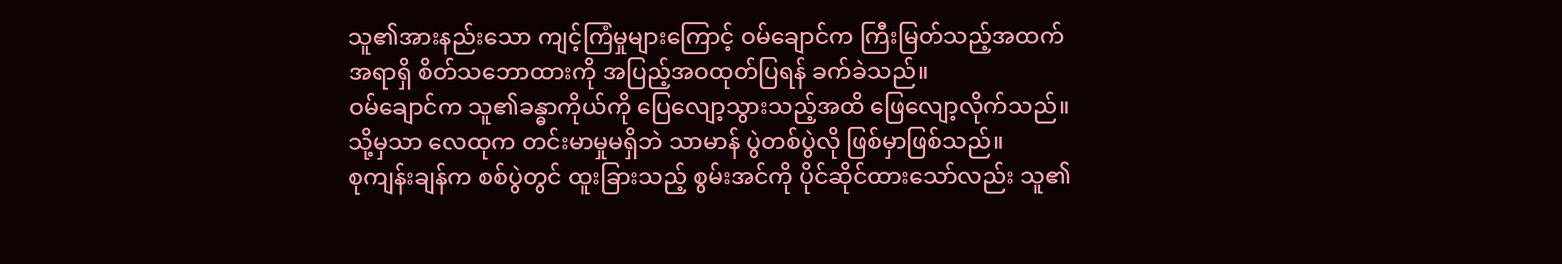သူ၏အားနည်းသော ကျင့်ကြံမှုများကြောင့် ဝမ်ချောင်က ကြီးမြတ်သည့်အထက်အရာရှိ စိတ်သဘောထားကို အပြည့်အဝထုတ်ပြရန် ခက်ခဲသည်။
ဝမ်ချောင်က သူ၏ခန္ဓာကိုယ်ကို ပြေလျော့သွားသည့်အထိ ဖြေလျော့လိုက်သည်။ သို့မှသာ လေထုက တင်းမာမှုမရှိဘဲ သာမာန် ပွဲတစ်ပွဲလို ဖြစ်မှာဖြစ်သည်။
စုကျန်းချန်က စစ်ပွဲတွင် ထူးခြားသည့် စွမ်းအင်ကို ပိုင်ဆိုင်ထားသော်လည်း သူ၏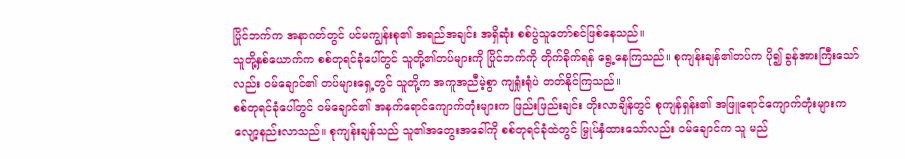ပြိုင်ဘက်က အနာဂတ်တွင် ပင်မကျွန်းစု၏ အရည်အချင်း အရှိဆုံး စစ်ပွဲသူတော်စင်ဖြစ်နေသည်။
သူတို့နှစ်ယောက်က စစ်တုရင်ခုံပေါ်တွင် သူတို့၏တပ်များကို ပြိုင်ဘက်ကို တိုက်ခိုက်ရန် ရွေ့နေကြသည်။ စုကျန်းချန်၏တပ်က ပို၍ ခွန်အားကြီးသော်လည်း ဝမ်ချောင်၏ တပ်များရှေ့တွင် သူတို့က အကူအညီမဲ့စွာ ကျရှုံးရုံပဲ တတ်နိုင်ကြသည်။
စစ်တုရင်ခုံပေါ်တွင် ဝမ်ချောင်၏ အနက်ရောင်ကျောက်တုံးများက ဖြည်းဖြည်းချင်း တိုးလာချိန်တွင် စုကျန်ရှန်း၏ အဖြူရောင်ကျောက်တုံးများက လျော့နည်းလာသည်။ စုကျန်းချန်သည် သူ၏အတွေးအခေါ်ကို စစ်တုရင်ခုံထဲတွင် မြှုပ်နှံထားသော်လည်း ဝမ်ချောင်က သူ မည်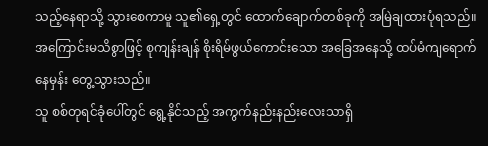သည့်နေရာသို့ သွားစေကာမူ သူ၏ရှေ့တွင် ထောက်ချောက်တစ်ခုကို အမြဲချထားပုံရသည်။
အကြောင်းမသိစွာဖြင့် စုကျန်းချန် စိုးရိမ်ဖွယ်ကောင်းသော အခြေအနေသို့ ထပ်မံကျရောက်နေမှန်း တွေ့သွားသည်။
သူ စစ်တုရင်ခုံပေါ်တွင် ရွေ့နိုင်သည့် အကွက်နည်းနည်းလေးသာရှိ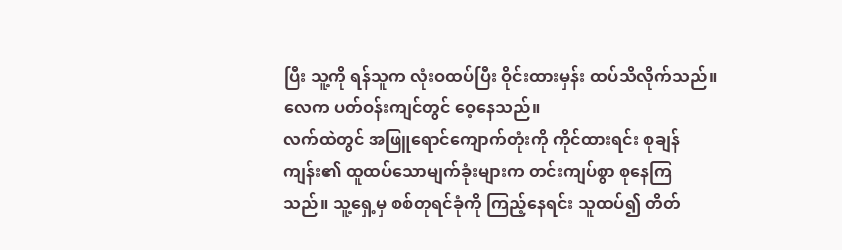ပြီး သူ့ကို ရန်သူက လုံးဝထပ်ပြီး ဝိုင်းထားမှန်း ထပ်သိလိုက်သည်။
လေက ပတ်ဝန်းကျင်တွင် ဝေ့နေသည်။
လက်ထဲတွင် အဖြူရောင်ကျောက်တုံးကို ကိုင်ထားရင်း စုချန်ကျန်း၏ ထူထပ်သောမျက်ခုံးများက တင်းကျပ်စွာ စုနေကြသည်။ သူ့ရှေ့မှ စစ်တုရင်ခုံကို ကြည့်နေရင်း သူထပ်၍ တိတ်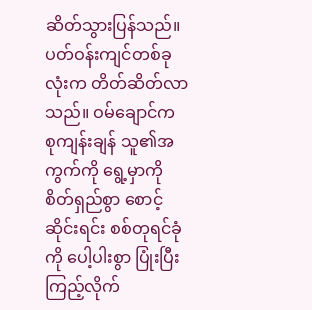ဆိတ်သွားပြန်သည်။
ပတ်ဝန်းကျင်တစ်ခုလုံးက တိတ်ဆိတ်လာသည်။ ဝမ်ချောင်က စုကျန်းချန် သူ၏အကွက်ကို ရွေ့မှာကို စိတ်ရှည်စွာ စောင့်ဆိုင်းရင်း စစ်တုရင်ခုံကို ပေါ့ပါးစွာ ပြုံးပြီး ကြည့်လိုက်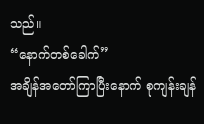သည်။
“နောက်တစ်ခေါက်”
အချိန်အတော်ကြာပြီးနောက် စုကျန်းချန်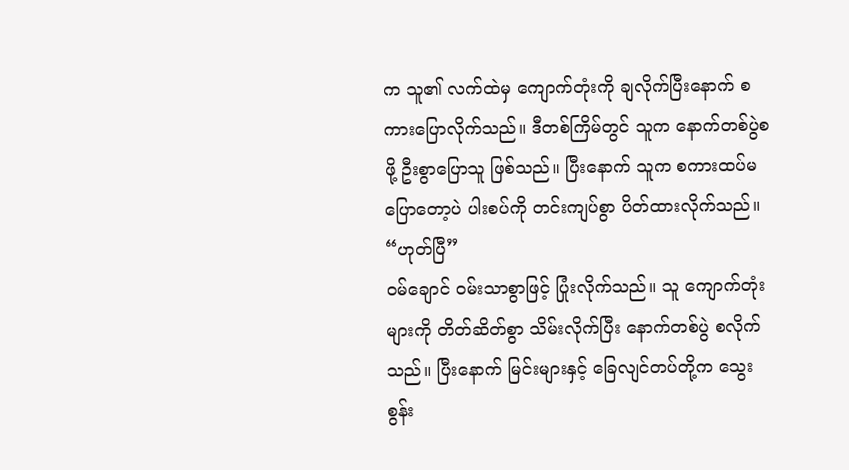က သူ၏ လက်ထဲမှ ကျောက်တုံးကို ချလိုက်ပြီးနောက် စကားပြောလိုက်သည်။ ဒီတစ်ကြိမ်တွင် သူက နောက်တစ်ပွဲစဖို့ ဦးစွာပြောသူ ဖြစ်သည်။ ပြီးနောက် သူက စကားထပ်မပြောတော့ပဲ ပါးစပ်ကို တင်းကျပ်စွာ ပိတ်ထားလိုက်သည်။
“ဟုတ်ပြီ”
ဝမ်ချောင် ဝမ်းသာစွာဖြင့် ပြုံးလိုက်သည်။ သူ ကျောက်တုံးများကို တိတ်ဆိတ်စွာ သိမ်းလိုက်ပြီး နောက်တစ်ပွဲ စလိုက်သည်။ ပြီးနောက် မြင်းများနှင့် ခြေလျင်တပ်တို့က သွေးစွန်း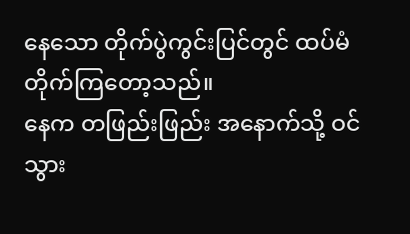နေသော တိုက်ပွဲကွင်းပြင်တွင် ထပ်မံ တိုက်ကြတော့သည်။
နေက တဖြည်းဖြည်း အနောက်သို့ ဝင်သွား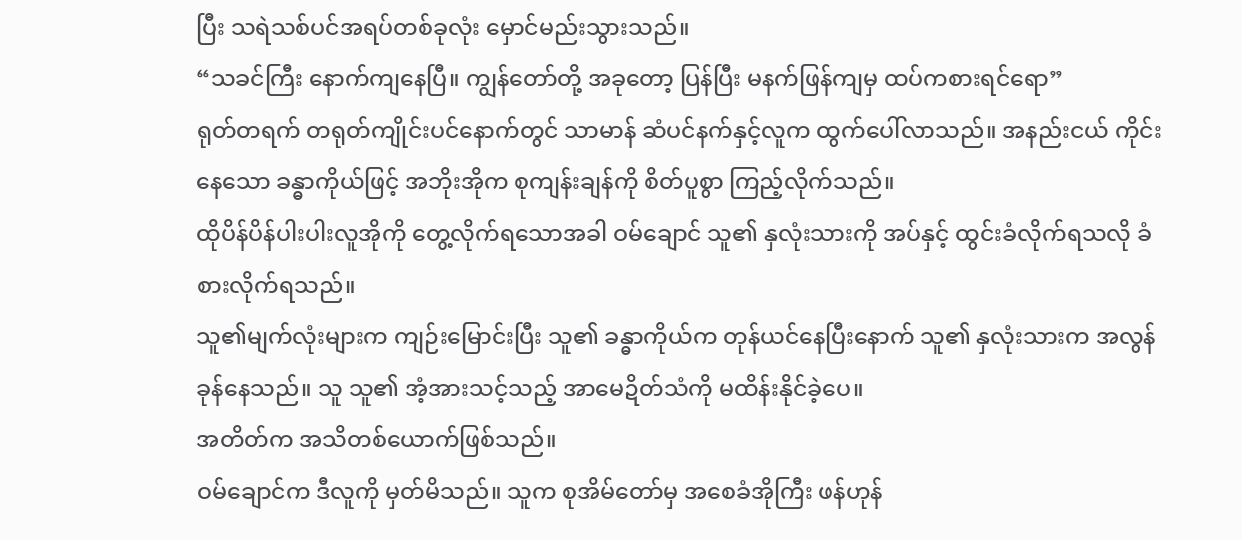ပြီး သရဲသစ်ပင်အရပ်တစ်ခုလုံး မှောင်မည်းသွားသည်။
“သခင်ကြီး နောက်ကျနေပြီ။ ကျွန်တော်တို့ အခုတော့ ပြန်ပြီး မနက်ဖြန်ကျမှ ထပ်ကစားရင်ရော”
ရုတ်တရက် တရုတ်ကျိုင်းပင်နောက်တွင် သာမာန် ဆံပင်နက်နှင့်လူက ထွက်ပေါ်လာသည်။ အနည်းငယ် ကိုင်းနေသော ခန္ဓာကိုယ်ဖြင့် အဘိုးအိုက စုကျန်းချန်ကို စိတ်ပူစွာ ကြည့်လိုက်သည်။
ထိုပိန်ပိန်ပါးပါးလူအိုကို တွေ့လိုက်ရသောအခါ ဝမ်ချောင် သူ၏ နှလုံးသားကို အပ်နှင့် ထွင်းခံလိုက်ရသလို ခံစားလိုက်ရသည်။
သူ၏မျက်လုံးများက ကျဉ်းမြောင်းပြီး သူ၏ ခန္ဓာကိုယ်က တုန်ယင်နေပြီးနောက် သူ၏ နှလုံးသားက အလွန်ခုန်နေသည်။ သူ သူ၏ အံ့အားသင့်သည့် အာမေဍိတ်သံကို မထိန်းနိုင်ခဲ့ပေ။
အတိတ်က အသိတစ်ယောက်ဖြစ်သည်။
ဝမ်ချောင်က ဒီလူကို မှတ်မိသည်။ သူက စုအိမ်တော်မှ အစေခံအိုကြီး ဖန်ဟုန်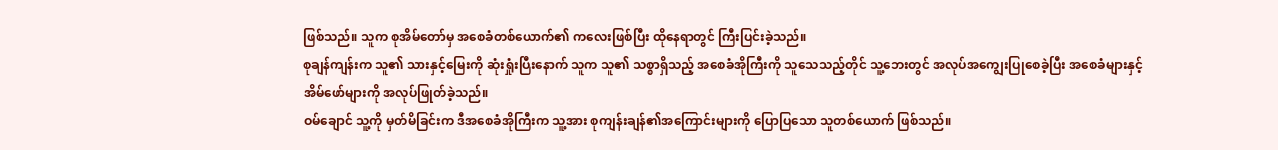ဖြစ်သည်။ သူက စုအိမ်တော်မှ အစေခံတစ်ယောက်၏ ကလေးဖြစ်ပြီး ထိုနေရာတွင် ကြီးပြင်းခဲ့သည်။
စုချန်ကျန်းက သူ၏ သားနှင့်မြေးကို ဆုံးရှုံးပြီးနောက် သူက သူ၏ သစ္စာရှိသည့် အစေခံအိုကြီးကို သူသေသည့်တိုင် သူ့ဘေးတွင် အလုပ်အကျွေးပြုစေခဲ့ပြီး အစေခံများနှင့် အိမ်ဖော်များကို အလုပ်ဖြုတ်ခဲ့သည်။
ဝမ်ချောင် သူ့ကို မှတ်မိခြင်းက ဒီအစေခံအိုကြီးက သူ့အား စုကျန်းချန်၏အကြောင်းများကို ပြောပြသော သူတစ်ယောက် ဖြစ်သည်။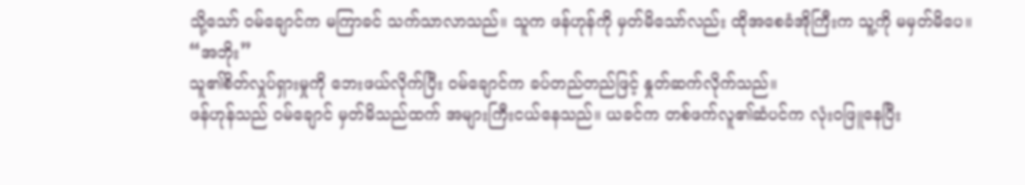သို့သော် ဝမ်ချောင်က မကြာခင် သက်သာလာသည်။ သူက ဖန်ဟုန်ကို မှတ်မိသော်လည်း ထိုအစေခံအိုကြီးက သူ့ကို မမှတ်မိပေ။
“အဘိုး”
သူ၏စိတ်လှုပ်ရှားမှုကို ဘေးဖယ်လိုက်ပြီး ဝမ်ချောင်က ခပ်တည်တည်ဖြင့် နှုတ်ဆက်လိုက်သည်။
ဖန်ဟုန်သည် ဝမ်ချောင် မှတ်မိသည်ထက် အများကြီးငယ်နေသည်။ ယခင်က တစ်ဖက်လူ၏ဆံပင်က လုံးဝဖြူနေပြီး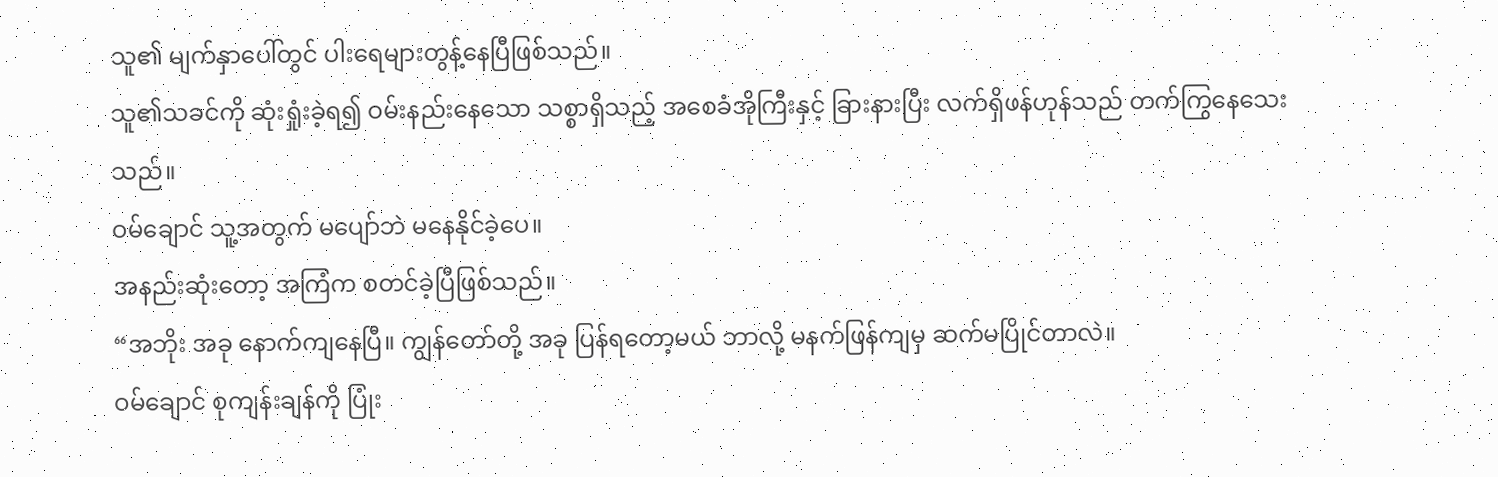သူ၏ မျက်နှာပေါ်တွင် ပါးရေများတွန့်နေပြီဖြစ်သည်။
သူ၏သခင်ကို ဆုံးရှုံးခဲ့ရ၍ ဝမ်းနည်းနေသော သစ္စာရှိသည့် အစေခံအိုကြီးနှင့် ခြားနားပြီး လက်ရှိဖန်ဟုန်သည် တက်ကြွနေသေးသည်။
ဝမ်ချောင် သူ့အတွက် မပျော်ဘဲ မနေနိုင်ခဲ့ပေ။
အနည်းဆုံးတော့ အကြံက စတင်ခဲ့ပြီဖြစ်သည်။
“အဘိုး အခု နောက်ကျနေပြီ။ ကျွန်တော်တို့ အခု ပြန်ရတော့မယ် ဘာလို့ မနက်ဖြန်ကျမှ ဆက်မပြိုင်တာလဲ။
ဝမ်ချောင် စုကျန်းချန်ကို ပြုံး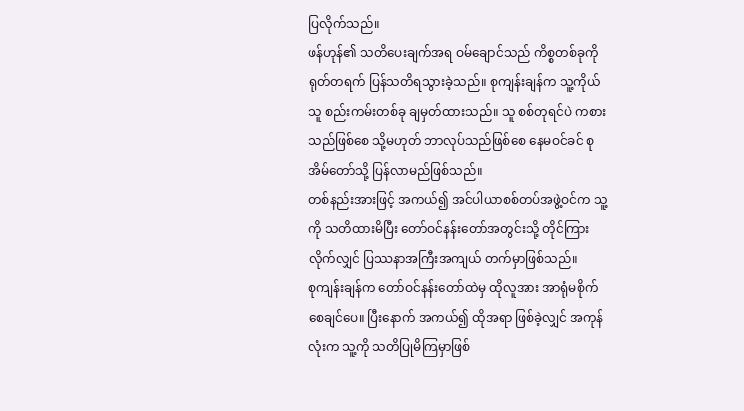ပြလိုက်သည်။
ဖန်ဟုန်၏ သတိပေးချက်အရ ဝမ်ချောင်သည် ကိစ္စတစ်ခုကို ရုတ်တရက် ပြန်သတိရသွားခဲ့သည်။ စုကျန်းချန်က သူ့ကိုယ်သူ စည်းကမ်းတစ်ခု ချမှတ်ထားသည်။ သူ စစ်တုရင်ပဲ ကစားသည်ဖြစ်စေ သို့မဟုတ် ဘာလုပ်သည်ဖြစ်စေ နေမဝင်ခင် စုအိမ်တော်သို့ ပြန်လာမည်ဖြစ်သည်။
တစ်နည်းအားဖြင့် အကယ်၍ အင်ပါယာစစ်တပ်အဖွဲ့ဝင်က သူ့ကို သတိထားမိပြီး တော်ဝင်နန်းတော်အတွင်းသို့ တိုင်ကြားလိုက်လျှင် ပြဿနာအကြီးအကျယ် တက်မှာဖြစ်သည်။
စုကျန်းချန်က တော်ဝင်နန်းတော်ထဲမှ ထိုလူအား အာရုံမစိုက်စေချင်ပေ။ ပြီးနောက် အကယ်၍ ထိုအရာ ဖြစ်ခဲ့လျှင် အကုန်လုံးက သူ့ကို သတိပြုမိကြမှာဖြစ်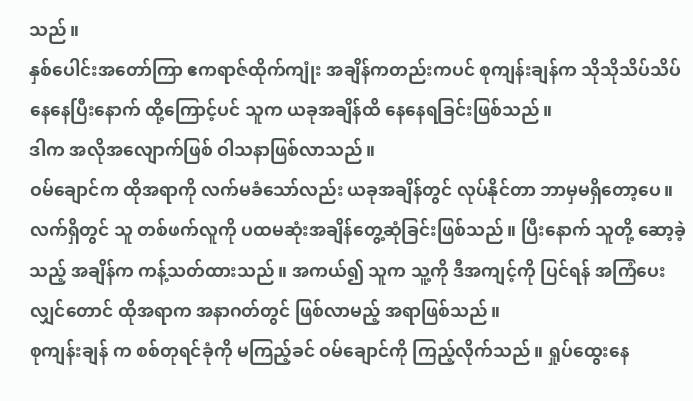သည်။
နှစ်ပေါင်းအတော်ကြာ ဧကရာဇ်ထိုက်ကျုံး အချိန်ကတည်းကပင် စုကျန်းချန်က သိုသိုသိပ်သိပ် နေနေပြီးနောက် ထို့ကြောင့်ပင် သူက ယခုအချိန်ထိ နေနေရခြင်းဖြစ်သည်။
ဒါက အလိုအလျောက်ဖြစ် ဝါသနာဖြစ်လာသည်။
ဝမ်ချောင်က ထိုအရာကို လက်မခံသော်လည်း ယခုအချိန်တွင် လုပ်နိုင်တာ ဘာမှမရှိတော့ပေ။ လက်ရှိတွင် သူ တစ်ဖက်လူကို ပထမဆုံးအချိန်တွေ့ဆုံခြင်းဖြစ်သည်။ ပြီးနောက် သူတို့ ဆော့ခဲ့သည့် အချိန်က ကန့်သတ်ထားသည်။ အကယ်၍ သူက သူ့ကို ဒီအကျင့်ကို ပြင်ရန် အကြံပေးလျှင်တောင် ထိုအရာက အနာဂတ်တွင် ဖြစ်လာမည့် အရာဖြစ်သည်။
စုကျန်းချန် က စစ်တုရင်ခုံကို မကြည့်ခင် ဝမ်ချောင်ကို ကြည့်လိုက်သည်။ ရှုပ်ထွေးနေ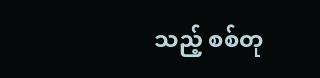သည့် စစ်တု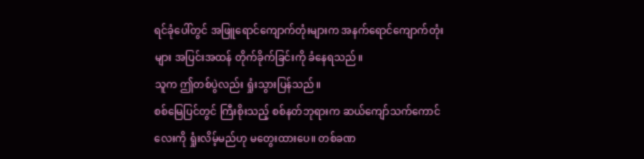ရင်ခုံပေါ်တွင် အဖြူရောင်ကျောက်တုံးများက အနက်ရောင်ကျောက်တုံးများ အပြင်းအထန် တိုက်ခိုက်ခြင်းကို ခံနေရသည်။
သူက ဤတစ်ပွဲလည်း ရှုံးသွားပြန်သည်။
စစ်မြေပြင်တွင် ကြီးစိုးသည့် စစ်နတ်ဘုရားက ဆယ်ကျော်သက်ကောင်လေးကို ရှုံးလိမ့်မည်ဟု မတွေးထားပေ။ တစ်ခဏ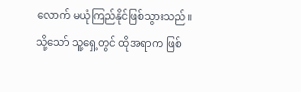လောက် မယုံကြည်နိုင်ဖြစ်သွားသည်။
သို့သော် သူ့ရှေ့တွင် ထိုအရာက ဖြစ်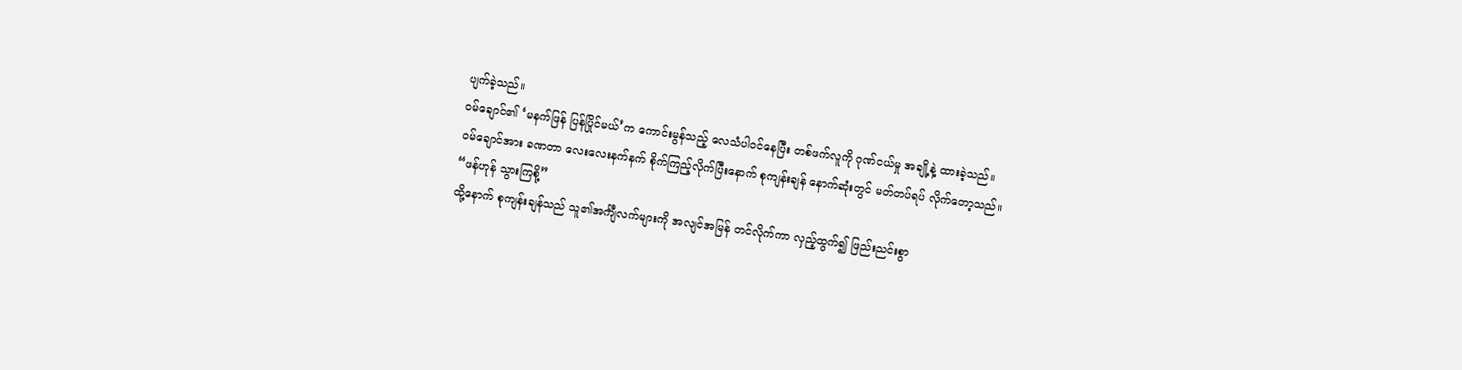ပျက်ခဲ့သည်။
ဝမ်ချောင်၏ ‘မနက်ဖြန် ပြန်ပြိုင်မယ်’က ကောင်းမွန်သည့် လေသံပါဝင်နေပြီး တစ်ဖက်လူကို ဂုဏ်ငယ်မှု အချို့နဲ့ ထားခဲ့သည်။
ဝမ်ချောင်အား ခဏတာ လေးလေးနက်နက် စိုက်ကြည့်လိုက်ပြီးနောက် စုကျန်းချန် နောက်ဆုံးတွင် မတ်တပ်ရပ် လိုက်တော့သည်။
“ဖန်ဟုန် သွားကြစို့”
ထို့နောက် စုကျန်းချန်သည် သူ၏အင်္ကျီလက်များကို အလျင်အမြန် တင်လိုက်ကာ လှည့်ထွက်၍ ဖြည်းညင်းစွာ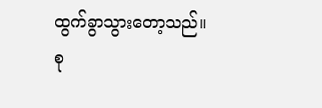ထွက်ခွာသွားတော့သည်။
စု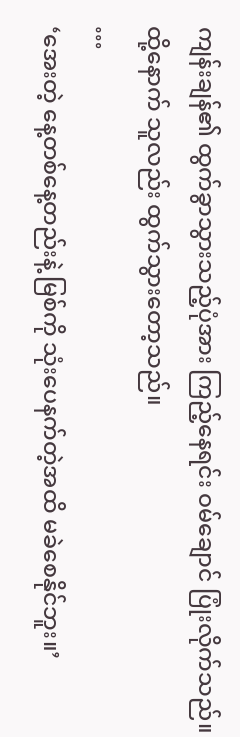ကျန်းချန်၏ ထွက်ခွာသွားသည့်ပုံအား ကြည့်နေရင်း ဝမ်ချောင် ပြုံးလိုက်သည်။ ထို့နောက် သူလည်း ထွက်သွားတော့သည်။
…
‘အေးတဲ့ နေ့တစ်နေ့တည်းနဲ့ မြစ်ကို သုံးပေနက်တဲ့အထိ မခဲစေနိုင်ဘူး။’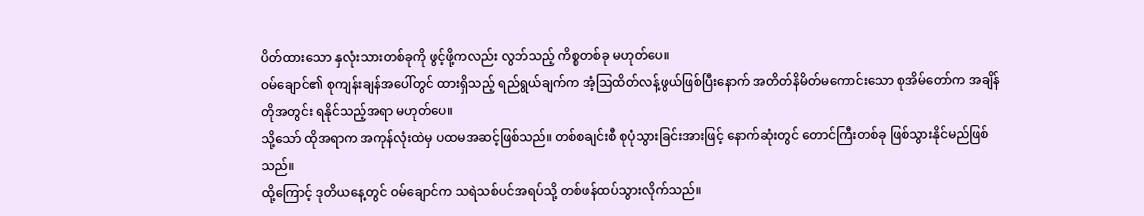ပိတ်ထားသော နှလုံးသားတစ်ခုကို ဖွင့်ဖို့ကလည်း လွဘ်သည့် ကိစ္စတစ်ခု မဟုတ်ပေ။
ဝမ်ချောင်၏ စုကျန်းချန်အပေါ်တွင် ထားရှိသည့် ရည်ရွယ်ချက်က အံ့ဩထိတ်လန့်ဖွယ်ဖြစ်ပြီးနောက် အတိတ်နိမိတ်မကောင်းသော စုအိမ်တော်က အချိန်တိုအတွင်း ရနိုင်သည့်အရာ မဟုတ်ပေ။
သို့သော် ထိုအရာက အကုန်လုံးထဲမှ ပထမအဆင့်ဖြစ်သည်။ တစ်စချင်းစီ စုပုံသွားခြင်းအားဖြင့် နောက်ဆုံးတွင် တောင်ကြီးတစ်ခု ဖြစ်သွားနိုင်မည်ဖြစ်သည်။
ထို့ကြောင့် ဒုတိယနေ့တွင် ဝမ်ချောင်က သရဲသစ်ပင်အရပ်သို့ တစ်ဖန်ထပ်သွားလိုက်သည်။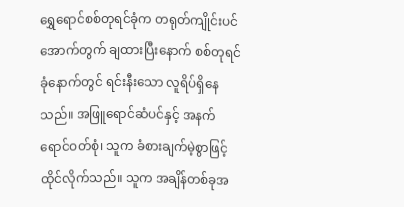ရွှေရောင်စစ်တုရင်ခုံက တရုတ်ကျိုင်းပင်အောက်တွက် ချထားပြီးနောက် စစ်တုရင်ခုံနောက်တွင် ရင်းနီးသော လူရိပ်ရှိနေသည်။ အဖြူရောင်ဆံပင်နှင့် အနက်ရောင်ဝတ်စုံ၊ သူက ခံစားချက်မဲ့စွာဖြင့် ထိုင်လိုက်သည်။ သူက အချိန်တစ်ခုအ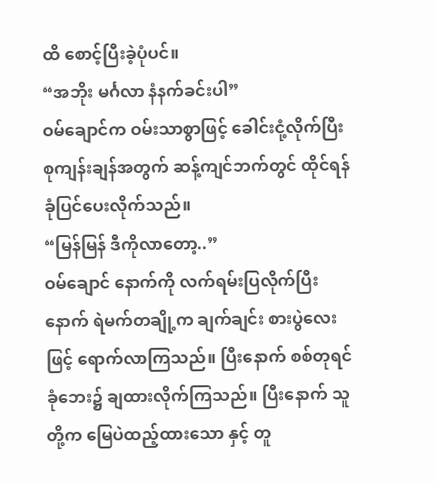ထိ စောင့်ပြီးခဲ့ပုံပင်။
“အဘိုး မင်္ဂလာ နံနက်ခင်းပါ”
ဝမ်ချောင်က ဝမ်းသာစွာဖြင့် ခေါင်းငုံ့လိုက်ပြီး စုကျန်းချန်အတွက် ဆန့်ကျင်ဘက်တွင် ထိုင်ရန် ခုံပြင်ပေးလိုက်သည်။
“မြန်မြန် ဒီကိုလာတော့..”
ဝမ်ချောင် နောက်ကို လက်ရမ်းပြလိုက်ပြီးနောက် ရဲမက်တချို့က ချက်ချင်း စားပွဲလေးဖြင့် ရောက်လာကြသည်။ ပြီးနောက် စစ်တုရင်ခုံဘေး၌ ချထားလိုက်ကြသည်။ ပြီးနောက် သူတို့က မြေပဲထည့်ထားသော နှင့် တူ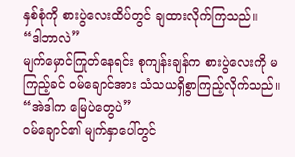နှစ်စုံကို စားပွဲလေးထိပ်တွင် ချထားလိုက်ကြသည်။
“ဒါဘာလဲ”
မျက်မှောင်ကြုတ်နေရင်း စုကျန်းချန်က စားပွဲလေးကို မကြည့်ခင် ဝမ်ချောင်အား သံသယရှိစွာကြည့်လိုက်သည်။
“အဲဒါက မြေပဲတွေပဲ”
ဝမ်ချောင်၏ မျက်နှာပေါ်တွင်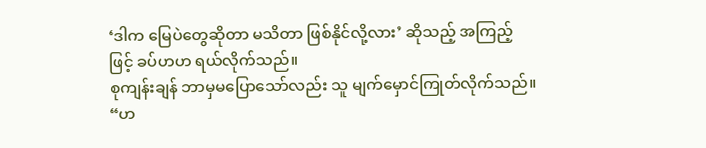‘ဒါက မြေပဲတွေဆိုတာ မသိတာ ဖြစ်နိုင်လို့လား’ ဆိုသည့် အကြည့်ဖြင့် ခပ်ဟဟ ရယ်လိုက်သည်။
စုကျန်းချန် ဘာမှမပြောသော်လည်း သူ မျက်မှောင်ကြုတ်လိုက်သည်။
“ဟ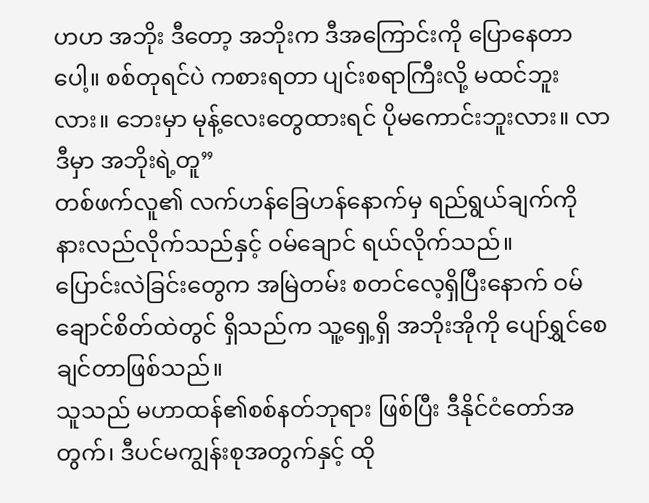ဟဟ အဘိုး ဒီတော့ အဘိုးက ဒီအကြောင်းကို ပြောနေတာပေါ့။ စစ်တုရင်ပဲ ကစားရတာ ပျင်းစရာကြီးလို့ မထင်ဘူးလား။ ဘေးမှာ မုန့်လေးတွေထားရင် ပိုမကောင်းဘူးလား။ လာ ဒီမှာ အဘိုးရဲ့တူ”
တစ်ဖက်လူ၏ လက်ဟန်ခြေဟန်နောက်မှ ရည်ရွယ်ချက်ကို နားလည်လိုက်သည်နှင့် ဝမ်ချောင် ရယ်လိုက်သည်။
ပြောင်းလဲခြင်းတွေက အမြဲတမ်း စတင်လေ့ရှိပြီးနောက် ဝမ်ချောင်စိတ်ထဲတွင် ရှိသည်က သူ့ရှေ့ရှိ အဘိုးအိုကို ပျော်ရွှင်စေချင်တာဖြစ်သည်။
သူသည် မဟာထန်၏စစ်နတ်ဘုရား ဖြစ်ပြီး ဒီနိုင်ငံတော်အတွက်၊ ဒီပင်မကျွန်းစုအတွက်နှင့် ထို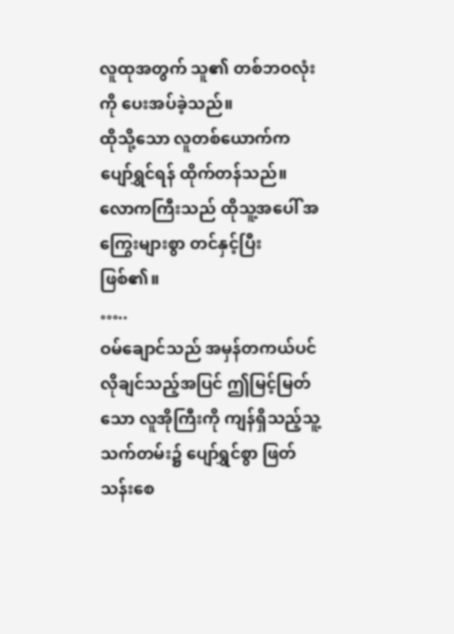လူထုအတွက် သူ၏ တစ်ဘဝလုံးကို ပေးအပ်ခဲ့သည်။
ထိုသို့သော လူတစ်ယောက်က ပျော်ရွှင်ရန် ထိုက်တန်သည်။
လောကကြီးသည် ထိုသူ့အပေါ် အကြွေးများစွာ တင်နှင့်ပြီး ဖြစ်၏။
…..
ဝမ်ချောင်သည် အမှန်တကယ်ပင် လိုချင်သည့်အပြင် ဤမြင့်မြတ်သော လူအိုကြီးကို ကျန်ရှိသည့်သူ့သက်တမ်း၌ ပျော်ရွှင်စွာ ဖြတ်သန်းစေ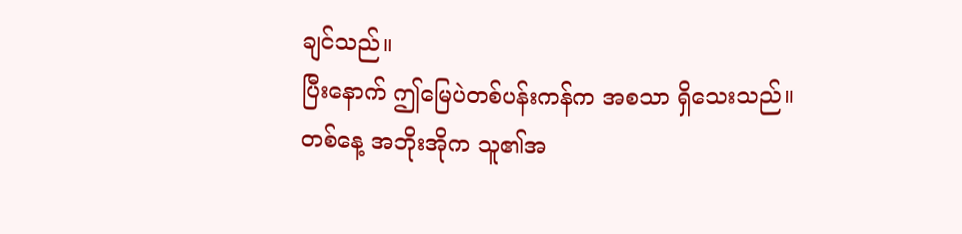ချင်သည်။
ပြီးနောက် ဤမြေပဲတစ်ပန်းကန်က အစသာ ရှိသေးသည်။
တစ်နေ့ အဘိုးအိုက သူ၏အ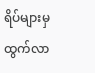ရိပ်များမှ ထွက်လာ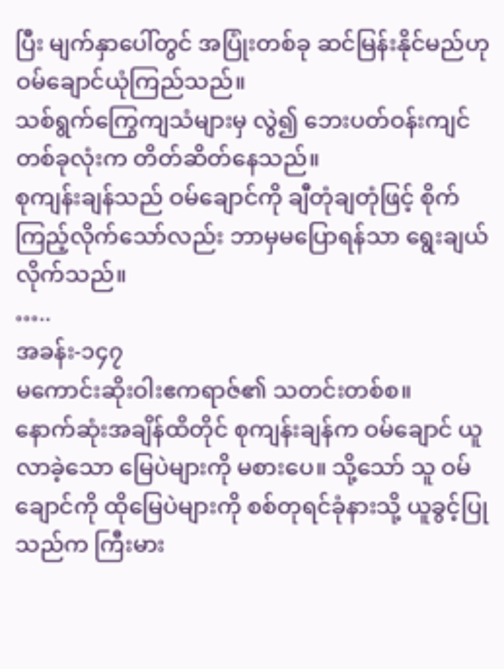ပြီး မျက်နှာပေါ်တွင် အပြုံးတစ်ခု ဆင်မြန်းနိုင်မည်ဟု ဝမ်ချောင်ယုံကြည်သည်။
သစ်ရွက်ကြွေကျသံများမှ လွဲ၍ ဘေးပတ်ဝန်းကျင်တစ်ခုလုံးက တိတ်ဆိတ်နေသည်။
စုကျန်းချန်သည် ဝမ်ချောင်ကို ချီတုံချတုံဖြင့် စိုက်ကြည့်လိုက်သော်လည်း ဘာမှမပြောရန်သာ ရွေးချယ်လိုက်သည်။
…..
အခန်း-၁၄၇
မကောင်းဆိုးဝါးဧကရာဇ်၏ သတင်းတစ်စ။
နောက်ဆုံးအချိန်ထိတိုင် စုကျန်းချန်က ဝမ်ချောင် ယူလာခဲ့သော မြေပဲများကို မစားပေ။ သို့သော် သူ ဝမ်ချောင်ကို ထိုမြေပဲများကို စစ်တုရင်ခုံနားသို့ ယူခွင့်ပြုသည်က ကြီးမား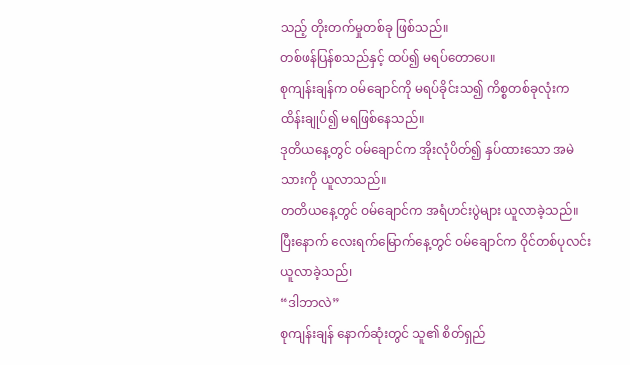သည့် တိုးတက်မှုတစ်ခု ဖြစ်သည်။
တစ်ဖန်ပြန်စသည်နှင့် ထပ်၍ မရပ်တောပေ။
စုကျန်းချန်က ဝမ်ချောင်ကို မရပ်ခိုင်းသ၍ ကိစ္စတစ်ခုလုံးက ထိန်းချုပ်၍ မရဖြစ်နေသည်။
ဒုတိယနေ့တွင် ဝမ်ချောင်က အိုးလုံပိတ်၍ နှပ်ထားသော အမဲသားကို ယူလာသည်။
တတိယနေ့တွင် ဝမ်ချောင်က အရံဟင်းပွဲများ ယူလာခဲ့သည်။
ပြီးနောက် လေးရက်မြောက်နေ့တွင် ဝမ်ချောင်က ဝိုင်တစ်ပုလင်း ယူလာခဲ့သည်၊
“ဒါဘာလဲ”
စုကျန်းချန် နောက်ဆုံးတွင် သူ၏ စိတ်ရှည်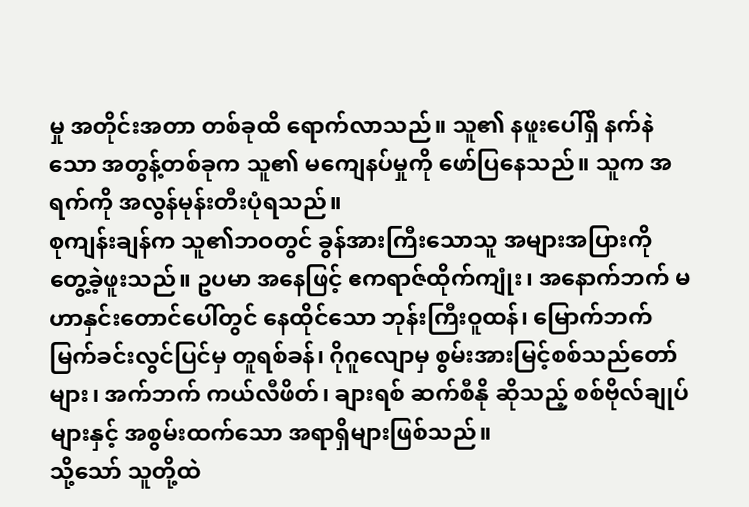မှု အတိုင်းအတာ တစ်ခုထိ ရောက်လာသည်။ သူ၏ နဖူးပေါ်ရှိ နက်နဲသော အတွန့်တစ်ခုက သူ၏ မကျေနပ်မှုကို ဖော်ပြနေသည်။ သူက အရက်ကို အလွန်မုန်းတီးပုံရသည်။
စုကျန်းချန်က သူ၏ဘဝတွင် ခွန်အားကြီးသောသူ အများအပြားကို တွေ့ခဲ့ဖူးသည်။ ဥပမာ အနေဖြင့် ဧကရာဇ်ထိုက်ကျုံး၊ အနောက်ဘက် မဟာနှင်းတောင်ပေါ်တွင် နေထိုင်သော ဘုန်းကြီးဝူထန်၊ မြောက်ဘက် မြက်ခင်းလွင်ပြင်မှ တူရစ်ခန်၊ ဂိုဂူလျောမှ စွမ်းအားမြင့်စစ်သည်တော်များ၊ အက်ဘက် ကယ်လီဖိတ်၊ ချားရစ် ဆက်စီနို ဆိုသည့် စစ်ဗိုလ်ချုပ်များနှင့် အစွမ်းထက်သော အရာရှိများဖြစ်သည်။
သို့သော် သူတို့ထဲ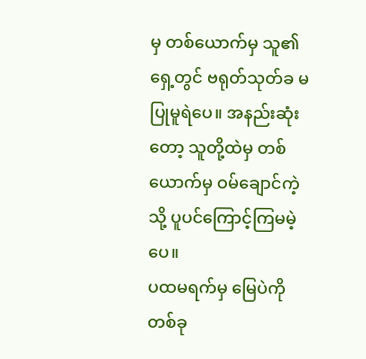မှ တစ်ယောက်မှ သူ၏ရှေ့တွင် ဗရုတ်သုတ်ခ မပြုမူရဲပေ။ အနည်းဆုံးတော့ သူတို့ထဲမှ တစ်ယောက်မှ ဝမ်ချောင်ကဲ့သို့ ပူပင်ကြောင့်ကြမမဲ့ပေ။
ပထမရက်မှ မြေပဲကို တစ်ခု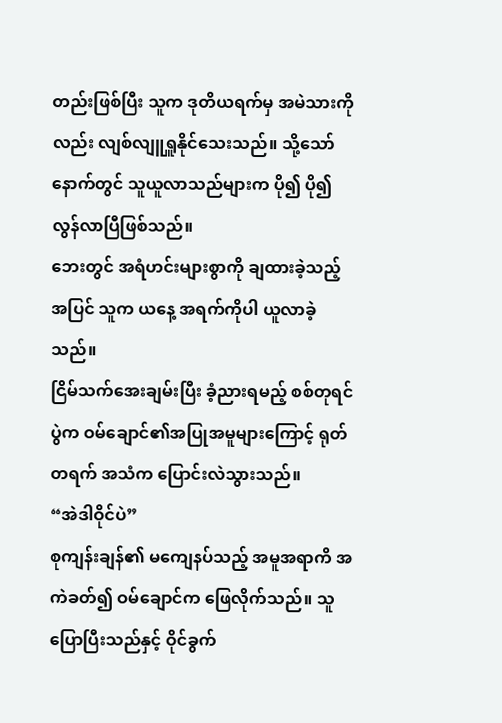တည်းဖြစ်ပြီး သူက ဒုတိယရက်မှ အမဲသားကိုလည်း လျစ်လျူရှူနိုင်သေးသည်။ သို့သော် နောက်တွင် သူယူလာသည်များက ပို၍ ပို၍ လွန်လာပြီဖြစ်သည်။
ဘေးတွင် အရံဟင်းများစွာကို ချထားခဲ့သည့်အပြင် သူက ယနေ့ အရက်ကိုပါ ယူလာခဲ့သည်။
ငြိမ်သက်အေးချမ်းပြီး ခံ့ညားရမည့် စစ်တုရင်ပွဲက ဝမ်ချောင်၏အပြုအမူများကြောင့် ရုတ်တရက် အသံက ပြောင်းလဲသွားသည်။
“အဲဒါဝိုင်ပဲ”
စုကျန်းချန်၏ မကျေနပ်သည့် အမူအရာကိ အကဲခတ်၍ ဝမ်ချောင်က ဖြေလိုက်သည်။ သူပြောပြီးသည်နှင့် ဝိုင်ခွက်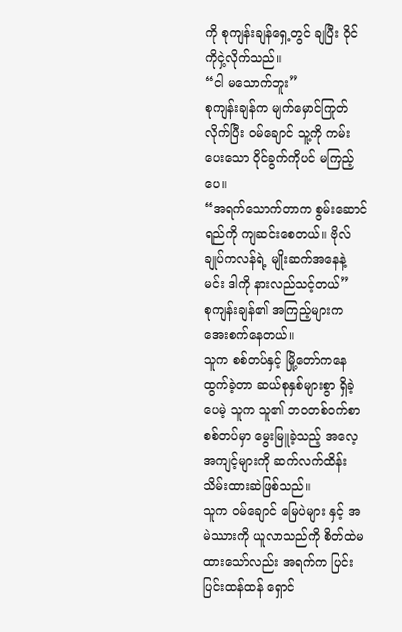ကို စုကျန်းချန်ရှေ့တွင် ချပြီး ဝိုင်ကိုငှဲ့လိုက်သည်။
“ငါ မသောက်ဘူး”
စုကျန်းချန်က မျက်မှောင်ကြုတ်လိုက်ပြီး ဝမ်ချောင် သူ့ကို ကမ်းပေးသော ဝိုင်ခွက်ကိုပင် မကြည့်ပေ။
“အရက်သောက်တာက စွမ်းဆောင်ရည်ကို ကျဆင်းစေတယ်။ ဗိုလ်ချုပ်ကလန်ရဲ့ မျိုးဆက်အနေနဲ့ မင်း ဒါကို နားလည်သင့်တယ်”
စုကျန်းချန်၏ အကြည့်များက အေးစက်နေတယ်။
သူက စစ်တပ်နှင့် မြို့တော်ကနေ ထွက်ခဲ့တာ ဆယ်စုနှစ်များစွာ ရှိခဲ့ပေမဲ့ သူက သူ၏ ဘဝတစ်ဝက်စာ စစ်တပ်မှာ မွေးမြူခဲ့သည့် အလေ့အကျင့်များကို ဆက်လက်ထိန်းသိမ်းထားဆဲဖြစ်သည်။
သူက ဝမ်ချောင် မြေပဲများ နှင့် အမဲဿားကို ယူလာသည်ကို စိတ်ထဲမထားသော်လည်း အရက်က ပြင်းပြင်းထန်ထန် ရှောင်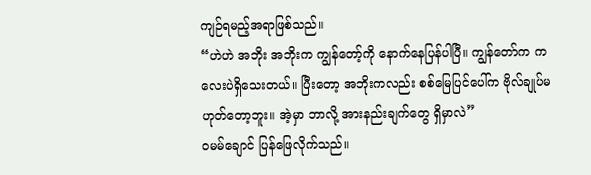ကျဉ်ရမည့်အရာဖြစ်သည်။
“ဟဲဟဲ အဘိုး အဘိုးက ကျွန်တော့်ကို နောက်နေပြန်ပါပြီ။ ကျွန်တော်က ကလေးပဲရှိသေးတယ်။ ပြီးတော့ အဘိုးကလည်း စစ်မြေပြင်ပေါ်က ဗိုလ်ချုပ်မဟုတ်တော့ဘူး။ အဲ့မှာ ဘာလို့ အားနည်းချက်တွေ ရှိမှာလဲ”
ဝမမ်ချောင် ပြန်ဖြေလိုက်သည်။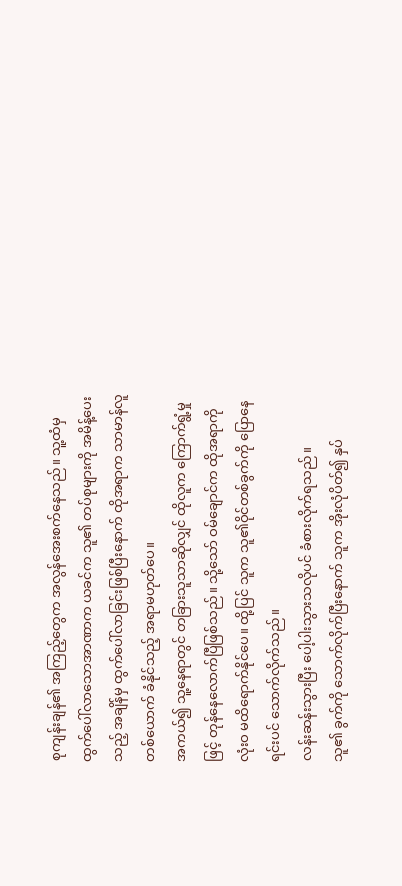စုကျန်းချန်၏ အကြည့်တွေက အလွန်အေးစက်နေသည်။ သူ့ထံမှ ထွက်ပေါ်လာသောအာဏာက ယခင်က သူ၏ တပ်စုများကို အမိန့်ပေးသည့် အချိန်မှ ထွက်ပေါ်လာခြင်းဖြစ်ပြီးနောက် ထိုအရာက သာမာန်လူတစ်ယောက် ခံနိုင်သည့် အရာမဟုတ်ပေ။
အကယ်၍ သူ့နေရာတွင် တခြားသူသာဆိုလျှင် ထိုလူက ကြောက်ရွံ့မှုဖြင့် တုန်နေလောက်ပြီဖြစ်သည်။ သို့သော် ဝမ်ချောင်က ထိုအရာကို လုံးဝ မထိရောက်နိုင်ပေ။ ထို့ပြင် သူက သူ၏ဝိုင်တစ်ခွက်ကို ပြောနေရင်းပင် သောက်လိုက်သည်။
လန်းဆန်းသွားပြီး ပေါ့ပါးသွားသလိုပင် ခံစားလိုက်ရသည်။
သူ၏ ခွက်ကို သောက်လိုက်ပြီးနောက် သူက အိုးလုံပိတ်၍ နှပ်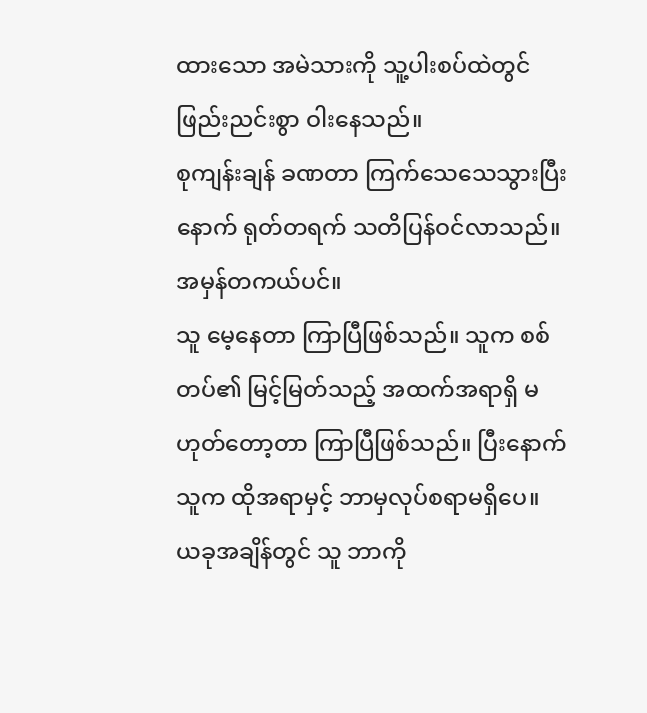ထားသော အမဲသားကို သူ့ပါးစပ်ထဲတွင် ဖြည်းညင်းစွာ ဝါးနေသည်။
စုကျန်းချန် ခဏတာ ကြက်သေသေသွားပြီးနောက် ရုတ်တရက် သတိပြန်ဝင်လာသည်။
အမှန်တကယ်ပင်။
သူ မေ့နေတာ ကြာပြီဖြစ်သည်။ သူက စစ်တပ်၏ မြင့်မြတ်သည့် အထက်အရာရှိ မဟုတ်တော့တာ ကြာပြီဖြစ်သည်။ ပြီးနောက် သူက ထိုအရာမှင့် ဘာမှလုပ်စရာမရှိပေ။
ယခုအချိန်တွင် သူ ဘာကို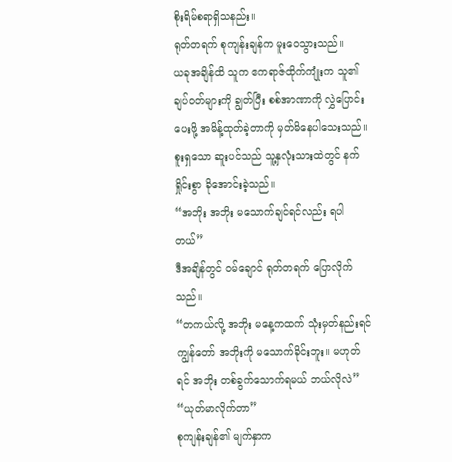စိုးရိမ်စရာရှိသနည်း။
ရုတ်တရက် စုကျန်းချန်က မူးဝေသွားသည်။
ယခုအချိန်ထိ သူက ဧကရာဇ်ထိုက်ကျုံးက သူ၏ ချပ်ဝတ်များကို ချွတ်ပြီး စစ်အာဏာကို လွှဲပြောင်းပေးဖို့ အမိန့်ထုတ်ခဲ့တာကို မှတ်မိနေပါသေးသည်။ စူးရှသော ဆူးပင်သည် သူ့နှလုံးသားထဲတွင် နက်ရှိုင်းစွာ ခိုအောင်းခဲ့သည်။
“အဘိုး အဘိုး မသောက်ချင်ရင်လည်း ရပါတယ်”
ဒီအချိန်တွင် ဝမ်ချောင် ရုတ်တရက် ပြောလိုက်သည်။
“တကယ်လို့ အဘိုး မနေ့ကထက် သုံးမှတ်နည်းရင် ကျွန်တော် အဘိုးကို မသောက်ခိုင်းဘူး။ မဟုတ်ရင် အဘိုး တစ်ခွက်သောက်ရမယ် ဘယ်လိုလဲ”
“ယုတ်မာလိုက်တာ”
စုကျန်းချန်၏ မျက်နှာက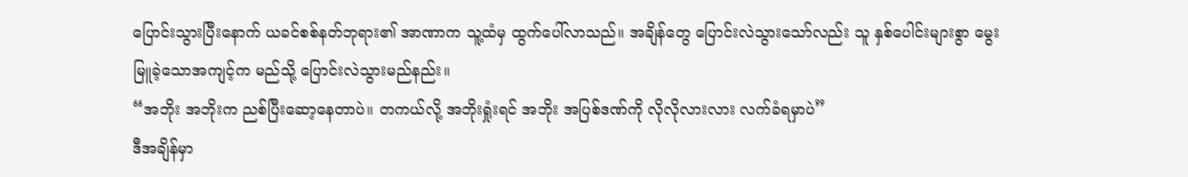ပြောင်းသွားပြီးနောက် ယခင်စစ်နတ်ဘုရား၏ အာဏာက သူ့ထံမှ ထွက်ပေါ်လာသည်။ အချိန်တွေ ပြောင်းလဲသွားသော်လည်း သူ နှစ်ပေါင်းများစွာ မွေးမြူခဲ့သောအကျင့်က မည်သို့ ပြောင်းလဲသွားမည်နည်း။
“အဘိုး အဘိုးက ညစ်ပြီးဆော့နေတာပဲ။ တကယ်လို့ အဘိုးရှုံးရင် အဘိုး အပြစ်ဒဏ်ကို လိုလိုလားလား လက်ခံရမှာပဲ”
ဒီအချိန်မှာ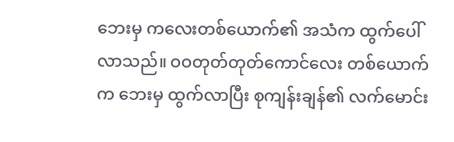ဘေးမှ ကလေးတစ်ယောက်၏ အသံက ထွက်ပေါ်လာသည်။ ဝဝတုတ်တုတ်ကောင်လေး တစ်ယောက်က ဘေးမှ ထွက်လာပြီး စုကျန်းချန်၏ လက်မောင်း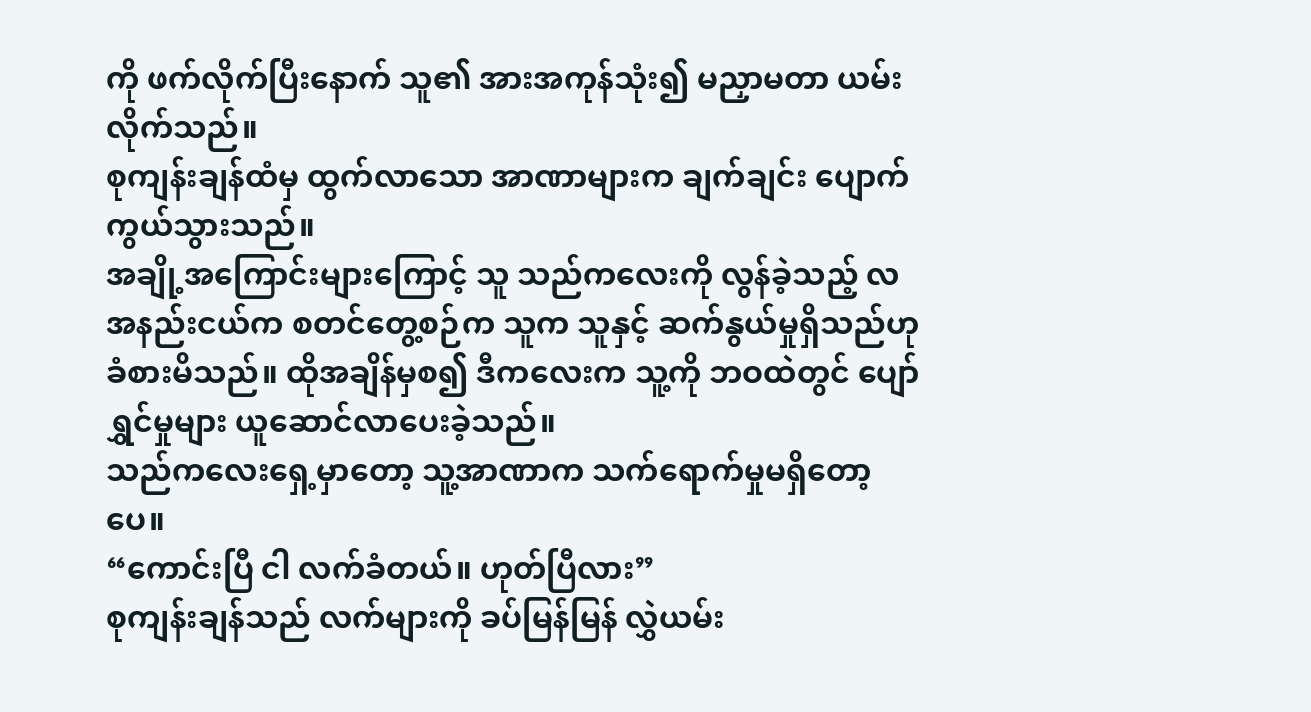ကို ဖက်လိုက်ပြီးနောက် သူ၏ အားအကုန်သုံး၍ မညှာမတာ ယမ်းလိုက်သည်။
စုကျန်းချန်ထံမှ ထွက်လာသော အာဏာများက ချက်ချင်း ပျောက်ကွယ်သွားသည်။
အချို့အကြောင်းများကြောင့် သူ သည်ကလေးကို လွန်ခဲ့သည့် လအနည်းငယ်က စတင်တွေ့စဉ်က သူက သူနှင့် ဆက်နွယ်မှုရှိသည်ဟု ခံစားမိသည်။ ထိုအချိန်မှစ၍ ဒီကလေးက သူ့ကို ဘဝထဲတွင် ပျော်ရွှင်မှုများ ယူဆောင်လာပေးခဲ့သည်။
သည်ကလေးရှေ့မှာတော့ သူ့အာဏာက သက်ရောက်မှုမရှိတော့ပေ။
“ကောင်းပြီ ငါ လက်ခံတယ်။ ဟုတ်ပြီလား”
စုကျန်းချန်သည် လက်များကို ခပ်မြန်မြန် လွှဲယမ်း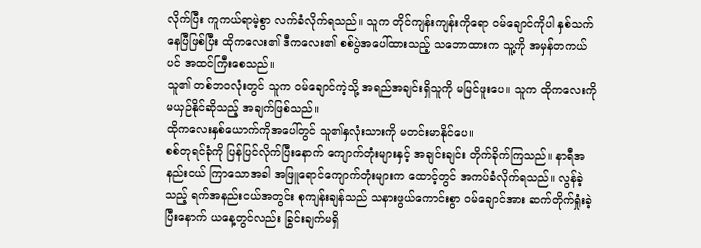လိုက်ပြီး ကူကယ်ရာမဲ့စွာ လက်ခံလိုက်ရသည်။ သူက တိုင်ကျန်းကျန်းကိုရော ဝမ်ချောင်ကိုပါ နှစ်သက်နေပြီဖြစ်ပြီး ထိုကလေး၏ ဒီကလေး၏ စစ်ပွဲအပေါ်ထားသည့် သဘောထားက သူ့ကို အမှန်တကယ်ပင် အထင်ကြီးစေသည်။
သူ၏ တစ်ဘဝလုံးတွင် သူက ဝမ်ချောင်ကဲ့သို့ အရည်အချင်းရှိသူကို မမြင်ဖူးပေ။ သူက ထိုကလေးကို မယှဉ်နိုင်ဆိုသည့် အချက်ဖြစ်သည်။
ထိုကလေးနှစ်ယောက်ကိုအပေါ်တွင် သူ၏နှလုံးသားကို မတင်းမာနိုင်ပေ။
စစ်တုရင်ခုံကို ပြန်ပြင်လိုက်ပြီးနောက် ကျောက်တုံးများနှင့် အချင်းချင်း တိုက်ခိုက်ကြသည်။ နာရီအနည်းငယ် ကြာသောအခါ အဖြူရောင်ကျောက်တုံးများက ထောင့်တွင် အကပ်ခံလိုက်ရသည်။ လွန်ခဲ့သည့် ရက်အနည်းငယ်အတွင်း စုကျန်းချန်သည် သနားဖွယ်ကောင်းစွာ ဝမ်ချောင်အား ဆက်တိုက်ရှုံးခဲ့ပြီးနောက် ယနေ့တွင်လည်း ခြွင်းချက်မရှိ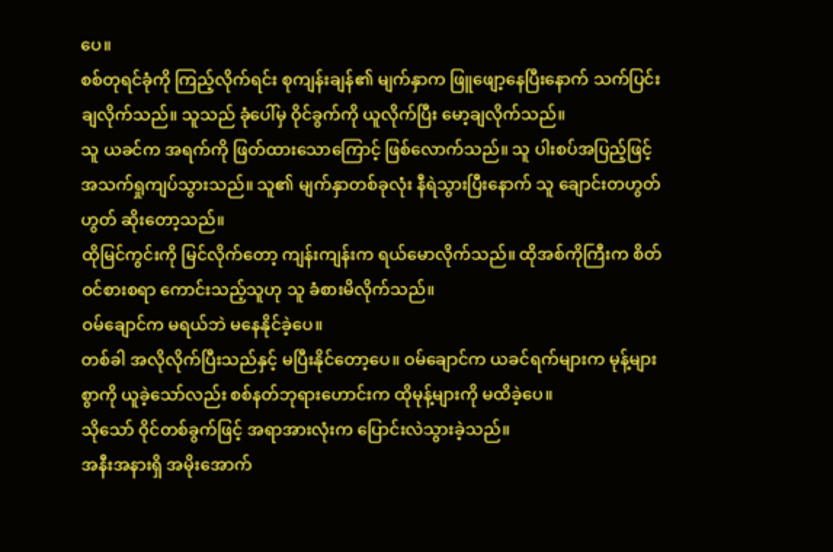ပေ။
စစ်တုရင်ခုံကို ကြည့်လိုက်ရင်း စုကျန်းချန်၏ မျက်နှာက ဖြူဖျော့နေပြီးနောက် သက်ပြင်း ချလိုက်သည်။ သူသည် ခုံပေါ်မှ ဝိုင်ခွက်ကို ယူလိုက်ပြီး မော့ချလိုက်သည်။
သူ ယခင်က အရက်ကို ဖြတ်ထားသောကြောင့် ဖြစ်လောက်သည်။ သူ ပါးစပ်အပြည့်ဖြင့် အသက်ရှုကျပ်သွားသည်။ သူ၏ မျက်နှာတစ်ခုလုံး နီရဲသွားပြီးနောက် သူ ချောင်းတဟွတ်ဟွတ် ဆိုးတော့သည်။
ထိုမြင်ကွင်းကို မြင်လိုက်တော့ ကျန်းကျန်းက ရယ်မောလိုက်သည်။ ထိုအစ်ကိုကြီးက စိတ်ဝင်စားစရာ ကောင်းသည့်သူဟု သူ ခံစားမိလိုက်သည်။
ဝမ်ချောင်က မရယ်ဘဲ မနေနိုင်ခဲ့ပေ။
တစ်ခါ အလိုလိုက်ပြီးသည်နှင့် မပြီးနိုင်တော့ပေ။ ဝမ်ချောင်က ယခင်ရက်များက မုန့်များစွာကို ယူခဲ့သော်လည်း စစ်နတ်ဘုရားဟောင်းက ထိုမုန့်များကို မထိခဲ့ပေ။
သိုသော် ဝိုင်တစ်ခွက်ဖြင့် အရာအားလုံးက ပြောင်းလဲသွားခဲ့သည်။
အနီးအနားရှိ အမိုးအောက်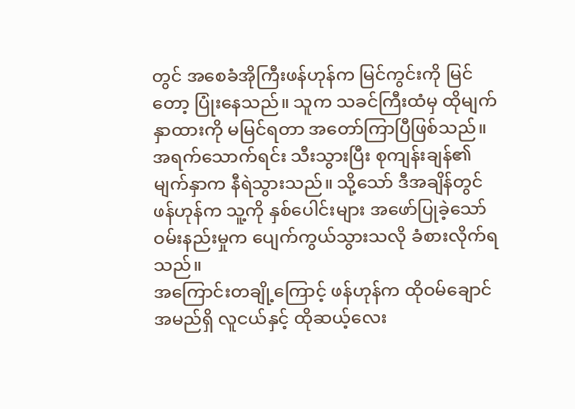တွင် အစေခံအိုကြီးဖန်ဟုန်က မြင်ကွင်းကို မြင်တော့ ပြုံးနေသည်။ သူက သခင်ကြီးထံမှ ထိုမျက်နှာထားကို မမြင်ရတာ အတော်ကြာပြီဖြစ်သည်။
အရက်သောက်ရင်း သီးသွားပြီး စုကျန်းချန်၏ မျက်နှာက နီရဲသွားသည်။ သို့သော် ဒီအချိန်တွင် ဖန်ဟုန်က သူ့ကို နှစ်ပေါင်းများ အဖော်ပြုခဲ့သော် ဝမ်းနည်းမှုက ပျေက်ကွယ်သွားသလို ခံစားလိုက်ရသည်။
အကြောင်းတချို့ကြောင့် ဖန်ဟုန်က ထိုဝမ်ချောင်အမည်ရှိ လူငယ်နှင့် ထိုဆယ့်လေး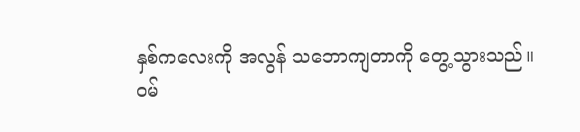နှစ်ကလေးကို အလွန် သဘောကျတာကို တွေ့သွားသည်။
ဝမ်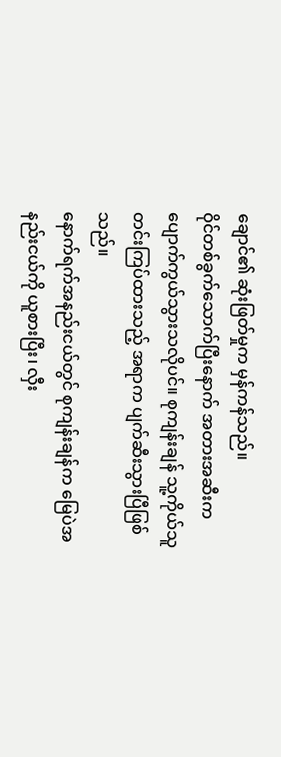ချောင်၏ ဆုံးဖြတ်မှုက မှန်ကန်သည်။
ဝိုင်တစ်ခွက်သောက်ပြီးနောက် အတားအဆီးက ပျောက်ကွယ်သွားသလိုပင်။ စုကျန်းချန် သူ့ကိုယ်သူ တင်းကြပ်ထားသည့် အရာက ပျက်ဆီးသွားပြီဖြစ်သည်။
နောက်ရက်အနည်းငယ်တွင် စုကျန်းချန်က မြေပဲအနည်းငယ်ကို ယူစားပြီး၊ လှီး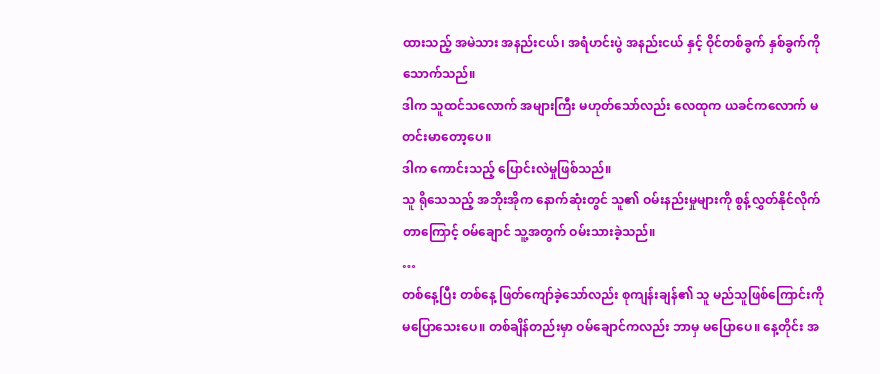ထားသည့် အမဲသား အနည်းငယ်၊ အရံဟင်းပွဲ အနည်းငယ် နှင့် ဝိုင်တစ်ခွက် နှစ်ခွက်ကို သောက်သည်။
ဒါက သူထင်သလောက် အများကြီး မဟုတ်သော်လည်း လေထုက ယခင်ကလောက် မတင်းမာတော့ပေ။
ဒါက ကောင်းသည့် ပြောင်းလဲမှုဖြစ်သည်။
သူ ရိုသေသည့် အဘိုးအိုက နောက်ဆုံးတွင် သူ၏ ဝမ်းနည်းမှုများကို စွန့်လွှတ်နိုင်လိုက်တာကြောင့် ဝမ်ချောင် သူ့အတွက် ဝမ်းသားခဲ့သည်။
…
တစ်နေ့ပြီး တစ်နေ့ ဖြတ်ကျော်ခဲ့သော်လည်း စုကျန်းချန်၏ သူ မည်သူဖြစ်ကြောင်းကို မပြောသေးပေ။ တစ်ချိန်တည်းမှာ ဝမ်ချောင်ကလည်း ဘာမှ မပြောပေ။ နေ့တိုင်း အ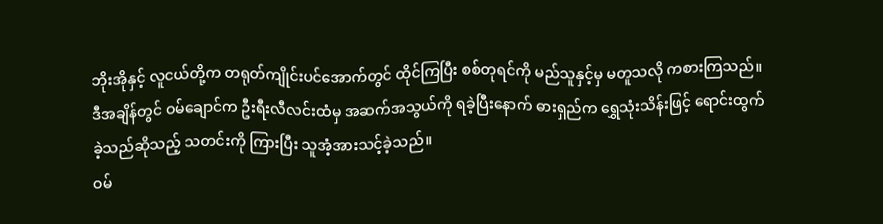ဘိုးအိုနှင့် လူငယ်တို့က တရုတ်ကျိုင်းပင်အောက်တွင် ထိုင်ကြပြီး စစ်တုရင်ကို မည်သူနှင့်မှ မတူသလို ကစားကြသည်။
ဒီအချိန်တွင် ဝမ်ချောင်က ဦးရီးလီလင်းထံမှ အဆက်အသွယ်ကို ရခဲ့ပြီးနောက် ဓားရှည်က ရွှေသုံးသိန်းဖြင့် ရောင်းထွက်ခဲ့သည်ဆိုသည့် သတင်းကို ကြားပြီး သူအံ့အားသင့်ခဲ့သည်။
ဝမ်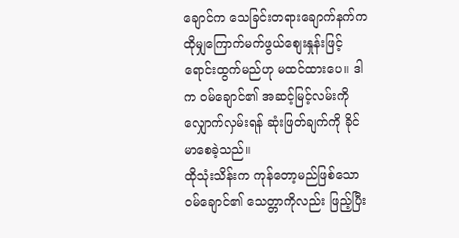ချောင်က သေခြင်းတရားချောက်နက်က ထိုမျှကြောက်မက်ဖွယ်စျေးနှုန်းဖြင့် ရောင်းထွက်မည်ဟု မထင်ထားပေ။ ဒါက ဝမ်ချောင်၏ အဆင့်မြင့်လမ်းကို လျှောက်လှမ်းရန် ဆုံးဖြတ်ချက်ကို ခိုင်မာစေခဲ့သည်။
ထိုသုံးသိန်းက ကုန်တော့မည်ဖြစ်သော ဝမ်ချောင်၏ သေတ္တာကိုလည်း ဖြည့်ပြီး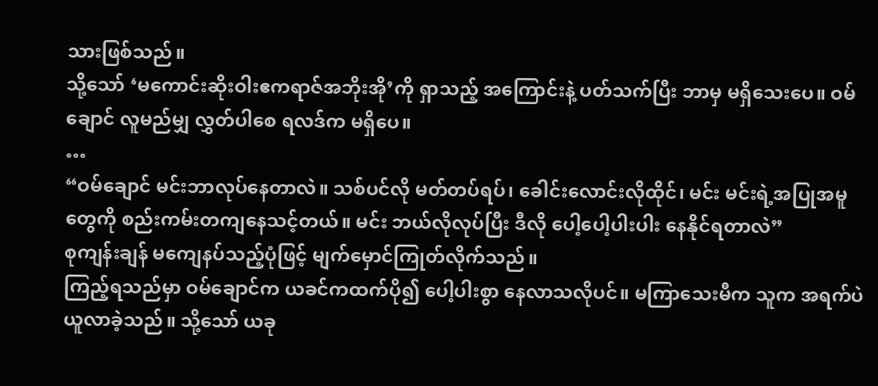သားဖြစ်သည်။
သို့သော် ‘မကောင်းဆိုးဝါးဧကရာဇ်အဘိုးအို’ကို ရှာသည့် အကြောင်းနဲ့ ပတ်သက်ပြီး ဘာမှ မရှိသေးပေ။ ဝမ်ချောင် လူမည်မျှ လွှတ်ပါစေ ရလဒ်က မရှိပေ။
…
“ဝမ်ချောင် မင်းဘာလုပ်နေတာလဲ။ သစ်ပင်လို မတ်တပ်ရပ်၊ ခေါင်းလောင်းလိုထိုင်၊ မင်း မင်းရဲ့အပြုအမူတွေကို စည်းကမ်းတကျနေသင့်တယ်။ မင်း ဘယ်လိုလုပ်ပြီး ဒီလို ပေါ့ပေါ့ပါးပါး နေနိုင်ရတာလဲ”
စုကျန်းချန် မကျေနပ်သည့်ပုံဖြင့် မျက်မှောင်ကြုတ်လိုက်သည်။
ကြည့်ရသည်မှာ ဝမ်ချောင်က ယခင်ကထက်ပို၍ ပေါ့ပါးစွာ နေလာသလိုပင်။ မကြာသေးမီက သူက အရက်ပဲ ယူလာခဲ့သည်။ သို့သော် ယခု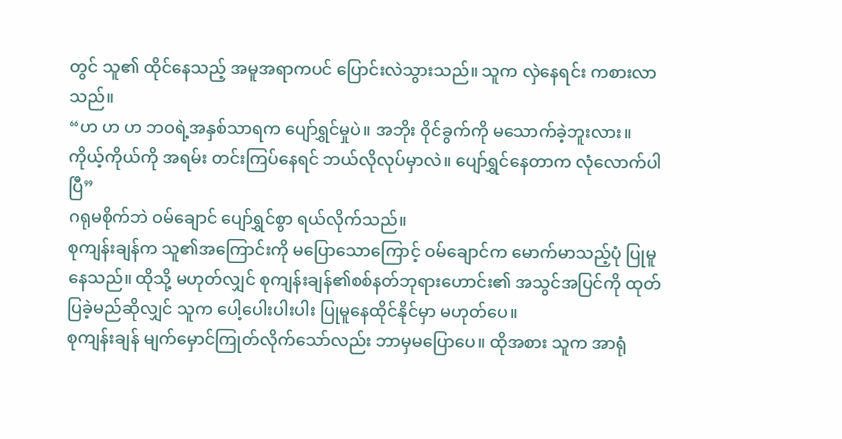တွင် သူ၏ ထိုင်နေသည့် အမူအရာကပင် ပြောင်းလဲသွားသည်။ သူက လှဲနေရင်း ကစားလာသည်။
“ဟ ဟ ဟ ဘဝရဲ့အနှစ်သာရက ပျော်ရွှင်မှုပဲ။ အဘိုး ဝိုင်ခွက်ကို မသောက်ခဲ့ဘူးလား။ ကိုယ့်ကိုယ်ကို အရမ်း တင်းကြပ်နေရင် ဘယ်လိုလုပ်မှာလဲ။ ပျော်ရွှင်နေတာက လုံလောက်ပါပြီ”
ဂရုမစိုက်ဘဲ ဝမ်ချောင် ပျော်ရွှင်စွာ ရယ်လိုက်သည်။
စုကျန်းချန်က သူ၏အကြောင်းကို မပြောသောကြောင့် ဝမ်ချောင်က မောက်မာသည့်ပုံ ပြုမူနေသည်။ ထိုသို့ မဟုတ်လျှင် စုကျန်းချန်၏စစ်နတ်ဘုရားဟောင်း၏ အသွင်အပြင်ကို ထုတ်ပြခဲ့မည်ဆိုလျှင် သူက ပေါ့ပေါးပါးပါး ပြုမူနေထိုင်နိုင်မှာ မဟုတ်ပေ။
စုကျန်းချန် မျက်မှောင်ကြုတ်လိုက်သော်လည်း ဘာမှမပြောပေ။ ထိုအစား သူက အာရုံ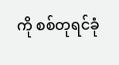ကို စစ်တုရင်ခုံ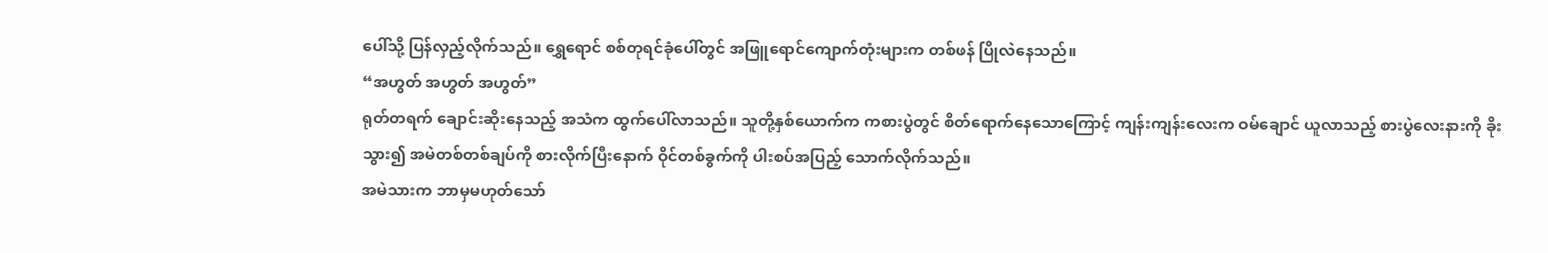ပေါ်သို့ ပြန်လှည့်လိုက်သည်။ ရွှေရောင် စစ်တုရင်ခုံပေါ်တွင် အဖြူရောင်ကျောက်တုံးများက တစ်ဖန် ပြိုလဲနေသည်။
“အဟွတ် အဟွတ် အဟွတ်”
ရုတ်တရက် ချောင်းဆိုးနေသည့် အသံက ထွက်ပေါ်လာသည်။ သူတို့နှစ်ယောက်က ကစားပွဲတွင် စိတ်ရောက်နေသောကြောင့် ကျန်းကျန်းလေးက ဝမ်ချောင် ယူလာသည့် စားပွဲလေးနားကို ခိုးသွား၍ အမဲတစ်တစ်ချပ်ကို စားလိုက်ပြီးနောက် ဝိုင်တစ်ခွက်ကို ပါးစပ်အပြည့် သောက်လိုက်သည်။
အမဲသားက ဘာမှမဟုတ်သော်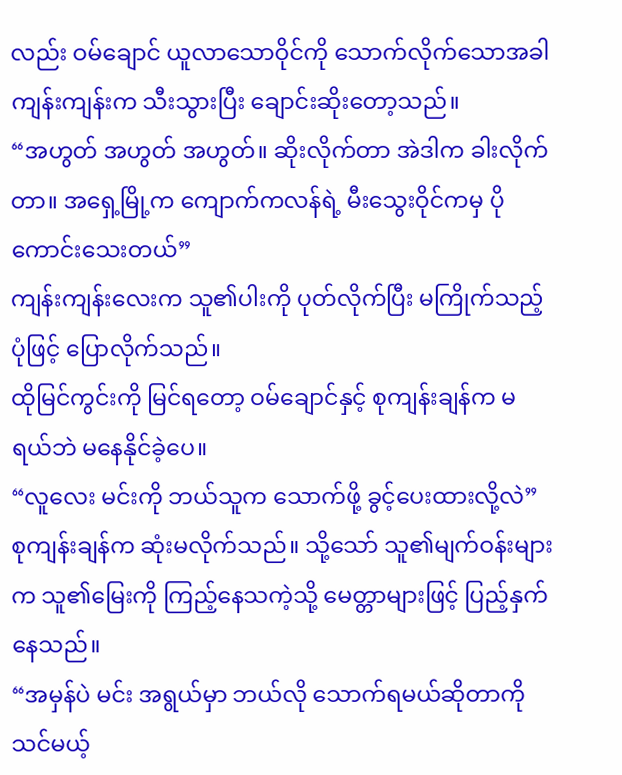လည်း ဝမ်ချောင် ယူလာသောဝိုင်ကို သောက်လိုက်သောအခါ ကျန်းကျန်းက သီးသွားပြီး ချောင်းဆိုးတော့သည်။
“အဟွတ် အဟွတ် အဟွတ်။ ဆိုးလိုက်တာ အဲဒါက ခါးလိုက်တာ။ အရှေ့မြို့က ကျောက်ကလန်ရဲ့ မီးသွေးဝိုင်ကမှ ပိုကောင်းသေးတယ်”
ကျန်းကျန်းလေးက သူ၏ပါးကို ပုတ်လိုက်ပြီး မကြိုက်သည့်ပုံဖြင့် ပြောလိုက်သည်။
ထိုမြင်ကွင်းကို မြင်ရတော့ ဝမ်ချောင်နှင့် စုကျန်းချန်က မရယ်ဘဲ မနေနိုင်ခဲ့ပေ။
“လူလေး မင်းကို ဘယ်သူက သောက်ဖို့ ခွင့်ပေးထားလို့လဲ”
စုကျန်းချန်က ဆုံးမလိုက်သည်။ သို့သော် သူ၏မျက်ဝန်းများက သူ၏မြေးကို ကြည့်နေသကဲ့သို့ မေတ္တာများဖြင့် ပြည့်နှက်နေသည်။
“အမှန်ပဲ မင်း အရွယ်မှာ ဘယ်လို သောက်ရမယ်ဆိုတာကို သင်မယ့်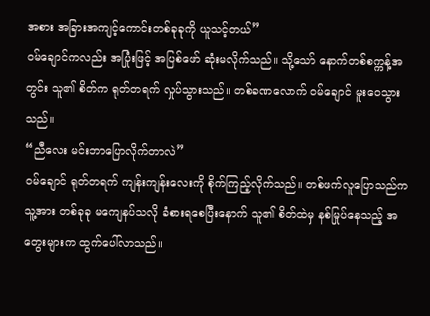အစား အခြားအကျင့်ကောင်းတစ်ခုခုကို ယူသင့်တယ်”
ဝမ်ချောင်ကလည်း အပြုံးဖြင့် အပြစ်ဖော် ဆုံးမလိုက်သည်။ သို့သော် နောက်တစ်စက္ကန့်အတွင်း သူ၏ စိတ်က ရုတ်တရက် လှုပ်သွားသည်။ တစ်ခဏလောက် ဝမ်ချောင် မူးဝေသွားသည်။
“ညီလေး မင်းဘာပြောလိုက်တာလဲ”
ဝမ်ချောင် ရုတ်တရက် ကျန်းကျန်းလေးကို စိုက်ကြည့်လိုက်သည်။ တစ်ဖက်လူပြောသည်က သူ့အား တစ်ခုခု မကျေနပ်သလို ခံစားရစေပြီးနောက် သူ၏ စိတ်ထဲမှ နစ်မြုပ်နေသည့် အတွေးများက ထွက်ပေါ်လာသည်။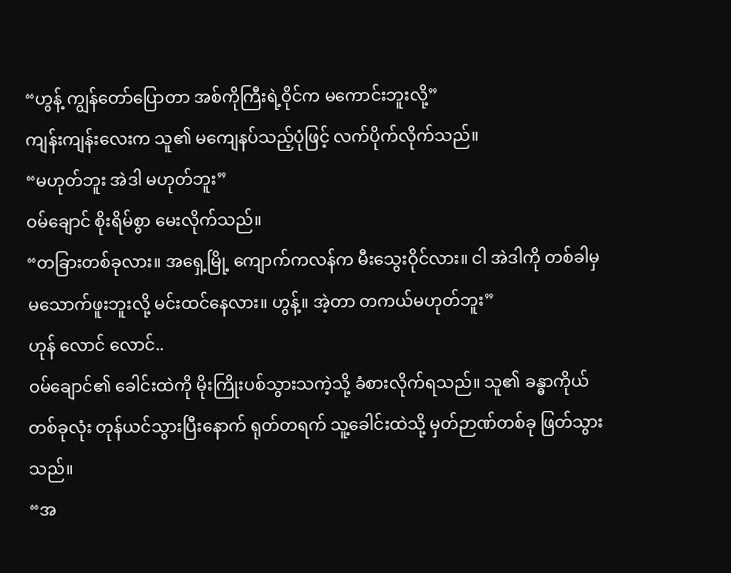“ဟွန့် ကျွန်တော်ပြောတာ အစ်ကိုကြီးရဲ့ဝိုင်က မကောင်းဘူးလို့”
ကျန်းကျန်းလေးက သူ၏ မကျေနပ်သည့်ပုံဖြင့် လက်ပိုက်လိုက်သည်။
“မဟုတ်ဘူး အဲဒါ မဟုတ်ဘူး”
ဝမ်ချောင် စိုးရိမ်စွာ မေးလိုက်သည်။
“တခြားတစ်ခုလား။ အရှေ့မြို့ ကျောက်ကလန်က မီးသွေးဝိုင်လား။ ငါ အဲဒါကို တစ်ခါမှ မသောက်ဖူးဘူးလို့ မင်းထင်နေလား။ ဟွန့်။ အဲ့တာ တကယ်မဟုတ်ဘူး”
ဟုန် လောင် လောင်..
ဝမ်ချောင်၏ ခေါင်းထဲကို မိုးကြိုးပစ်သွားသကဲ့သို့ ခံစားလိုက်ရသည်။ သူ၏ ခန္ဓာကိုယ်တစ်ခုလုံး တုန်ယင်သွားပြီးနောက် ရုတ်တရက် သူ့ခေါင်းထဲသို့ မှတ်ဉာဏ်တစ်ခု ဖြတ်သွားသည်။
“အ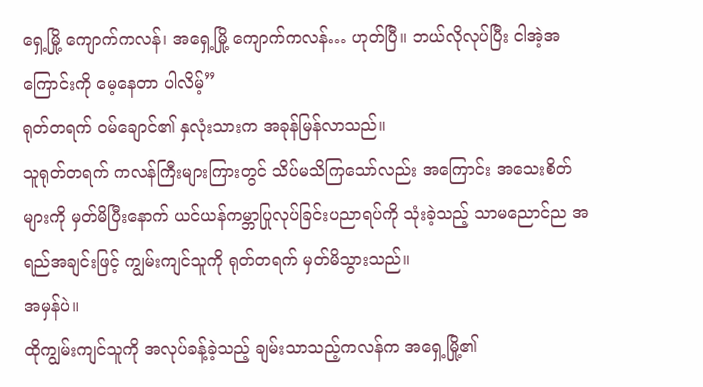ရှေ့မြို့ ကျောက်ကလန်၊ အရှေ့မြို့ ကျောက်ကလန်… ဟုတ်ပြီ။ ဘယ်လိုလုပ်ပြီး ငါအဲ့အကြောင်းကို မေ့နေတာ ပါလိမ့်”
ရုတ်တရက် ဝမ်ချောင်၏ နှလုံးသားက အခုန်မြန်လာသည်။
သူရုတ်တရက် ကလန်ကြီးများကြားတွင် သိပ်မသိကြသော်လည်း အကြောင်း အသေးစိတ်များကို မှတ်မိပြီးနောက် ယင်ယန်ကမ္ဘာပြုလုပ်ခြင်းပညာရပ်ကို သုံးခဲ့သည့် သာမညောင်ည အရည်အချင်းဖြင့် ကျွမ်းကျင်သူကို ရုတ်တရက် မှတ်မိသွားသည်။
အမှန်ပဲ။
ထိုကျွမ်းကျင်သူကို အလုပ်ခန့်ခဲ့သည့် ချမ်းသာသည့်ကလန်က အရှေ့မြို့၏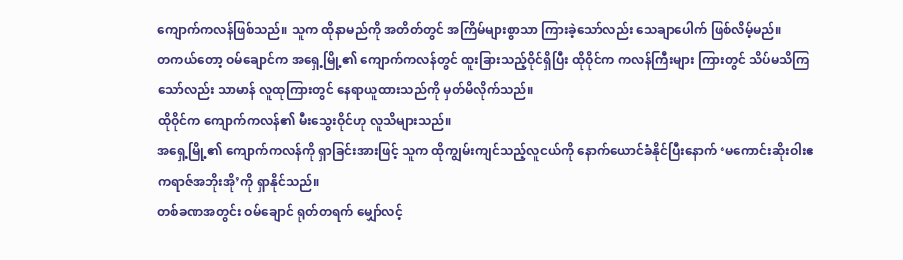ကျောက်ကလန်ဖြစ်သည်။ သူက ထိုနာမည်ကို အတိတ်တွင် အကြိမ်များစွာသာ ကြားခဲ့သော်လည်း သေချာပေါက် ဖြစ်လိမ့်မည်။
တကယ်တော့ ဝမ်ချောင်က အရှေ့မြို့၏ ကျောက်ကလန်တွင် ထူးခြားသည့်ဝိုင်ရှိပြီး ထိုဝိုင်က ကလန်ကြီးများ ကြားတွင် သိပ်မသိကြသော်လည်း သာမာန် လူထုကြားတွင် နေရာယူထားသည်ကို မှတ်မိလိုက်သည်။
ထိုဝိုင်က ကျောက်ကလန်၏ မီးသွေးဝိုင်ဟု လူသိများသည်။
အရှေ့မြို့၏ ကျောက်ကလန်ကို ရှာခြင်းအားဖြင့် သူက ထိုကျွမ်းကျင်သည့်လူငယ်ကို နောက်ယောင်ခံနိုင်ပြီးနောက် ‘မကောင်းဆိုးဝါးဧကရာဇ်အဘိုးအို’ကို ရှာနိုင်သည်။
တစ်ခဏအတွင်း ဝမ်ချောင် ရုတ်တရက် မျှော်လင့်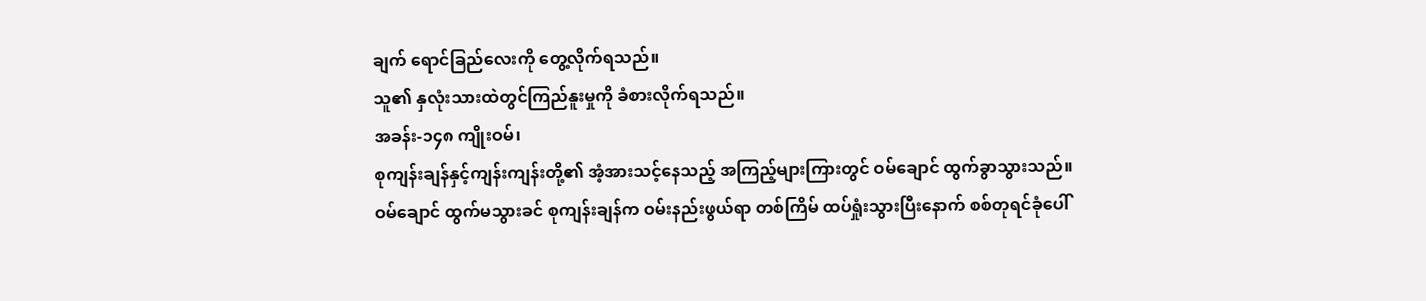ချက် ရောင်ခြည်လေးကို တွေ့လိုက်ရသည်။
သူ၏ နှလုံးသားထဲတွင်ကြည်နူးမှုကို ခံစားလိုက်ရသည်။
အခန်း-၁၄၈ ကျိုးဝမ်၊
စုကျန်းချန်နှင့်ကျန်းကျန်းတို့၏ အံ့အားသင့်နေသည့် အကြည့်များကြားတွင် ဝမ်ချောင် ထွက်ခွာသွားသည်။
ဝမ်ချောင် ထွက်မသွားခင် စုကျန်းချန်က ဝမ်းနည်းဖွယ်ရာ တစ်ကြိမ် ထပ်ရှုံးသွားပြီးနောက် စစ်တုရင်ခုံပေါ်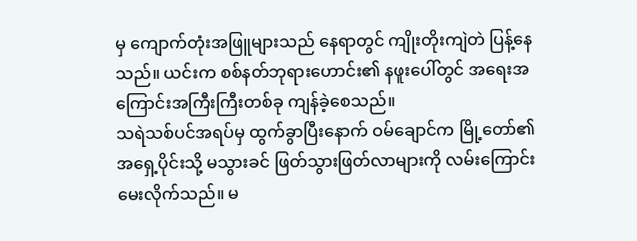မှ ကျောက်တုံးအဖြူများသည် နေရာတွင် ကျိုးတိုးကျဲတဲ ပြန့်နေသည်။ ယင်းက စစ်နတ်ဘုရားဟောင်း၏ နဖူးပေါ်တွင် အရေးအကြောင်းအကြီးကြီးတစ်ခု ကျန်ခဲ့စေသည်။
သရဲသစ်ပင်အရပ်မှ ထွက်ခွာပြီးနောက် ဝမ်ချောင်က မြို့တော်၏အရှေ့ပိုင်းသို့ မသွားခင် ဖြတ်သွားဖြတ်လာများကို လမ်းကြောင်း မေးလိုက်သည်။ မ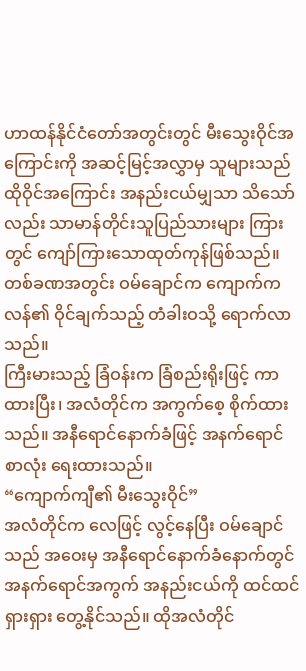ဟာထန်နိုင်ငံတော်အတွင်းတွင် မီးသွေးဝိုင်အကြောင်းကို အဆင့်မြင့်အလွှာမှ သူများသည် ထိုဝိုင်အကြောင်း အနည်းငယ်မျှသာ သိသော်လည်း သာမာန်တိုင်းသူပြည်သားများ ကြားတွင် ကျော်ကြားသောထုတ်ကုန်ဖြစ်သည်။
တစ်ခဏအတွင်း ဝမ်ချောင်က ကျောက်ကလန်၏ ဝိုင်ချက်သည့် တံခါးဝသို့ ရောက်လာသည်။
ကြီးမားသည့် ခြံဝန်းက ခြံစည်းရိုးဖြင့် ကာထားပြီး၊ အလံတိုင်က အကွက်စေ့ စိုက်ထားသည်။ အနီရောင်နောက်ခံဖြင့် အနက်ရောင်စာလုံး ရေးထားသည်။
“ကျောက်ကျီ၏ မီးသွေးဝိုင်”
အလံတိုင်က လေဖြင့် လွင့်နေပြီး ဝမ်ချောင်သည် အဝေးမှ အနီရောင်နောက်ခံနောက်တွင် အနက်ရောင်အကွက် အနည်းငယ်ကို ထင်ထင်ရှားရှား တွေ့နိုင်သည်။ ထိုအလံတိုင်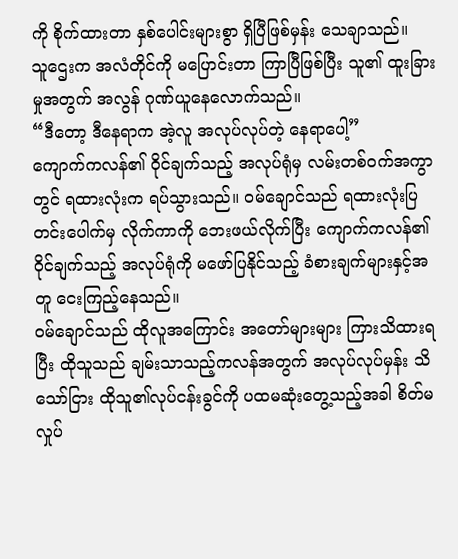ကို စိုက်ထားတာ နှစ်ပေါင်းများစွာ ရှိပြီဖြစ်မှန်း သေချာသည်။
သူဌေးက အလံတိုင်ကို မပြောင်းတာ ကြာပြီဖြစ်ပြီး သူ၏ ထူးခြားမှုအတွက် အလွန် ဂုဏ်ယူနေလောက်သည်။
“ဒီတော့ ဒီနေရာက အဲ့လူ အလုပ်လုပ်တဲ့ နေရာပေါ့”
ကျောက်ကလန်၏ ဝိုင်ချက်သည့် အလုပ်ရုံမှ လမ်းတစ်ဝက်အကွာတွင် ရထားလုံးက ရပ်သွားသည်။ ဝမ်ချောင်သည် ရထားလုံးပြတင်းပေါက်မှ လိုက်ကာကို ဘေးဖယ်လိုက်ပြီး ကျောက်ကလန်၏ ဝိုင်ချက်သည့် အလုပ်ရုံကို မဖော်ပြနိုင်သည့် ခံစားချက်များနှင့်အတူ ငေးကြည့်နေသည်။
ဝမ်ချောင်သည် ထိုလူအကြောင်း အတော်များများ ကြားသိထားရပြီး ထိုသူသည် ချမ်းသာသည့်ကလန်အတွက် အလုပ်လုပ်မှန်း သိသော်ငြား ထိုသူ၏လုပ်ငန်းခွင်ကို ပထမဆုံးတွေ့သည့်အခါ စိတ်မလှုပ်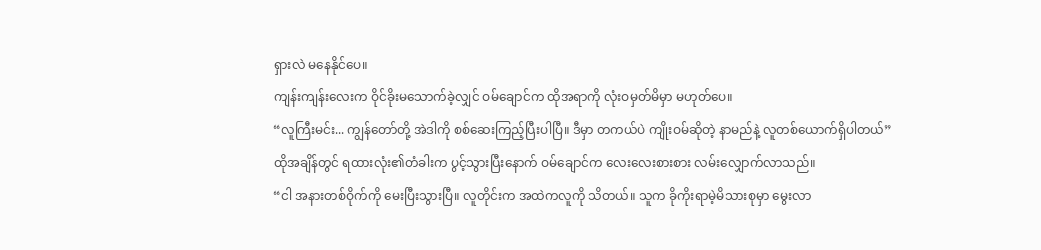ရှားလဲ မနေနိုင်ပေ။
ကျန်းကျန်းလေးက ဝိုင်ခိုးမသောက်ခဲ့လျှင် ဝမ်ချောင်က ထိုအရာကို လုံးဝမှတ်မိမှာ မဟုတ်ပေ။
“လူကြီးမင်း... ကျွန်တော်တို့ အဲဒါကို စစ်ဆေးကြည့်ပြီးပါပြီ။ ဒီမှာ တကယ်ပဲ ကျိုးဝမ်ဆိုတဲ့ နာမည်နဲ့ လူတစ်ယောက်ရှိပါတယ်”
ထိုအချိန်တွင် ရထားလုံး၏တံခါးက ပွင့်သွားပြီးနောက် ဝမ်ချောင်က လေးလေးစားစား လမ်းလျှောက်လာသည်။
“ငါ အနားတစ်ဝိုက်ကို မေးပြီးသွားပြီ။ လူတိုင်းက အထဲကလူကို သိတယ်။ သူက ခိုကိုးရာမဲ့မိသားစုမှာ မွေးလာ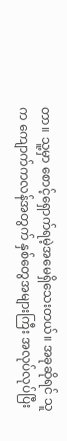တာ။ သူ့မှာ စောင့်ရှောက်ရမဲ့အမေရှိသေးတယ်။ အခုဆိုရင် သူက ကျောက်ကလန်အတွက် နှစ်တွေအများကြီး အလုပ်လုပ်ပြီး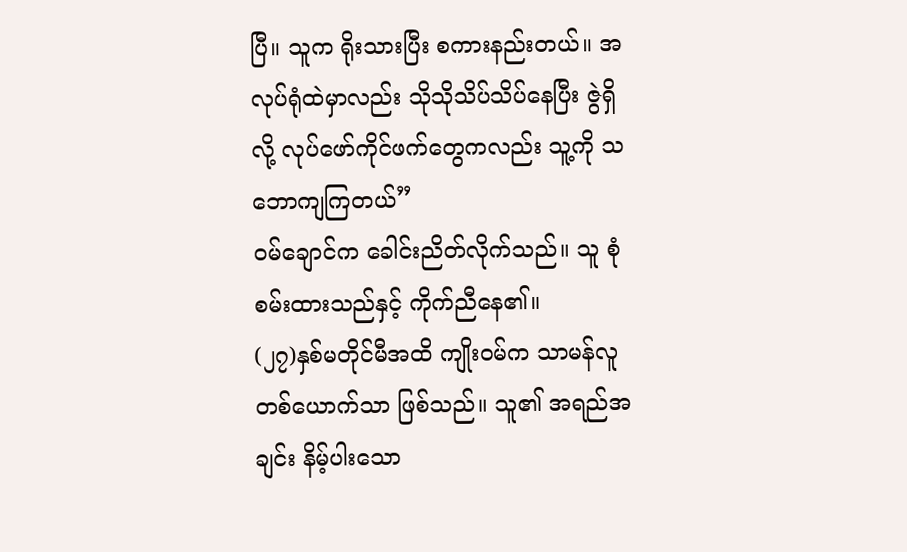ပြီ။ သူက ရိုးသားပြီး စကားနည်းတယ်။ အလုပ်ရုံထဲမှာလည်း သိုသိုသိပ်သိပ်နေပြီး ဇွဲရှိလို့ လုပ်ဖော်ကိုင်ဖက်တွေကလည်း သူ့ကို သဘောကျကြတယ်”
ဝမ်ချောင်က ခေါင်းညိတ်လိုက်သည်။ သူ စုံစမ်းထားသည်နှင့် ကိုက်ညီနေ၏။
(၂၇)နှစ်မတိုင်မီအထိ ကျိုးဝမ်က သာမန်လူတစ်ယောက်သာ ဖြစ်သည်။ သူ၏ အရည်အချင်း နိမ့်ပါးသော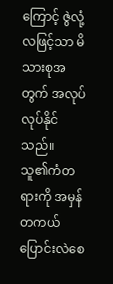ကြောင့် ဇွဲလုံ့လဖြင့်သာ မိသားစုအတွက် အလုပ်လုပ်နိုင်သည်။
သူ၏ကံတရားကို အမှန်တကယ်ပြောင်းလဲစေ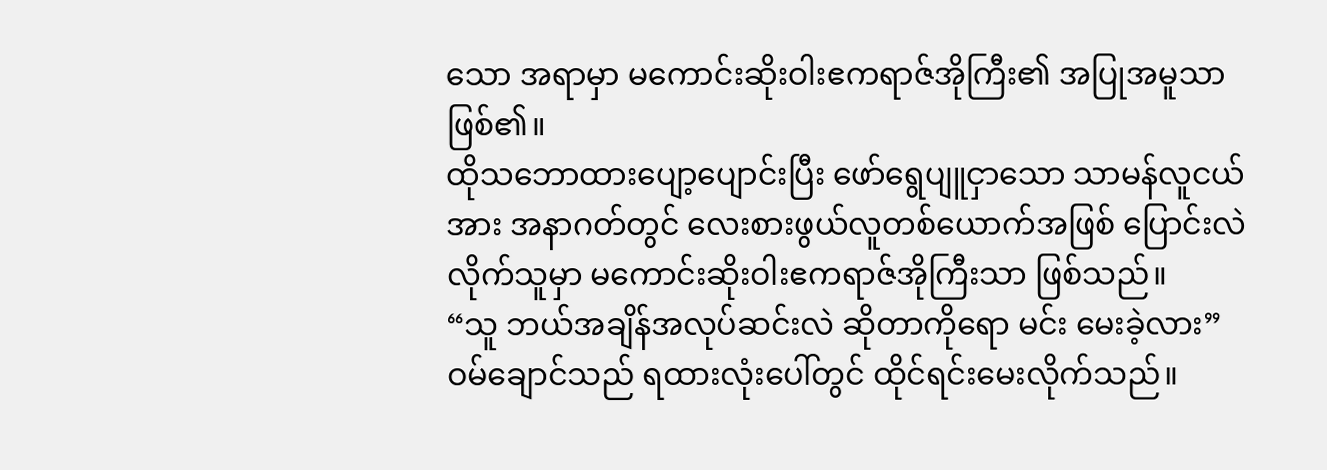သော အရာမှာ မကောင်းဆိုးဝါးဧကရာဇ်အိုကြီး၏ အပြုအမူသာ ဖြစ်၏။
ထိုသဘောထားပျော့ပျောင်းပြီး ဖော်ရွေပျူငှာသော သာမန်လူငယ်အား အနာဂတ်တွင် လေးစားဖွယ်လူတစ်ယောက်အဖြစ် ပြောင်းလဲလိုက်သူမှာ မကောင်းဆိုးဝါးဧကရာဇ်အိုကြီးသာ ဖြစ်သည်။
“သူ ဘယ်အချိန်အလုပ်ဆင်းလဲ ဆိုတာကိုရော မင်း မေးခဲ့လား”
ဝမ်ချောင်သည် ရထားလုံးပေါ်တွင် ထိုင်ရင်းမေးလိုက်သည်။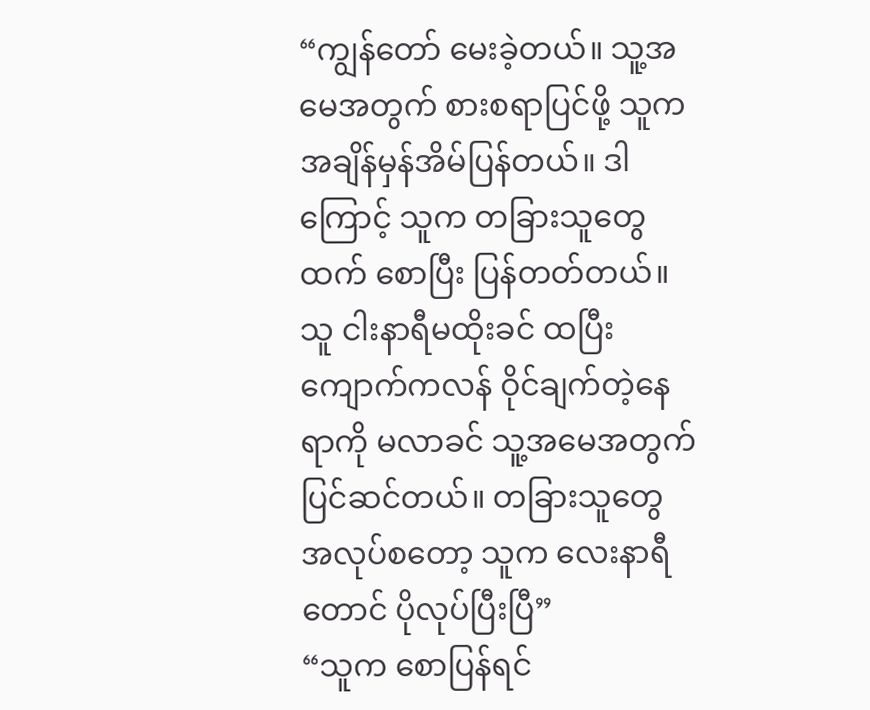“ကျွန်တော် မေးခဲ့တယ်။ သူ့အမေအတွက် စားစရာပြင်ဖို့ သူက အချိန်မှန်အိမ်ပြန်တယ်။ ဒါကြောင့် သူက တခြားသူတွေထက် စောပြီး ပြန်တတ်တယ်။ သူ ငါးနာရီမထိုးခင် ထပြီး ကျောက်ကလန် ဝိုင်ချက်တဲ့နေရာကို မလာခင် သူ့အမေအတွက် ပြင်ဆင်တယ်။ တခြားသူတွေ အလုပ်စတော့ သူက လေးနာရီတောင် ပိုလုပ်ပြီးပြီ”
“သူက စောပြန်ရင်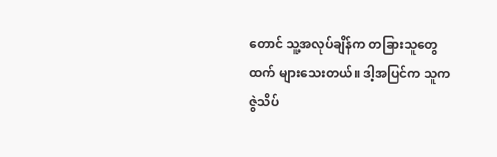တောင် သူ့အလုပ်ချိန်က တခြားသူတွေထက် များသေးတယ်။ ဒါ့အပြင်က သူက ဇွဲသိပ်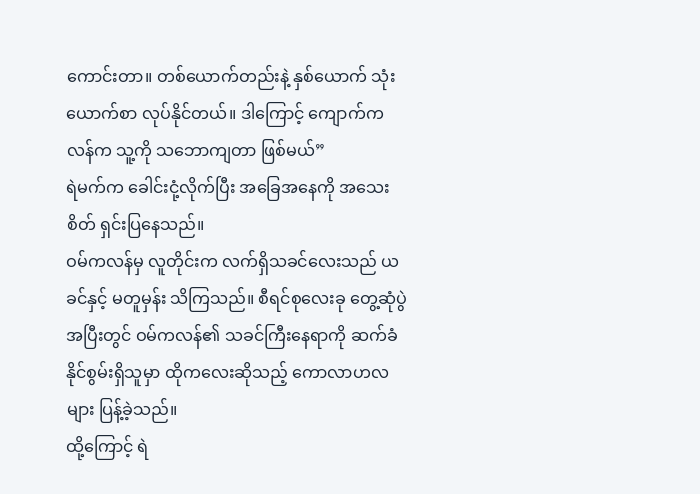ကောင်းတာ။ တစ်ယောက်တည်းနဲ့ နှစ်ယောက် သုံးယောက်စာ လုပ်နိုင်တယ်။ ဒါကြောင့် ကျောက်ကလန်က သူ့ကို သဘောကျတာ ဖြစ်မယ်”
ရဲမက်က ခေါင်းငုံ့လိုက်ပြီး အခြေအနေကို အသေးစိတ် ရှင်းပြနေသည်။
ဝမ်ကလန်မှ လူတိုင်းက လက်ရှိသခင်လေးသည် ယခင်နှင့် မတူမှန်း သိကြသည်။ စီရင်စုလေးခု တွေ့ဆုံပွဲအပြီးတွင် ဝမ်ကလန်၏ သခင်ကြီးနေရာကို ဆက်ခံနိုင်စွမ်းရှိသူမှာ ထိုကလေးဆိုသည့် ကောလာဟလများ ပြန့်ခဲ့သည်။
ထို့ကြောင့် ရဲ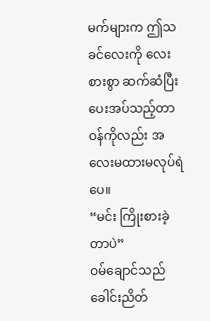မက်များက ဤသခင်လေးကို လေးစားစွာ ဆက်ဆံပြီး ပေးအပ်သည့်တာဝန်ကိုလည်း အလေးမထားမလုပ်ရဲပေ။
“မင်း ကြိုးစားခဲ့တာပဲ”
ဝမ်ချောင်သည် ခေါင်းညိတ်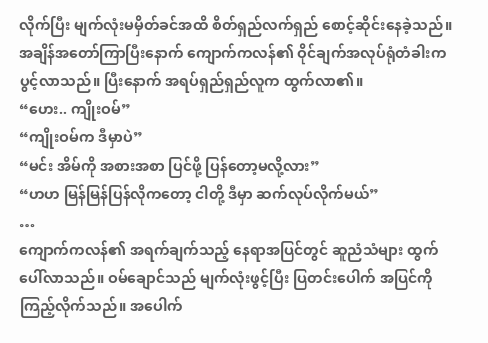လိုက်ပြီး မျက်လုံးမမှိတ်ခင်အထိ စိတ်ရှည်လက်ရှည် စောင့်ဆိုင်းနေခဲ့သည်။
အချိန်အတော်ကြာပြီးနောက် ကျောက်ကလန်၏ ဝိုင်ချက်အလုပ်ရုံတံခါးက ပွင့်လာသည်။ ပြီးနောက် အရပ်ရှည်ရှည်လူက ထွက်လာ၏။
“ဟေး.. ကျိုးဝမ်”
“ကျိုးဝမ်က ဒီမှာပဲ”
“မင်း အိမ်ကို အစားအစာ ပြင်ဖို့ ပြန်တော့မလို့လား”
“ဟဟ မြန်မြန်ပြန်လိုကတော့ ငါတို့ ဒီမှာ ဆက်လုပ်လိုက်မယ်”
…
ကျောက်ကလန်၏ အရက်ချက်သည့် နေရာအပြင်တွင် ဆူညံသံများ ထွက်ပေါ်လာသည်။ ဝမ်ချောင်သည် မျက်လုံးဖွင့်ပြီး ပြတင်းပေါက် အပြင်ကို ကြည့်လိုက်သည်။ အပေါက်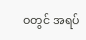ဝတွင် အရပ်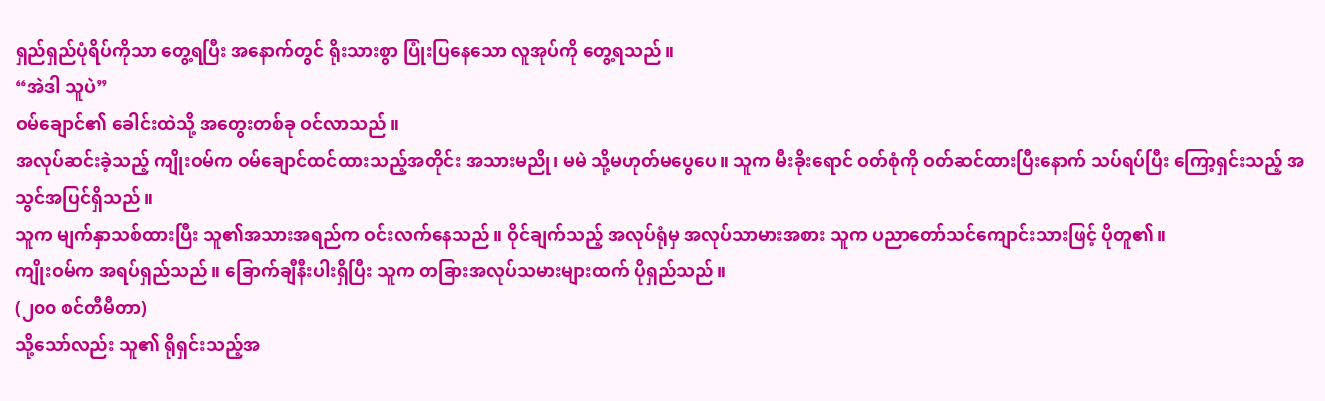ရှည်ရှည်ပုံရိပ်ကိုသာ တွေ့ရပြီး အနောက်တွင် ရိုးသားစွာ ပြုံးပြနေသော လူအုပ်ကို တွေ့ရသည်။
“အဲဒါ သူပဲ”
ဝမ်ချောင်၏ ခေါင်းထဲသို့ အတွေးတစ်ခု ဝင်လာသည်။
အလုပ်ဆင်းခဲ့သည့် ကျိုးဝမ်က ဝမ်ချောင်ထင်ထားသည့်အတိုင်း အသားမညို၊ မမဲ သို့မဟုတ်မပွေပေ။ သူက မီးခိုးရောင် ဝတ်စုံကို ဝတ်ဆင်ထားပြီးနောက် သပ်ရပ်ပြီး ကြော့ရှင်းသည့် အသွင်အပြင်ရှိသည်။
သူက မျက်နှာသစ်ထားပြီး သူ၏အသားအရည်က ဝင်းလက်နေသည်။ ဝိုင်ချက်သည့် အလုပ်ရုံမှ အလုပ်သာမားအစား သူက ပညာတော်သင်ကျောင်းသားဖြင့် ပိုတူ၏။
ကျိုးဝမ်က အရပ်ရှည်သည်။ ခြောက်ချီနီးပါးရှိပြီး သူက တခြားအလုပ်သမားများထက် ပိုရှည်သည်။
(၂၀၀ စင်တီမီတာ)
သို့သော်လည်း သူ၏ ရိုရှင်းသည့်အ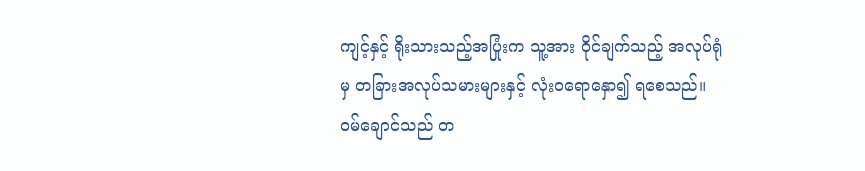ကျင့်နှင့် ရိုးသားသည့်အပြုံးက သူ့အား ဝိုင်ချက်သည့် အလုပ်ရုံမှ တခြားအလုပ်သမားများနှင့် လုံးဝရောနှော၍ ရစေသည်။
ဝမ်ချောင်သည် တ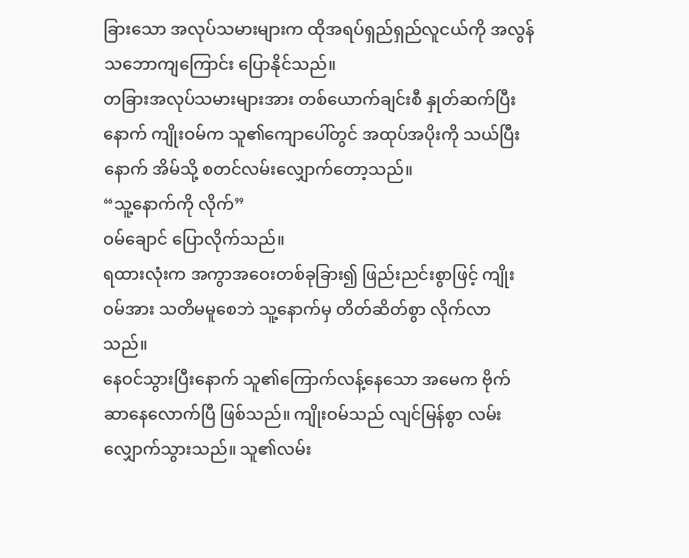ခြားသော အလုပ်သမားများက ထိုအရပ်ရှည်ရှည်လူငယ်ကို အလွန်သဘောကျကြောင်း ပြောနိုင်သည်။
တခြားအလုပ်သမားများအား တစ်ယောက်ချင်းစီ နှုတ်ဆက်ပြီးနောက် ကျိုးဝမ်က သူ၏ကျောပေါ်တွင် အထုပ်အပိုးကို သယ်ပြီးနောက် အိမ်သို့ စတင်လမ်းလျှောက်တော့သည်။
“သူ့နောက်ကို လိုက်”
ဝမ်ချောင် ပြောလိုက်သည်။
ရထားလုံးက အကွာအဝေးတစ်ခုခြား၍ ဖြည်းညင်းစွာဖြင့် ကျိုးဝမ်အား သတိမမူစေဘဲ သူ့နောက်မှ တိတ်ဆိတ်စွာ လိုက်လာသည်။
နေဝင်သွားပြီးနောက် သူ၏ကြောက်လန့်နေသော အမေက ဗိုက်ဆာနေလောက်ပြီ ဖြစ်သည်။ ကျိုးဝမ်သည် လျင်မြန်စွာ လမ်းလျှောက်သွားသည်။ သူ၏လမ်း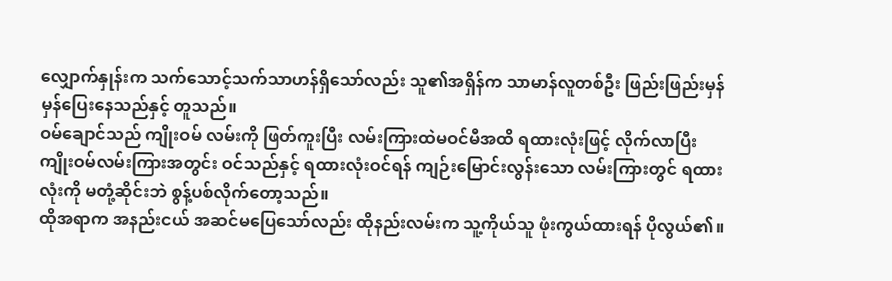လျှောက်နှုန်းက သက်သောင့်သက်သာဟန်ရှိသော်လည်း သူ၏အရှိန်က သာမာန်လူတစ်ဦး ဖြည်းဖြည်းမှန်မှန်ပြေးနေသည်နှင့် တူသည်။
ဝမ်ချောင်သည် ကျိုးဝမ် လမ်းကို ဖြတ်ကူးပြီး လမ်းကြားထဲမဝင်မီအထိ ရထားလုံးဖြင့် လိုက်လာပြီး ကျိုးဝမ်လမ်းကြားအတွင်း ဝင်သည်နှင့် ရထားလုံးဝင်ရန် ကျဉ်းမြောင်းလွန်းသော လမ်းကြားတွင် ရထားလုံးကို မတုံ့ဆိုင်းဘဲ စွန့်ပစ်လိုက်တော့သည်။
ထိုအရာက အနည်းငယ် အဆင်မပြေသော်လည်း ထိုနည်းလမ်းက သူ့ကိုယ်သူ ဖုံးကွယ်ထားရန် ပိုလွယ်၏။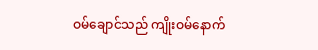ဝမ်ချောင်သည် ကျိုးဝမ်နောက်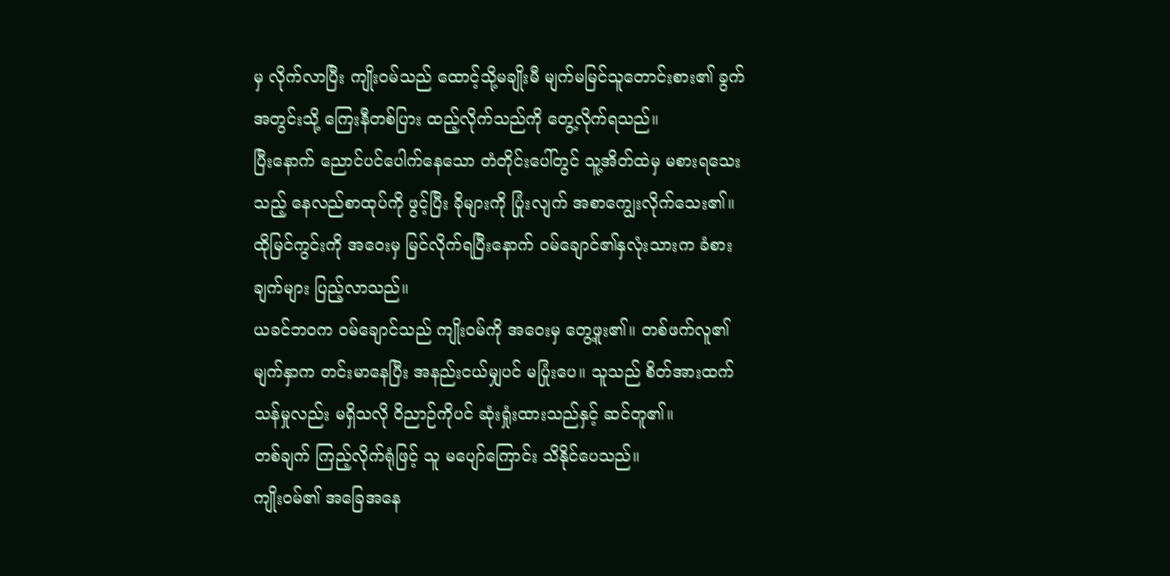မှ လိုက်လာပြီး ကျိုးဝမ်သည် ထောင့်သို့မချိုးမီ မျက်မမြင်သူတောင်းစား၏ ခွက်အတွင်းသို့ ကြေးနီတစ်ပြား ထည့်လိုက်သည်ကို တွေ့လိုက်ရသည်။
ပြီးနောက် ညောင်ပင်ပေါက်နေသော တံတိုင်းပေါ်တွင် သူ့အိတ်ထဲမှ မစားရသေးသည့် နေလည်စာထုပ်ကို ဖွင့်ပြီး ခိုများကို ပြုံးလျက် အစာကျွေးလိုက်သေး၏။
ထိုမြင်ကွင်းကို အဝေးမှ မြင်လိုက်ရပြီးနောက် ဝမ်ချောင်၏နှလုံးသားက ခံစားချက်များ ပြည့်လာသည်။
ယခင်ဘဝက ဝမ်ချောင်သည် ကျိုးဝမ်ကို အဝေးမှ တွေ့ဖူး၏။ တစ်ဖက်လူ၏ မျက်နှာက တင်းမာနေပြီး အနည်းငယ်မျှပင် မပြုံးပေ။ သူသည် စိတ်အားထက်သန်မှုလည်း မရှိသလို ဝိညာဉ်ကိုပင် ဆုံးရှုံးထားသည်နှင့် ဆင်တူ၏။
တစ်ချက် ကြည့်လိုက်ရုံဖြင့် သူ မပျော်ကြောင်း သိနိုင်ပေသည်။
ကျိုးဝမ်၏ အခြေအနေ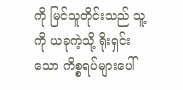ကို မြင်သူတိုင်းသည် သူ့ကို ယခုကဲ့သို့ ရိုးရှင်းသော ကိစ္စရပ်များပေါ်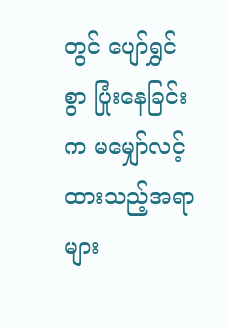တွင် ပျော်ရွှင်စွာ ပြုံးနေခြင်းက မမျှော်လင့်ထားသည့်အရာများ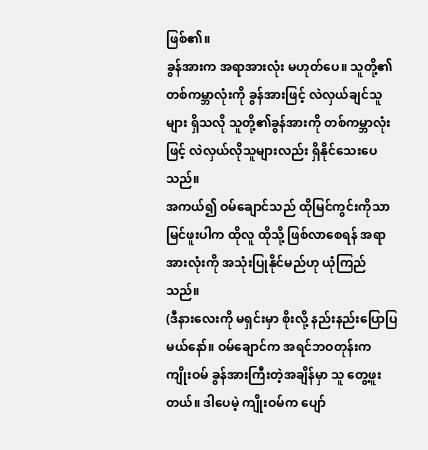ဖြစ်၏။
ခွန်အားက အရာအားလုံး မဟုတ်ပေ။ သူတို့၏တစ်ကမ္ဘာလုံးကို ခွန်အားဖြင့် လဲလှယ်ချင်သူများ ရှိသလို သူတို့၏ခွန်အားကို တစ်ကမ္ဘာလုံးဖြင့် လဲလှယ်လိုသူများလည်း ရှိနိုင်သေးပေသည်။
အကယ်၍ ဝမ်ချောင်သည် ထိုမြင်ကွင်းကိုသာ မြင်ဖူးပါက ထိုလူ ထိုသို့ ဖြစ်လာစေရန် အရာအားလုံးကို အသုံးပြုနိုင်မည်ဟု ယုံကြည်သည်။
(ဒီနားလေးကို မရှင်းမှာ စိုးလို့ နည်းနည်းပြောပြမယ်နော်။ ဝမ်ချောင်က အရင်ဘဝတုန်းက ကျိုးဝမ် ခွန်အားကြီးတဲ့အချိန်မှာ သူ တွေ့ဖူးတယ်။ ဒါပေမဲ့ ကျိုးဝမ်က ပျော်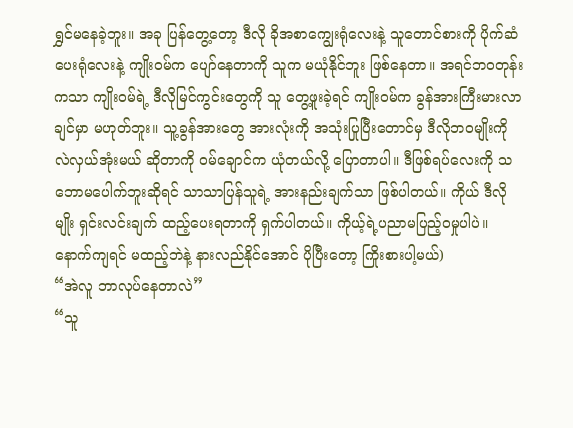ရွှင်မနေခဲ့ဘူး။ အခု ပြန်တွေ့တော့ ဒီလို ခိုအစာကျွေးရုံလေးနဲ့ သူတောင်စားကို ပိုက်ဆံပေးရုံလေးနဲ့ ကျိုးဝမ်က ပျော်နေတာကို သူက မယုံနိုင်ဘူး ဖြစ်နေတာ။ အရင်ဘဝတုန်းကသာ ကျိုးဝမ်ရဲ့ ဒီလိုမြင်ကွင်းတွေကို သူ တွေ့ဖူးခဲ့ရင် ကျိုးဝမ်က ခွန်အားကြီးမားလာချင်မှာ မဟုတ်ဘူး။ သူ့ခွန်အားတွေ အားလုံးကို အသုံးပြုပြီးတောင်မှ ဒီလိုဘဝမျိုးကို လဲလှယ်အုံးမယ် ဆိုတာကို ဝမ်ချောင်က ယုံတယ်လို့ ပြောတာပါ။ ဒီဖြစ်ရပ်လေးကို သဘောမပေါက်ဘူးဆိုရင် သာသာပြန်သူရဲ့ အားနည်းချက်သာ ဖြစ်ပါတယ်။ ကိုယ် ဒီလိုမျိုး ရှင်းလင်းချက် ထည့်ပေးရတာကို ရှက်ပါတယ်။ ကိုယ့်ရဲ့ပညာမပြည့်ဝမှုပါပဲ။ နောက်ကျရင် မထည့်ဘဲနဲ့ နားလည်နိုင်အောင် ပိုပြီးတော့ ကြိုးစားပါ့မယ်)
“အဲလူ ဘာလုပ်နေတာလဲ”
“သူ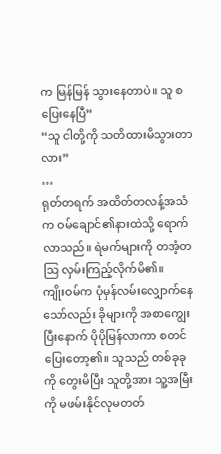က မြန်မြန် သွားနေတာပဲ။ သူ စပြေးနေပြီ”
“သူ ငါတို့ကို သတိထားမိသွားတာလား”
…
ရုတ်တရက် အထိတ်တလန့်အသံက ဝမ်ချောင်၏နားထဲသို့ ရောက်လာသည်။ ရဲမက်များကို တအံ့တသြ လှမ်းကြည့်လိုက်မိ၏။
ကျိုးဝမ်က ပုံမှန်လမ်းလျှောက်နေသော်လည်း ခိုများကို အစာကျွေးပြီးနောက် ပိုပိုမြန်လာကာ စတင်ပြေးတော့၏။ သူသည် တစ်ခုခုကို တွေးမိပြီး သူတို့အား သူ့အမြီးကို မဖမ်းနိုင်လုမတတ်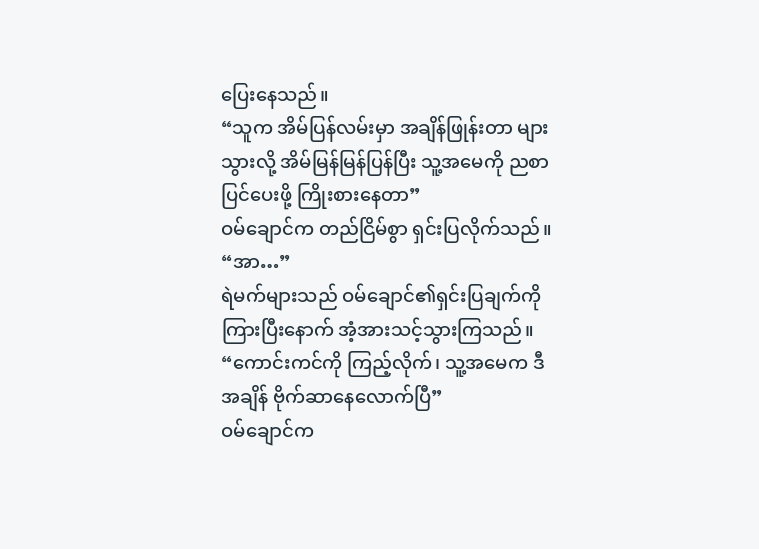ပြေးနေသည်။
“သူက အိမ်ပြန်လမ်းမှာ အချိန်ဖြုန်းတာ များသွားလို့ အိမ်မြန်မြန်ပြန်ပြီး သူ့အမေကို ညစာပြင်ပေးဖို့ ကြိုးစားနေတာ”
ဝမ်ချောင်က တည်ငြိမ်စွာ ရှင်းပြလိုက်သည်။
“အာ…”
ရဲမက်များသည် ဝမ်ချောင်၏ရှင်းပြချက်ကို ကြားပြီးနောက် အံ့အားသင့်သွားကြသည်။
“ကောင်းကင်ကို ကြည့်လိုက်၊ သူ့အမေက ဒီအချိန် ဗိုက်ဆာနေလောက်ပြီ”
ဝမ်ချောင်က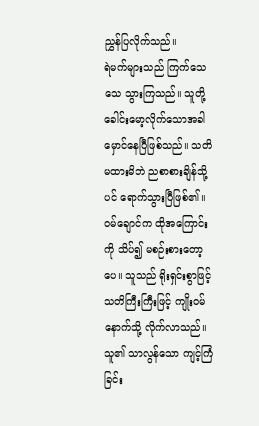ညွှန်ပြလိုက်သည်။
ရဲမက်များသည် ကြက်သေသေ သွားကြသည်။ သူတို့ ခေါင်းမော့လိုက်သောအခါ မှောင်နေပြီဖြစ်သည်။ သတိမထားမိဘဲ ညစာစားချိန်သို့ပင် ရောက်သွားပြီဖြစ်၏။
ဝမ်ချောင်က ထိုအကြောင်းကို သိပ်၍ မစဉ်းစားတော့ပေ။ သူသည် ရိုးရှင်းစွာဖြင့် သတိကြီးကြီးဖြင့် ကျိုးဝမ်နောက်သို့ လိုက်လာသည်။ သူ၏ သာလွန်သော ကျင့်ကြံခြင်း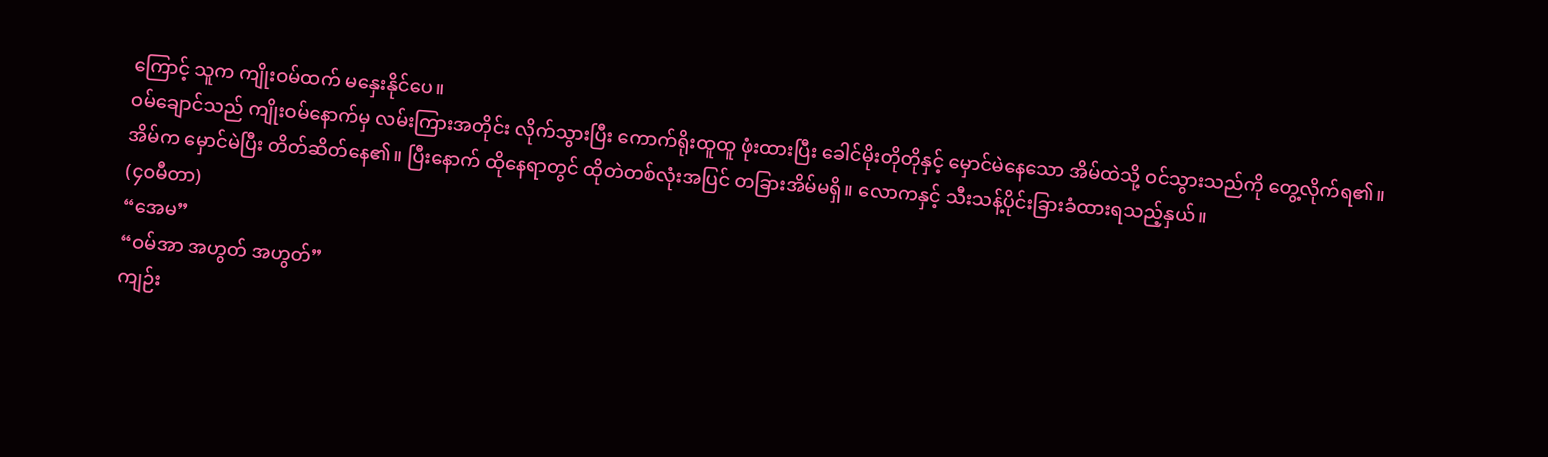ကြောင့် သူက ကျိုးဝမ်ထက် မနှေးနိုင်ပေ။
ဝမ်ချောင်သည် ကျိုးဝမ်နောက်မှ လမ်းကြားအတိုင်း လိုက်သွားပြီး ကောက်ရိုးထူထူ ဖုံးထားပြီး ခေါင်မိုးတိုတိုနှင့် မှောင်မဲနေသော အိမ်ထဲသို့ ဝင်သွားသည်ကို တွေ့လိုက်ရ၏။
အိမ်က မှောင်မဲပြီး တိတ်ဆိတ်နေ၏။ ပြီးနောက် ထိုနေရာတွင် ထိုတဲတစ်လုံးအပြင် တခြားအိမ်မရှိ။ လောကနှင့် သီးသန့်ပိုင်းခြားခံထားရသည့်နှယ်။
(၄၀မီတာ)
“အေမ”
“ဝမ်အာ အဟွတ် အဟွတ်”
ကျဉ်း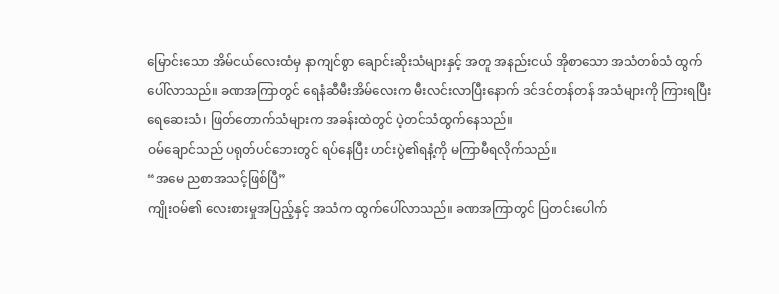မြောင်းသော အိမ်ငယ်လေးထံမှ နာကျင်စွာ ချောင်းဆိုးသံများနှင့် အတူ အနည်းငယ် အိုစာသော အသံတစ်သံ ထွက်ပေါ်လာသည်။ ခဏအကြာတွင် ရေနံဆီမီးအိမ်လေးက မီးလင်းလာပြီးနောက် ဒင်ဒင်တန်တန် အသံများကို ကြားရပြီး ရေဆေးသံ၊ ဖြတ်တောက်သံများက အခန်းထဲတွင် ပဲ့တင်သံထွက်နေသည်။
ဝမ်ချောင်သည် ပရုတ်ပင်ဘေးတွင် ရပ်နေပြီး ဟင်းပွဲ၏ရနံ့ကို မကြာမီရလိုက်သည်။
“အမေ ညစာအသင့်ဖြစ်ပြီ”
ကျိုးဝမ်၏ လေးစားမှုအပြည့်နှင့် အသံက ထွက်ပေါ်လာသည်။ ခဏအကြာတွင် ပြတင်းပေါက်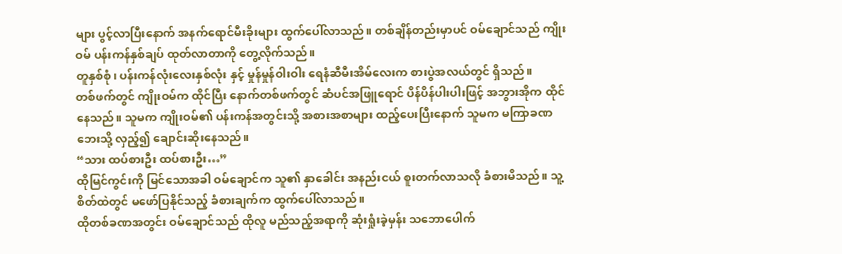များ ပွင့်လာပြီးနောက် အနက်ရောင်မီးခိုးများ ထွက်ပေါ်လာသည်။ တစ်ချိန်တည်းမှာပင် ဝမ်ချောင်သည် ကျိုးဝမ် ပန်းကန်နှစ်ချပ် ထုတ်လာတာကို တွေ့လိုက်သည်။
တူနှစ်စုံ၊ ပန်းကန်လုံးလေးနှစ်လုံး နှင့် မှုန်မှုန်ဝါးဝါး ရေနံဆီမီးအိမ်လေးက စားပွဲအလယ်တွင် ရှိသည်။
တစ်ဖက်တွင် ကျိုးဝမ်က ထိုင်ပြီး နောက်တစ်ဖက်တွင် ဆံပင်အဖြူရောင် ပိန်ပိန်ပါးပါးဖြင့် အဘွားအိုက ထိုင်နေသည်။ သူမက ကျိုးဝမ်၏ ပန်းကန်အတွင်းသို့ အစားအစာများ ထည့်ပေးပြီးနောက် သူမက မကြာခဏ ဘေးသို့ လှည့်၍ ချောင်းဆိုးနေသည်။
“သား ထပ်စားဦး ထပ်စားဦး…”
ထိုမြင်ကွင်းကို မြင်သောအခါ ဝမ်ချောင်က သူ၏ နှာခေါင်း အနည်းငယ် စူးတက်လာသလို ခံစားမိသည်။ သူ့စိတ်ထဲတွင် မဖော်ပြနိုင်သည့် ခံစားချက်က ထွက်ပေါ်လာသည်။
ထိုတစ်ခဏအတွင်း ဝမ်ချောင်သည် ထိုလူ မည်သည့်အရာကို ဆုံးရှုံးခဲ့မှန်း သဘောပေါက်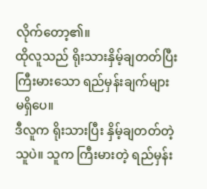လိုက်တော့၏။
ထိုလူသည် ရိုးသားနှိမ့်ချတတ်ပြီး ကြီးမားသော ရည်မှန်းချက်များ မရှိပေ။
ဒီလူက ရိုးသားပြီး နှိမ့်ချတတ်တဲ့သူပဲ။ သူက ကြီးမားတဲ့ ရည်မှန်း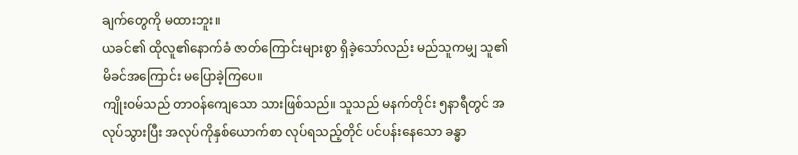ချက်တွေကို မထားဘူး။
ယခင်၏ ထိုလူ၏နောက်ခံ ဇာတ်ကြောင်းများစွာ ရှိခဲ့သော်လည်း မည်သူကမျှ သူ၏မိခင်အကြောင်း မပြောခဲ့ကြပေ။
ကျိုးဝမ်သည် တာဝန်ကျေသော သားဖြစ်သည်။ သူသည် မနက်တိုင်း ၅နာရီတွင် အလုပ်သွားပြီး အလုပ်ကိုနှစ်ယောက်စာ လုပ်ရသည့်တိုင် ပင်ပန်းနေသော ခန္ဓာ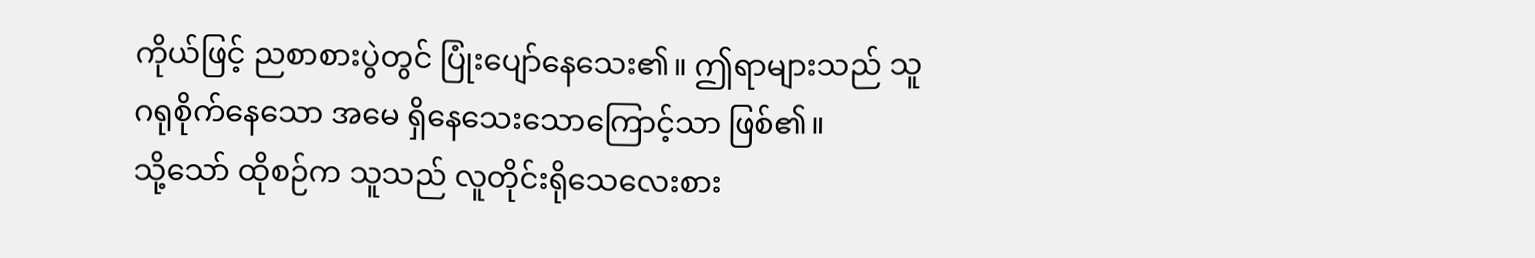ကိုယ်ဖြင့် ညစာစားပွဲတွင် ပြုံးပျော်နေသေး၏။ ဤရာများသည် သူ ဂရုစိုက်နေသော အမေ ရှိနေသေးသောကြောင့်သာ ဖြစ်၏။
သို့သော် ထိုစဉ်က သူသည် လူတိုင်းရိုသေလေးစား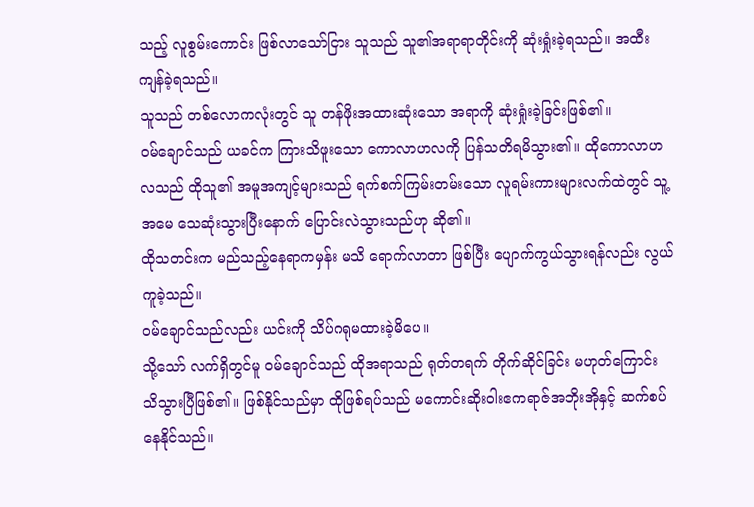သည့် လူစွမ်းကောင်း ဖြစ်လာသော်ငြား သူသည် သူ၏အရာရာတိုင်းကို ဆုံးရှုံးခဲ့ရသည်။ အထီးကျန်ခဲ့ရသည်။
သူသည် တစ်လောကလုံးတွင် သူ တန်ဖိုးအထားဆုံးသော အရာကို ဆုံးရှုံးခဲ့ခြင်းဖြစ်၏။
ဝမ်ချောင်သည် ယခင်က ကြားသိဖူးသော ကောလာဟလကို ပြန်သတိရမိသွား၏။ ထိုကောလာဟလသည် ထိုသူ၏ အမူအကျင့်များသည် ရက်စက်ကြမ်းတမ်းသော လူရမ်းကားများလက်ထဲတွင် သူ့အမေ သေဆုံးသွားပြီးနောက် ပြောင်းလဲသွားသည်ဟု ဆို၏။
ထိုသတင်းက မည်သည့်နေရာကမှန်း မသိ ရောက်လာတာ ဖြစ်ပြီး ပျောက်ကွယ်သွားရန်လည်း လွယ်ကူခဲ့သည်။
ဝမ်ချောင်သည်လည်း ယင်းကို သိပ်ဂရုမထားခဲ့မိပေ။
သို့သော် လက်ရှိတွင်မူ ဝမ်ချောင်သည် ထိုအရာသည် ရုတ်တရက် တိုက်ဆိုင်ခြင်း မဟုတ်ကြောင်း သိသွားပြီဖြစ်၏။ ဖြစ်နိုင်သည်မှာ ထိုဖြစ်ရပ်သည် မကောင်းဆိုးဝါးဧကရာဇ်အဘိုးအိုနှင့် ဆက်စပ်နေနိုင်သည်။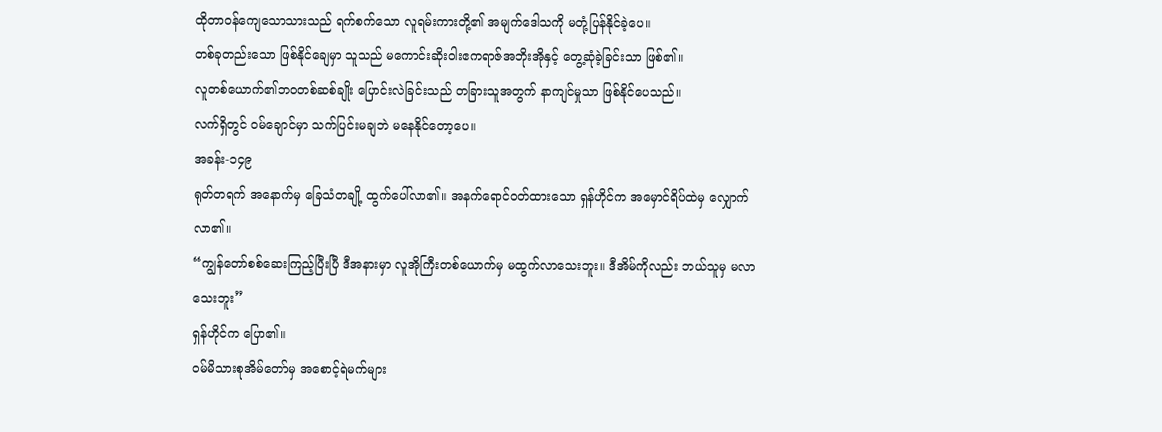ထိုတာဝန်ကျေသောသားသည် ရက်စက်သော လူရမ်းကားတို့၏ အမျက်ဒေါသကို မတုံ့ပြန်နိုင်ခဲ့ပေ။
တစ်ခုတည်းသော ဖြစ်နိုင်ချေမှာ သူသည် မကောင်းဆိုးဝါးဧကရာဇ်အဘိုးအိုနှင့် တွေ့ဆုံခဲ့ခြင်းသာ ဖြစ်၏။
လူတစ်ယောက်၏ဘဝတစ်ဆစ်ချိုး ပြောင်းလဲခြင်းသည် တခြားသူအတွက် နာကျင်မှုသာ ဖြစ်နိုင်ပေသည်။
လက်ရှိတွင် ဝမ်ချောင်မှာ သက်ပြင်းမချဘဲ မနေနိုင်တော့ပေ။
အခန်း-၁၄၉
ရုတ်တရက် အနောက်မှ ခြေသံတချို့ ထွက်ပေါ်လာ၏။ အနက်ရောင်ဝတ်ထားသော ရှန်ဟိုင်က အမှောင်ရိပ်ထဲမှ လျှောက်လာ၏။
“ကျွန်တော်စစ်ဆေးကြည့်ပြီးပြီ ဒီအနားမှာ လူအိုကြီးတစ်ယောက်မှ မထွက်လာသေးဘူး။ ဒီအိမ်ကိုလည်း ဘယ်သူမှ မလာသေးဘူး”
ရှန်ဟိုင်က ပြော၏။
ဝမ်မိသားစုအိမ်တော်မှ အစောင့်ရဲမက်များ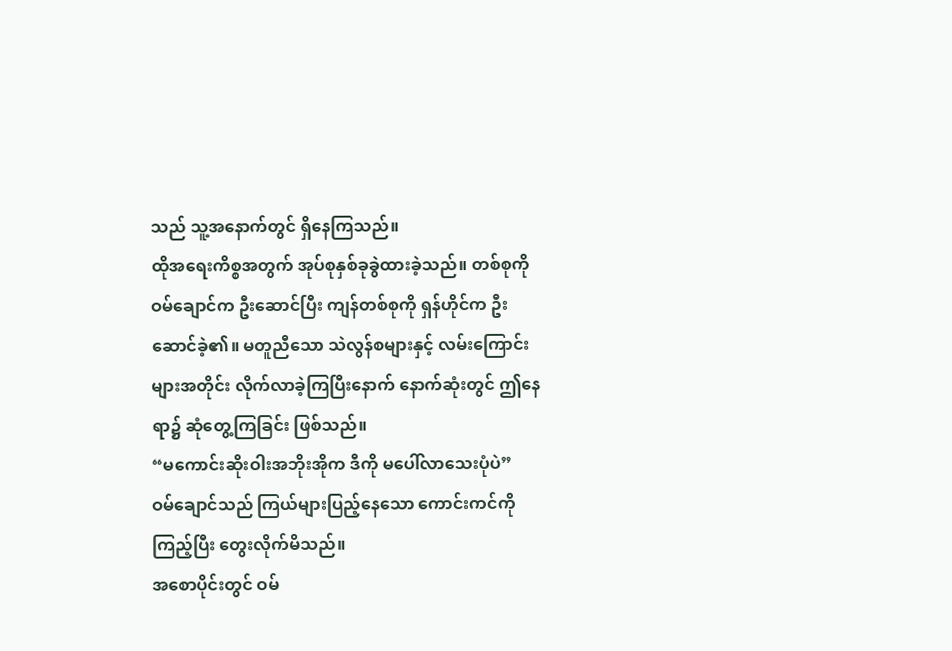သည် သူ့အနောက်တွင် ရှိနေကြသည်။
ထိုအရေးကိစ္စအတွက် အုပ်စုနှစ်ခုခွဲထားခဲ့သည်။ တစ်စုကို ဝမ်ချောင်က ဦးဆောင်ပြီး ကျန်တစ်စုကို ရှန်ဟိုင်က ဦးဆောင်ခဲ့၏။ မတူညီသော သဲလွန်စများနှင့် လမ်းကြောင်းများအတိုင်း လိုက်လာခဲ့ကြပြီးနောက် နောက်ဆုံးတွင် ဤနေရာ၌ ဆုံတွေ့ကြခြင်း ဖြစ်သည်။
“မကောင်းဆိုးဝါးအဘိုးအိုက ဒီကို မပေါ်လာသေးပုံပဲ”
ဝမ်ချောင်သည် ကြယ်များပြည့်နေသော ကောင်းကင်ကို ကြည့်ပြီး တွေးလိုက်မိသည်။
အစောပိုင်းတွင် ဝမ်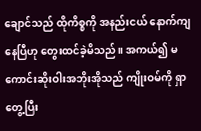ချောင်သည် ထိုကိစ္စကို အနည်းငယ် နောက်ကျနေပြီဟု တွေးထင်ခဲ့မိသည်။ အကယ်၍ မကောင်းဆိုးဝါးအဘိုးအိုသည် ကျိုးဝမ်ကို ရှာတွေ့ပြီး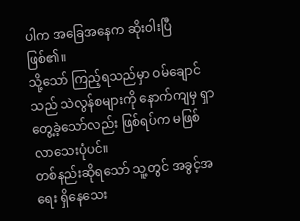ပါက အခြေအနေက ဆိုးဝါးပြီ ဖြစ်၏။
သို့သော် ကြည့်ရသည်မှာ ဝမ်ချောင်သည် သဲလွန်စများကို နောက်ကျမှ ရှာတွေ့ခဲ့သော်လည်း ဖြစ်ရပ်က မဖြစ်လာသေးပုံပင်။
တစ်နည်းဆိုရသော် သူ့တွင် အခွင့်အရေး ရှိနေသေး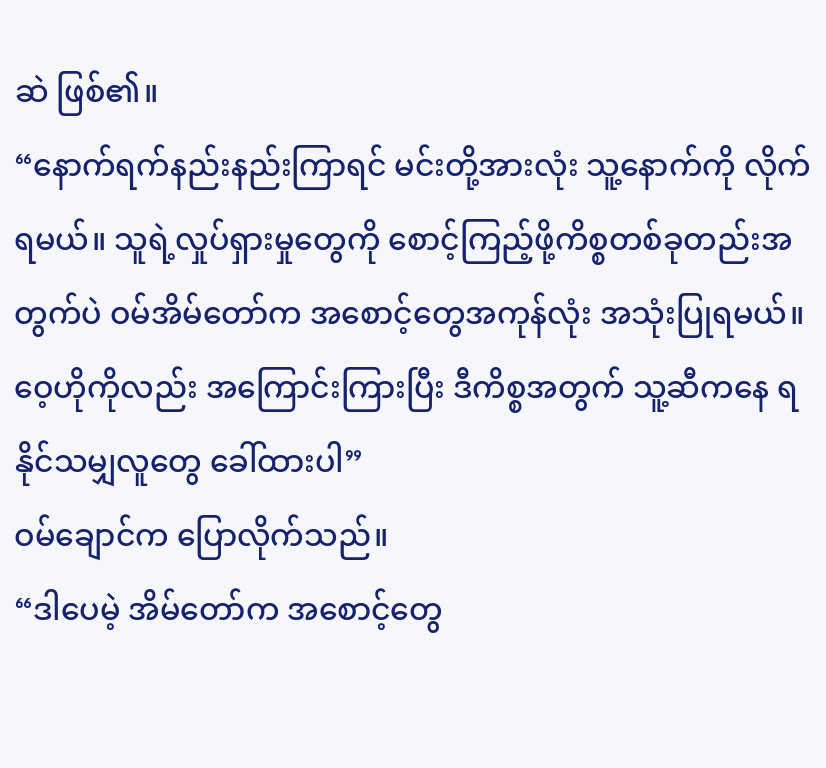ဆဲ ဖြစ်၏။
“နောက်ရက်နည်းနည်းကြာရင် မင်းတို့အားလုံး သူ့နောက်ကို လိုက်ရမယ်။ သူရဲ့လှုပ်ရှားမှုတွေကို စောင့်ကြည့်ဖို့ကိစ္စတစ်ခုတည်းအတွက်ပဲ ဝမ်အိမ်တော်က အစောင့်တွေအကုန်လုံး အသုံးပြုရမယ်။ ဝေ့ဟိုကိုလည်း အကြောင်းကြားပြီး ဒီကိစ္စအတွက် သူ့ဆီကနေ ရနိုင်သမျှလူတွေ ခေါ်ထားပါ”
ဝမ်ချောင်က ပြောလိုက်သည်။
“ဒါပေမဲ့ အိမ်တော်က အစောင့်တွေ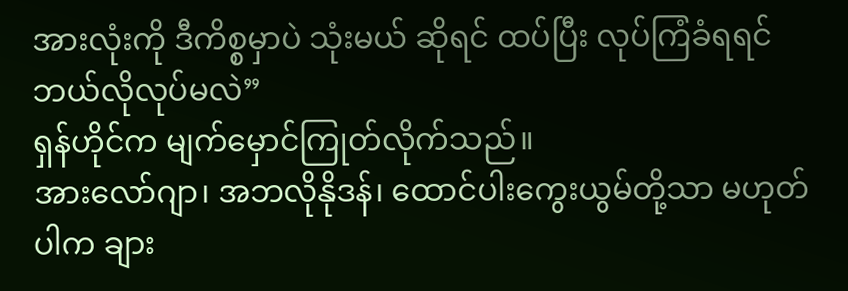အားလုံးကို ဒီကိစ္စမှာပဲ သုံးမယ် ဆိုရင် ထပ်ပြီး လုပ်ကြံခံရရင် ဘယ်လိုလုပ်မလဲ”
ရှန်ဟိုင်က မျက်မှောင်ကြုတ်လိုက်သည်။
အားလော်ဂျာ၊ အဘလိုနိုဒန်၊ ထောင်ပါးကွေးယွမ်တို့သာ မဟုတ်ပါက ချား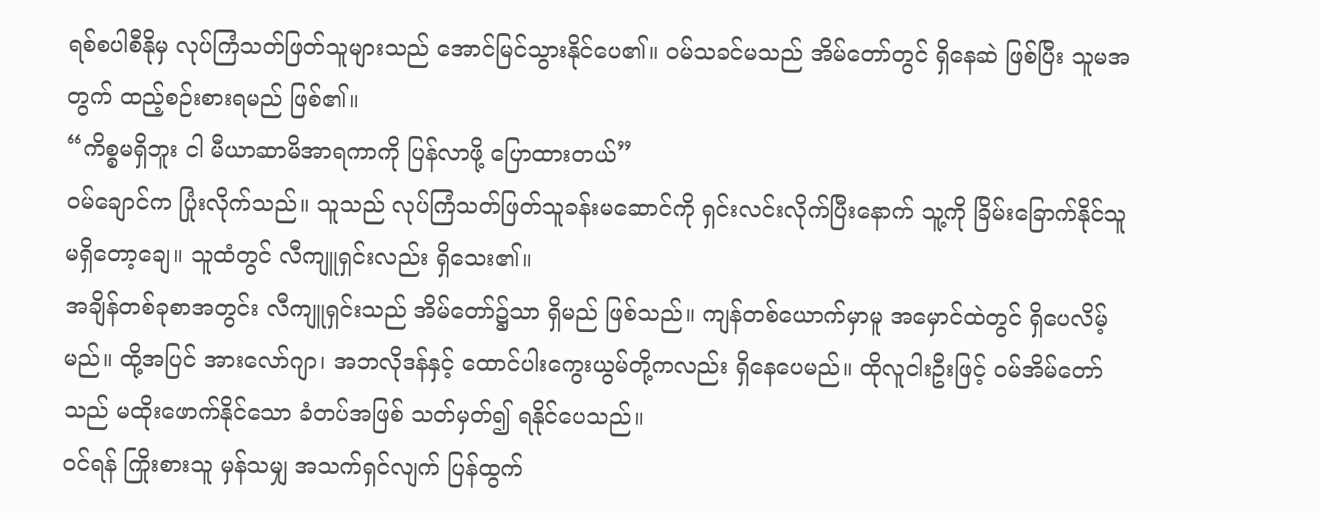ရစ်စပါစီနိုမှ လုပ်ကြံသတ်ဖြတ်သူများသည် အောင်မြင်သွားနိုင်ပေ၏။ ဝမ်သခင်မသည် အိမ်တော်တွင် ရှိနေဆဲ ဖြစ်ပြီး သူမအတွက် ထည့်စဉ်းစားရမည် ဖြစ်၏။
“ကိစ္စမရှိဘူး ငါ မီယာဆာမိအာရကာကို ပြန်လာဖို့ ပြောထားတယ်”
ဝမ်ချောင်က ပြုံးလိုက်သည်။ သူသည် လုပ်ကြံသတ်ဖြတ်သူခန်းမဆောင်ကို ရှင်းလင်းလိုက်ပြီးနောက် သူ့ကို ခြိမ်းခြောက်နိုင်သူ မရှိတော့ချေ။ သူထံတွင် လီကျူရှင်းလည်း ရှိသေး၏။
အချိန်တစ်ခုစာအတွင်း လီကျူရှင်းသည် အိမ်တော်၌သာ ရှိမည် ဖြစ်သည်။ ကျန်တစ်ယောက်မှာမူ အမှောင်ထဲတွင် ရှိပေလိမ့်မည်။ ထို့အပြင် အားလော်ဂျာ၊ အဘလိုဒန်နှင့် ထောင်ပါးကွေးယွမ်တို့ကလည်း ရှိနေပေမည်။ ထိုလူငါးဦးဖြင့် ဝမ်အိမ်တော်သည် မထိုးဖောက်နိုင်သော ခံတပ်အဖြစ် သတ်မှတ်၍ ရနိုင်ပေသည်။
ဝင်ရန် ကြိုးစားသူ မှန်သမျှ အသက်ရှင်လျက် ပြန်ထွက်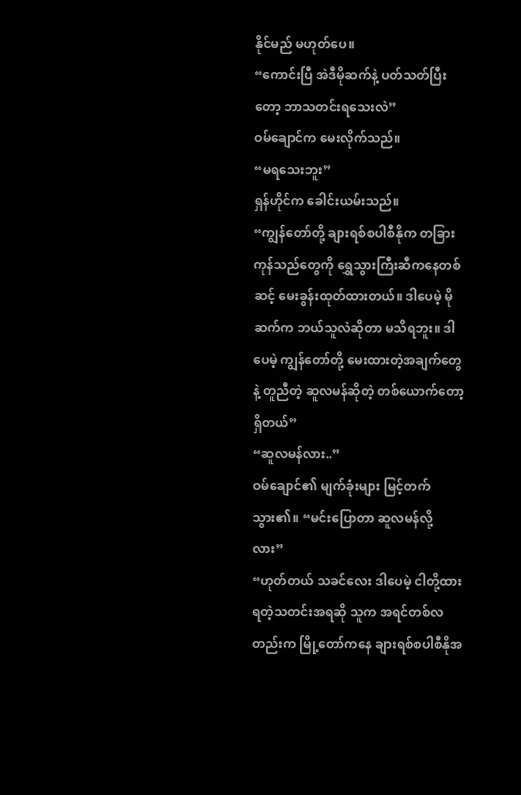နိုင်မည် မဟုတ်ပေ။
“ကောင်းပြီ အဲဒီမိုဆက်နဲ့ ပတ်သတ်ပြီးတော့ ဘာသတင်းရသေးလဲ”
ဝမ်ချောင်က မေးလိုက်သည်။
“မရသေးဘူး”
ရှန်ဟိုင်က ခေါင်းယမ်းသည်။
“ကျွန်တော်တို့ ချားရစ်စပါစီနိုက တခြားကုန်သည်တွေကို ရွှေသွားကြီးဆီကနေတစ်ဆင့် မေးခွန်းထုတ်ထားတယ်။ ဒါပေမဲ့ မိုဆက်က ဘယ်သူလဲဆိုတာ မသိရဘူး။ ဒါပေမဲ့ ကျွန်တော်တို့ မေးထားတဲ့အချက်တွေနဲ့ တူညီတဲ့ ဆူလမန်ဆိုတဲ့ တစ်ယောက်တော့ ရှိတယ်”
“ဆူလမန်လား..”
ဝမ်ချောင်၏ မျက်ခုံးများ မြင့်တက်သွား၏။ “မင်းပြောတာ ဆူလမန်လို့လား”
“ဟုတ်တယ် သခင်လေး ဒါပေမဲ့ ငါတို့ထားရတဲ့သတင်းအရဆို သူက အရင်တစ်လတည်းက မြို့တော်ကနေ ချားရစ်စပါစီနိုအ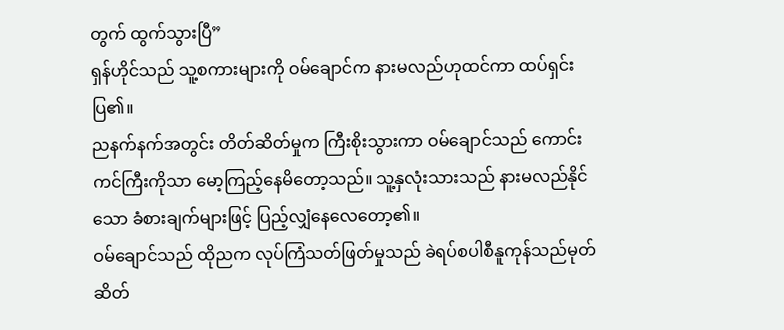တွက် ထွက်သွားပြီ”
ရှန်ဟိုင်သည် သူ့စကားများကို ဝမ်ချောင်က နားမလည်ဟုထင်ကာ ထပ်ရှင်းပြ၏။
ညနက်နက်အတွင်း တိတ်ဆိတ်မှုက ကြီးစိုးသွားကာ ဝမ်ချောင်သည် ကောင်းကင်ကြီးကိုသာ မော့ကြည့်နေမိတော့သည်။ သူ့နှလုံးသားသည် နားမလည်နိုင်သော ခံစားချက်များဖြင့် ပြည့်လျှံနေလေတော့၏။
ဝမ်ချောင်သည် ထိုညက လုပ်ကြံသတ်ဖြတ်မှုသည် ခဲရပ်စပါစီနူကုန်သည်မုတ်ဆိတ်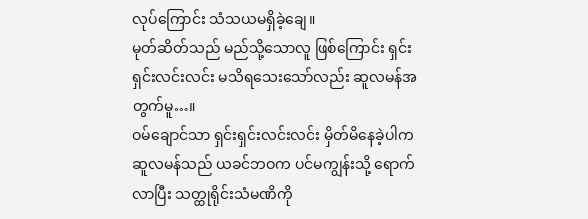လုပ်ကြောင်း သံသယမရှိခဲ့ချေ။
မုတ်ဆိတ်သည် မည်သို့သောလူ ဖြစ်ကြောင်း ရှင်းရှင်းလင်းလင်း မသိရသေးသော်လည်း ဆူလမန်အတွက်မူ…။
ဝမ်ချောင်သာ ရှင်းရှင်းလင်းလင်း မှိတ်မိနေခဲ့ပါက ဆူလမန်သည် ယခင်ဘဝက ပင်မကျွန်းသို့ ရောက်လာပြီး သတ္ထုရိုင်းသံမဏိကို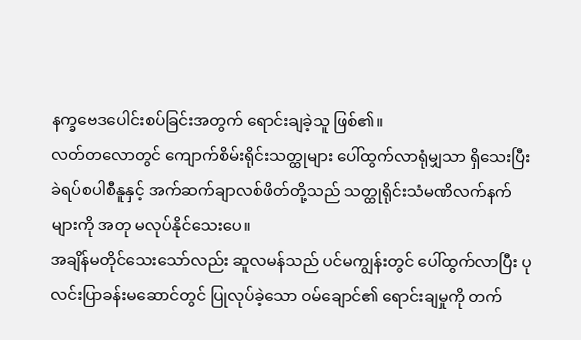နက္ခဗေဒပေါင်းစပ်ခြင်းအတွက် ရောင်းချခဲ့သူ ဖြစ်၏။
လတ်တလောတွင် ကျောက်စိမ်းရိုင်းသတ္ထုများ ပေါ်ထွက်လာရုံမျှသာ ရှိသေးပြီး ခဲရပ်စပါစီနူနှင့် အက်ဆက်ချာလစ်ဖိတ်တို့သည် သတ္ထုရိုင်းသံမဏိလက်နက်များကို အတု မလုပ်နိုင်သေးပေ။
အချိန်မတိုင်သေးသော်လည်း ဆူလမန်သည် ပင်မကျွန်းတွင် ပေါ်ထွက်လာပြီး ပုလင်းပြာခန်းမဆောင်တွင် ပြုလုပ်ခဲ့သော ဝမ်ချောင်၏ ရောင်းချမှုကို တက်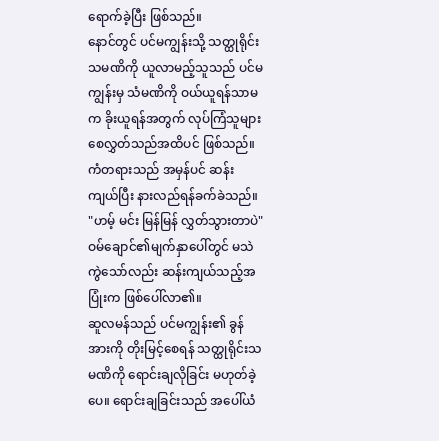ရောက်ခဲ့ပြီး ဖြစ်သည်။
နောင်တွင် ပင်မကျွန်းသို့ သတ္ထုရိုင်းသမဏိကို ယူလာမည့်သူသည် ပင်မကျွန်းမှ သံမဏိကို ဝယ်ယူရန်သာမက ခိုးယူရန်အတွက် လုပ်ကြံသူများ စေလွှတ်သည်အထိပင် ဖြစ်သည်။
ကံတရားသည် အမှန်ပင် ဆန်းကျယ်ပြီး နားလည်ရန်ခက်ခဲသည်။
"ဟမ့် မင်း မြန်မြန် လွှတ်သွားတာပဲ"
ဝမ်ချောင်၏မျက်နှာပေါ်တွင် မသဲကွဲသော်လည်း ဆန်းကျယ်သည့်အပြုံးက ဖြစ်ပေါ်လာ၏။
ဆူလမန်သည် ပင်မကျွန်း၏ ခွန်အားကို တိုးမြင့်စေရန် သတ္ထုရိုင်းသမဏိကို ရောင်းချလိုခြင်း မဟုတ်ခဲ့ပေ။ ရောင်းချခြင်းသည် အပေါ်ယံ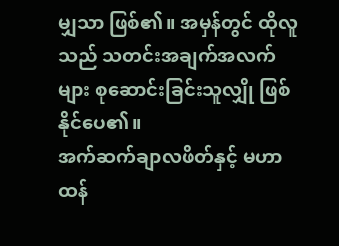မျှသာ ဖြစ်၏။ အမှန်တွင် ထိုလူသည် သတင်းအချက်အလက်များ စုဆောင်းခြင်းသူလျှို ဖြစ်နိုင်ပေ၏။
အက်ဆက်ချာလဖိတ်နှင့် မဟာထန်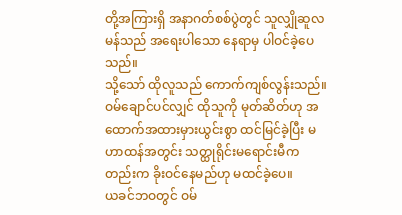တို့အကြားရှိ အနာဂတ်စစ်ပွဲတွင် သူလျှိုဆူလမန်သည် အရေးပါသော နေရာမှ ပါဝင်ခဲ့ပေသည်။
သို့သော် ထိုလူသည် ကောက်ကျစ်လွန်းသည်။ ဝမ်ချောင်ပင်လျှင် ထိုသူကို မုတ်ဆိတ်ဟု အထောက်အထားမှားယွင်းစွာ ထင်မြင်ခဲ့ပြီး မဟာထန်အတွင်း သတ္ထုရိုင်းမရောင်းမီကတည်းက ခိုးဝင်နေမည်ဟု မထင်ခဲ့ပေ။
ယခင်ဘဝတွင် ဝမ်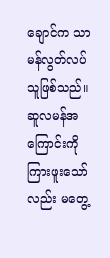ချောင်က သာမန်လွတ်လပ်သူဖြစ်သည်။ ဆူလမန်အကြောင်းကို ကြားဖူးသော်လည်း မတွေ့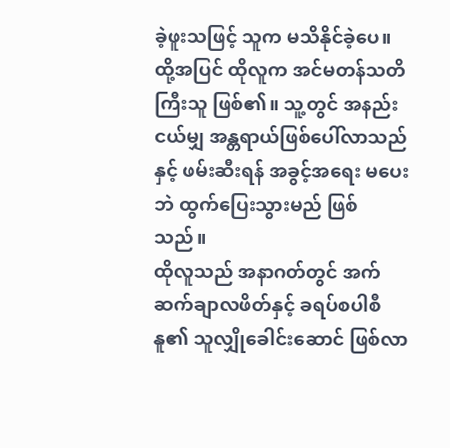ခဲ့ဖူးသဖြင့် သူက မသိနိုင်ခဲ့ပေ။
ထို့အပြင် ထိုလူက အင်မတန်သတိကြီးသူ ဖြစ်၏။ သူ့တွင် အနည်းငယ်မျှ အန္တရာယ်ဖြစ်ပေါ်လာသည်နှင့် ဖမ်းဆီးရန် အခွင့်အရေး မပေးဘဲ ထွက်ပြေးသွားမည် ဖြစ်သည်။
ထိုလူသည် အနာဂတ်တွင် အက်ဆက်ချာလဖိတ်နှင့် ခရပ်စပါစီနူ၏ သူလျှိုခေါင်းဆောင် ဖြစ်လာ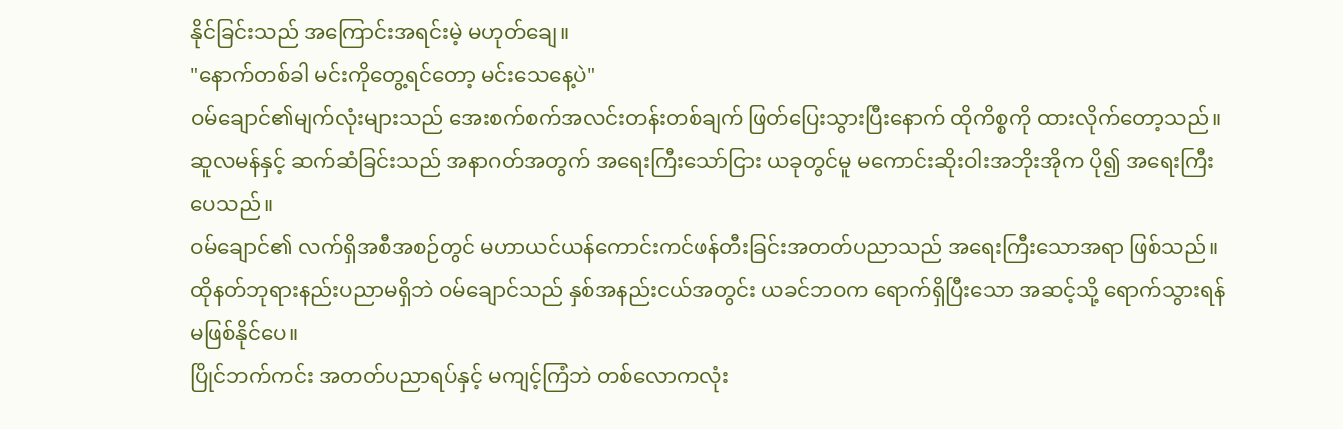နိုင်ခြင်းသည် အကြောင်းအရင်းမဲ့ မဟုတ်ချေ။
"နောက်တစ်ခါ မင်းကိုတွေ့ရင်တော့ မင်းသေနေ့ပဲ"
ဝမ်ချောင်၏မျက်လုံးများသည် အေးစက်စက်အလင်းတန်းတစ်ချက် ဖြတ်ပြေးသွားပြီးနောက် ထိုကိစ္စကို ထားလိုက်တော့သည်။ ဆူလမန်နှင့် ဆက်ဆံခြင်းသည် အနာဂတ်အတွက် အရေးကြီးသော်ငြား ယခုတွင်မူ မကောင်းဆိုးဝါးအဘိုးအိုက ပို၍ အရေးကြီးပေသည်။
ဝမ်ချောင်၏ လက်ရှိအစီအစဉ်တွင် မဟာယင်ယန်ကောင်းကင်ဖန်တီးခြင်းအတတ်ပညာသည် အရေးကြီးသောအရာ ဖြစ်သည်။ ထိုနတ်ဘုရားနည်းပညာမရှိဘဲ ဝမ်ချောင်သည် နှစ်အနည်းငယ်အတွင်း ယခင်ဘဝက ရောက်ရှိပြီးသော အဆင့်သို့ ရောက်သွားရန် မဖြစ်နိုင်ပေ။
ပြိုင်ဘက်ကင်း အတတ်ပညာရပ်နှင့် မကျင့်ကြံဘဲ တစ်လောကလုံး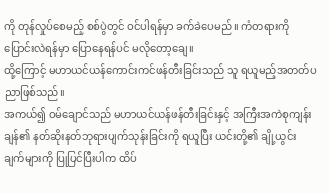ကို တုန်လှုပ်စေမည့် စစ်ပွဲတွင် ဝင်ပါရန်မှာ ခက်ခဲပေမည်။ ကံတရားကို ပြောင်းလဲရန်မှာ ပြောနေရန်ပင် မလိုတော့ချေ။
ထို့ကြောင့် မဟာယင်ယန်ကောင်းကင်ဖန်တီးခြင်းသည် သူ ရယူမည့်အတတ်ပညာဖြစ်သည်။
အကယ်၍ ဝမ်ချောင်သည် မဟာယင်ယန်ဖန်တီးခြင်းနှင့် အကြီးအကဲစုကျန်းချန်၏ နတ်ဆိုးနတ်ဘုရားပျက်သုန်းခြင်းကို ရယူပြီး ယင်းတို့၏ ချို့ယွင်းချက်များကို ပြုပြင်ပြီးပါက ထိပ်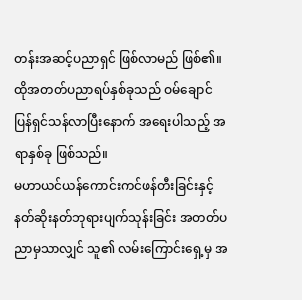တန်းအဆင့်ပညာရှင် ဖြစ်လာမည် ဖြစ်၏။
ထိုအတတ်ပညာရပ်နှစ်ခုသည် ဝမ်ချောင် ပြန်ရှင်သန်လာပြီးနောက် အရေးပါသည့် အရာနှစ်ခု ဖြစ်သည်။
မဟာယင်ယန်ကောင်းကင်ဖန်တီးခြင်းနှင့် နတ်ဆိုးနတ်ဘုရားပျက်သုန်းခြင်း အတတ်ပညာမှသာလျှင် သူ၏ လမ်းကြောင်းရှေ့မှ အ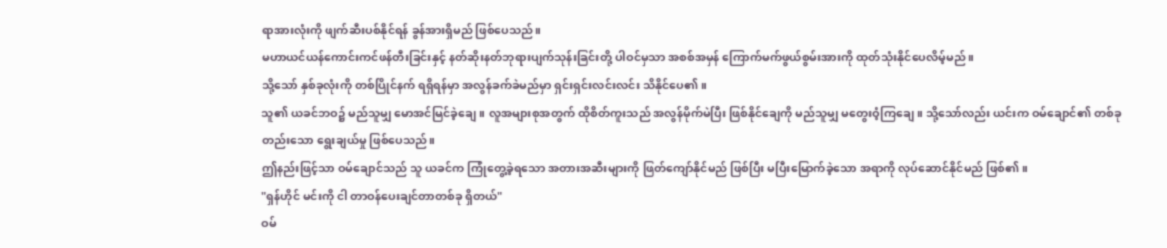ရာအားလုံးကို ဖျက်ဆီးပစ်နိုင်ရန် ခွန်အားရှိမည် ဖြစ်ပေသည်။
မဟာယင်ယန်ကောင်းကင်ဖန်တီးခြင်းနှင့် နတ်ဆိုးနတ်ဘုရားပျက်သုန်းခြင်းတို့ ပါဝင်မှသာ အစစ်အမှန် ကြောက်မက်ဖွယ်စွမ်းအားကို ထုတ်သုံးနိုင်ပေလိမ့်မည်။
သို့သော် နှစ်ခုလုံးကို တစ်ပြိုင်နက် ရရှိရန်မှာ အလွန်ခက်ခဲမည်မှာ ရှင်းရှင်းလင်းလင်း သိနိုင်ပေ၏။
သူ၏ ယခင်ဘဝ၌ မည်သူမျှ မောအင်မြင်ခဲ့ချေ။ လူအများစုအတွက် ထိုစိတ်ကူးသည် အလွန်မိုက်မဲပြီး ဖြစ်နိုင်ချေကို မည်သူမျှ မတွေးဝံ့ကြချေ။ သို့သော်လည်း ယင်းက ဝမ်ချောင်၏ တစ်ခုတည်းသော ရွေးချယ်မှု ဖြစ်ပေသည်။
ဤနည်းဖြင့်သာ ဝမ်ချောင်သည် သူ ယခင်က ကြုံတွေ့ခဲ့ရသော အတားအဆီးများကို ဖြတ်ကျော်နိုင်မည် ဖြစ်ပြီး မပြီးမြောက်ခဲ့သော အရာကို လုပ်ဆောင်နိုင်မည် ဖြစ်၏။
"ရှန်ဟိုင် မင်းကို ငါ တာဝန်ပေးချင်တာတစ်ခု ရှိတယ်"
ဝမ်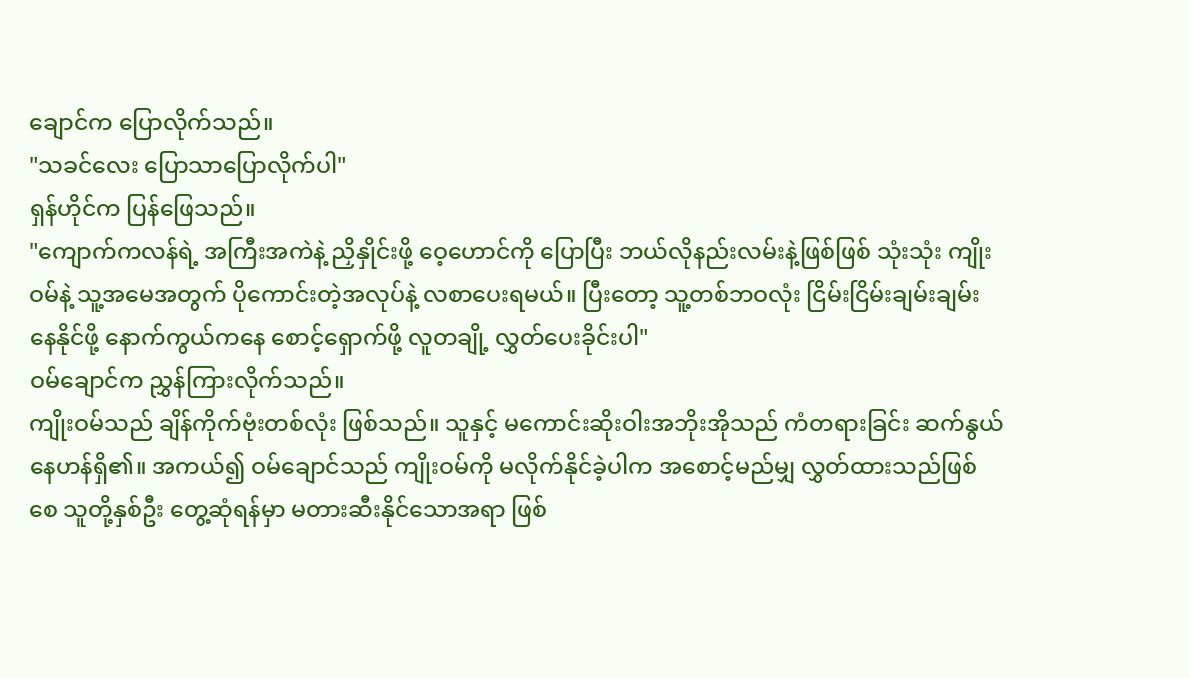ချောင်က ပြောလိုက်သည်။
"သခင်လေး ပြောသာပြောလိုက်ပါ"
ရှန်ဟိုင်က ပြန်ဖြေသည်။
"ကျောက်ကလန်ရဲ့ အကြီးအကဲနဲ့ ညှိနှိုင်းဖို့ ဝေ့ဟောင်ကို ပြောပြီး ဘယ်လိုနည်းလမ်းနဲ့ဖြစ်ဖြစ် သုံးသုံး ကျိုးဝမ်နဲ့ သူ့အမေအတွက် ပိုကောင်းတဲ့အလုပ်နဲ့ လစာပေးရမယ်။ ပြီးတော့ သူ့တစ်ဘဝလုံး ငြိမ်းငြိမ်းချမ်းချမ်းနေနိုင်ဖို့ နောက်ကွယ်ကနေ စောင့်ရှောက်ဖို့ လူတချို့ လွှတ်ပေးခိုင်းပါ"
ဝမ်ချောင်က ညွှန်ကြားလိုက်သည်။
ကျိုးဝမ်သည် ချိန်ကိုက်ဗုံးတစ်လုံး ဖြစ်သည်။ သူနှင့် မကောင်းဆိုးဝါးအဘိုးအိုသည် ကံတရားခြင်း ဆက်နွယ်နေဟန်ရှိ၏။ အကယ်၍ ဝမ်ချောင်သည် ကျိုးဝမ်ကို မလိုက်နိုင်ခဲ့ပါက အစောင့်မည်မျှ လွှတ်ထားသည်ဖြစ်စေ သူတို့နှစ်ဦး တွေ့ဆုံရန်မှာ မတားဆီးနိုင်သောအရာ ဖြစ်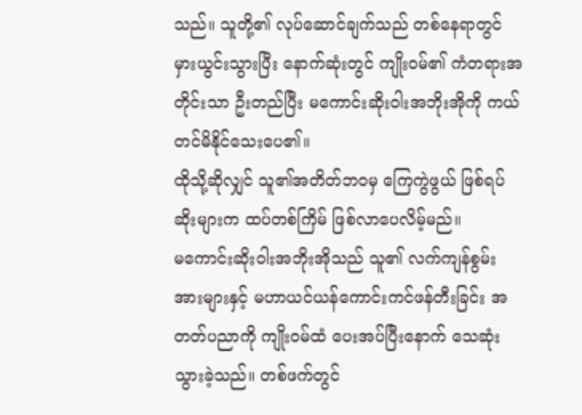သည်။ သူတို့၏ လုပ်ဆောင်ချက်သည် တစ်နေရာတွင် မှားယွင်းသွားပြီး နောက်ဆုံးတွင် ကျိုးဝမ်၏ ကံတရားအတိုင်းသာ ဦးတည်ပြီး မကောင်းဆိုးဝါးအဘိုးအိုကို ကယ်တင်မိနိုင်သေးပေ၏။
ထိုသို့ဆိုလျှင် သူ၏အတိတ်ဘဝမှ ကြေကွဲဖွယ် ဖြစ်ရပ်ဆိုးများက ထပ်တစ်ကြိမ် ဖြစ်လာပေလိမ့်မည်။
မကောင်းဆိုးဝါးအဘိုးအိုသည် သူ၏ လက်ကျန်စွမ်းအားများနှင့် မဟာယင်ယန်ကောင်းကင်ဖန်တီးခြင်း အတတ်ပညာကို ကျိုးဝမ်ထံ ပေးအပ်ပြီးနောက် သေဆုံးသွားခဲ့သည်။ တစ်ဖက်တွင်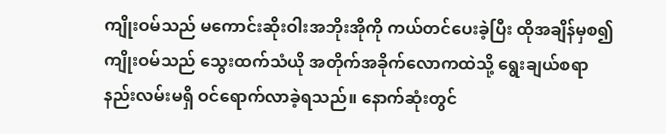ကျိုးဝမ်သည် မကောင်းဆိုးဝါးအဘိုးအိုကို ကယ်တင်ပေးခဲ့ပြီး ထိုအချိန်မှစ၍ ကျိုးဝမ်သည် သွေးထက်သံယို အတိုက်အခိုက်လောကထဲသို့ ရွေးချယ်စရာနည်းလမ်းမရှိ ဝင်ရောက်လာခဲ့ရသည်။ နောက်ဆုံးတွင်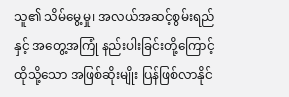သူ၏ သိမ်မွေ့မှု၊ အလယ်အဆင့်စွမ်းရည်နှင့် အတွေ့အကြုံ နည်းပါးခြင်းတို့ကြောင့် ထိုသို့သော အဖြစ်ဆိုးမျိုး ပြန်ဖြစ်လာနိုင်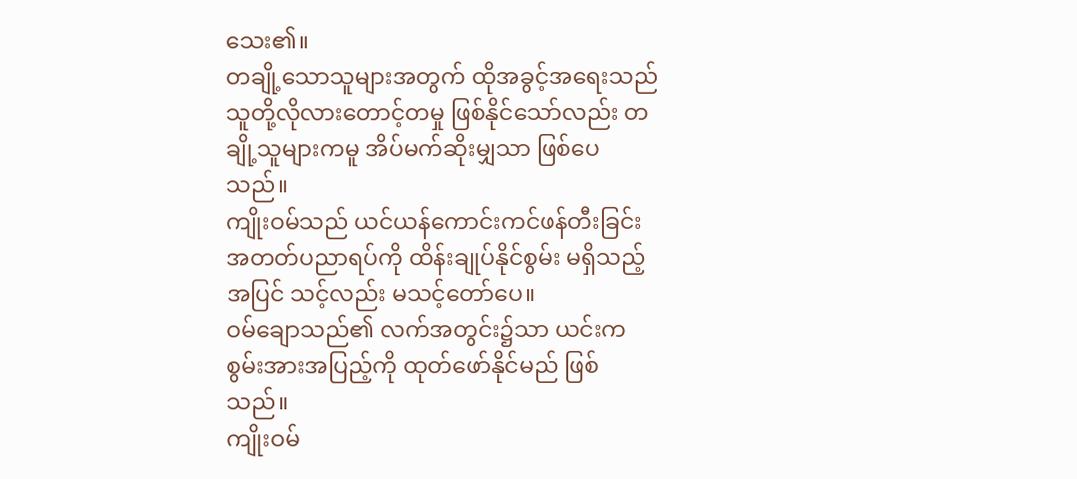သေး၏။
တချို့သောသူများအတွက် ထိုအခွင့်အရေးသည် သူတို့လိုလားတောင့်တမှု ဖြစ်နိုင်သော်လည်း တချို့သူများကမူ အိပ်မက်ဆိုးမျှသာ ဖြစ်ပေသည်။
ကျိုးဝမ်သည် ယင်ယန်ကောင်းကင်ဖန်တီးခြင်းအတတ်ပညာရပ်ကို ထိန်းချုပ်နိုင်စွမ်း မရှိသည့်အပြင် သင့်လည်း မသင့်တော်ပေ။
ဝမ်ချောသည်၏ လက်အတွင်း၌သာ ယင်းက စွမ်းအားအပြည့်ကို ထုတ်ဖော်နိုင်မည် ဖြစ်သည်။
ကျိုးဝမ်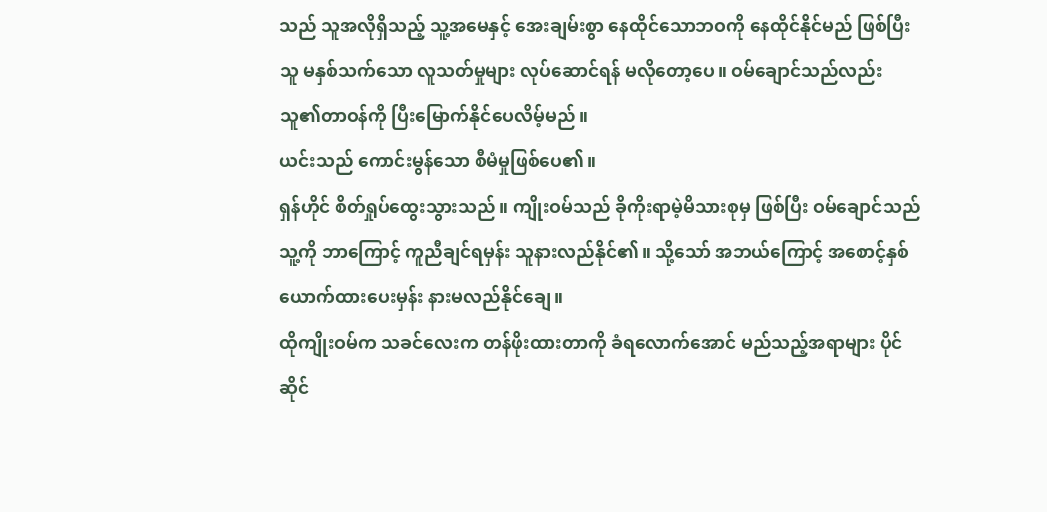သည် သူအလိုရှိသည့် သူ့အမေနှင့် အေးချမ်းစွာ နေထိုင်သောဘဝကို နေထိုင်နိုင်မည် ဖြစ်ပြီး သူ မနှစ်သက်သော လူသတ်မှုများ လုပ်ဆောင်ရန် မလိုတော့ပေ။ ဝမ်ချောင်သည်လည်း သူ၏တာဝန်ကို ပြီးမြောက်နိုင်ပေလိမ့်မည်။
ယင်းသည် ကောင်းမွန်သော စီမံမှုဖြစ်ပေ၏။
ရှန်ဟိုင် စိတ်ရှုပ်ထွေးသွားသည်။ ကျိုးဝမ်သည် ခိုကိုးရာမဲ့မိသားစုမှ ဖြစ်ပြီး ဝမ်ချောင်သည် သူ့ကို ဘာကြောင့် ကူညီချင်ရမှန်း သူနားလည်နိုင်၏။ သို့သော် အဘယ်ကြောင့် အစောင့်နှစ်ယောက်ထားပေးမှန်း နားမလည်နိုင်ချေ။
ထိုကျိုးဝမ်က သခင်လေးက တန်ဖိုးထားတာကို ခံရလောက်အောင် မည်သည့်အရာများ ပိုင်ဆိုင်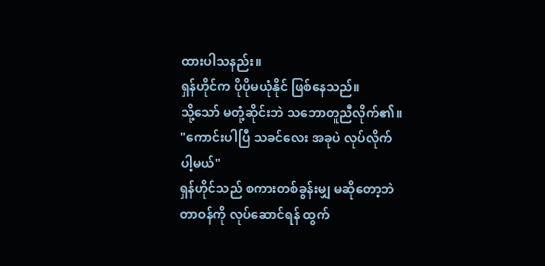ထားပါသနည်း။
ရှန်ဟိုင်က ပိုပိုမယုံနိုင် ဖြစ်နေသည်။
သို့သော် မတုံ့ဆိုင်းဘဲ သဘောတူညီလိုက်၏။
"ကောင်းပါပြီ သခင်လေး အခုပဲ လုပ်လိုက်ပါ့မယ်"
ရှန်ဟိုင်သည် စကားတစ်ခွန်းမျှ မဆိုတော့ဘဲ တာဝန်ကို လုပ်ဆောင်ရန် ထွက်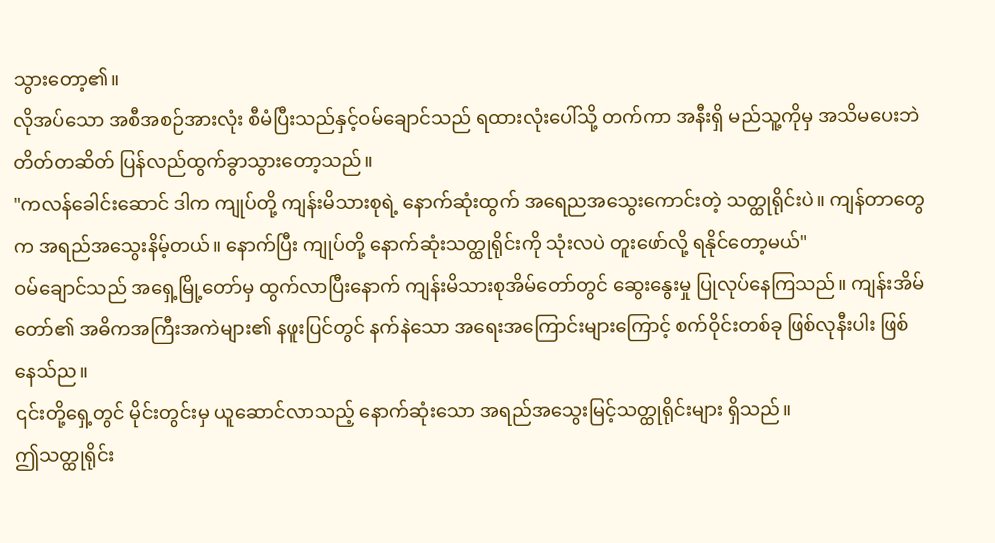သွားတော့၏။
လိုအပ်သော အစီအစဉ်အားလုံး စီမံပြီးသည်နှင့်ဝမ်ချောင်သည် ရထားလုံးပေါ်သို့ တက်ကာ အနီးရှိ မည်သူ့ကိုမှ အသိမပေးဘဲ တိတ်တဆိတ် ပြန်လည်ထွက်ခွာသွားတော့သည်။
"ကလန်ခေါင်းဆောင် ဒါက ကျုပ်တို့ ကျန်းမိသားစုရဲ့ နောက်ဆုံးထွက် အရေညအသွေးကောင်းတဲ့ သတ္ထုရိုင်းပဲ။ ကျန်တာတွေက အရည်အသွေးနိမ့်တယ်။ နောက်ပြီး ကျုပ်တို့ နောက်ဆုံးသတ္ထုရိုင်းကို သုံးလပဲ တူးဖော်လို့ ရနိုင်တော့မယ်"
ဝမ်ချောင်သည် အရှေ့မြို့တော်မှ ထွက်လာပြီးနောက် ကျန်းမိသားစုအိမ်တော်တွင် ဆွေးနွေးမှု ပြုလုပ်နေကြသည်။ ကျန်းအိမ်တော်၏ အဓိကအကြီးအကဲများ၏ နဖူးပြင်တွင် နက်နဲသော အရေးအကြောင်းများကြောင့် စက်ဝိုင်းတစ်ခု ဖြစ်လုနီးပါး ဖြစ်နေသ်ည။
၎င်းတို့ရှေ့တွင် မိုင်းတွင်းမှ ယူဆောင်လာသည့် နောက်ဆုံးသော အရည်အသွေးမြင့်သတ္ထုရိုင်းများ ရှိသည်။
ဤသတ္ထုရိုင်း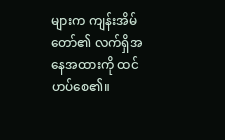များက ကျန်းအိမ်တော်၏ လက်ရှိအနေအထားကို ထင်ဟပ်စေ၏။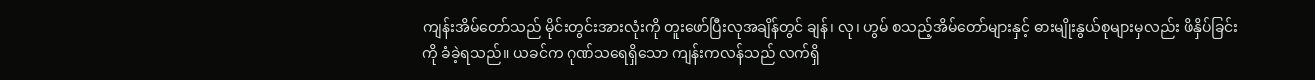ကျန်းအိမ်တော်သည် မိုင်းတွင်းအားလုံးကို တူးဖော်ပြီးလုအချိန်တွင် ချန်၊ လု၊ ဟွမ် စသည့်အိမ်တော်များနှင့် ဓားမျိုးနွယ်စုများမှလည်း ဖိနှိပ်ခြင်းကို ခံခဲ့ရသည်။ ယခင်က ဂုဏ်သရေရှိသော ကျန်းကလန်သည် လက်ရှိ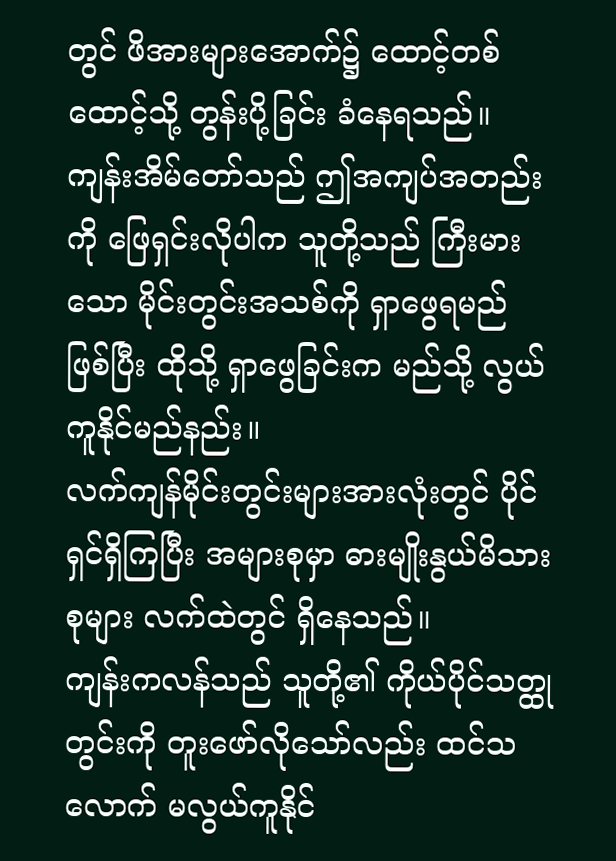တွင် ဖိအားများအောက်၌ ထောင့်တစ်ထောင့်သို့ တွန်းပို့ခြင်း ခံနေရသည်။
ကျန်းအိမ်တော်သည် ဤအကျပ်အတည်းကို ဖြေရှင်းလိုပါက သူတို့သည် ကြီးမားသော မိုင်းတွင်းအသစ်ကို ရှာဖွေရမည် ဖြစ်ပြီး ထိုသို့ ရှာဖွေခြင်းက မည်သို့ လွယ်ကူနိုင်မည်နည်း။
လက်ကျန်မိုင်းတွင်းများအားလုံးတွင် ပိုင်ရှင်ရှိကြပြီး အများစုမှာ ဓားမျိုးနွယ်မိသားစုများ လက်ထဲတွင် ရှိနေသည်။
ကျန်းကလန်သည် သူတို့၏ ကိုယ်ပိုင်သတ္ထုတွင်းကို တူးဖော်လိုသော်လည်း ထင်သလောက် မလွယ်ကူနိုင်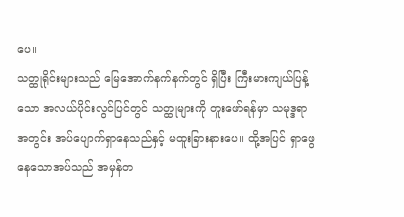ပေ။
သတ္ထုရိုင်းများသည် မြေအောက်နက်နက်တွင် ရှိပြီး ကြီးမားကျယ်ပြန့်သော အလယ်ပိုင်းလွင်ပြင်တွင် သတ္ထုများကို တူးဖော်ရန်မှာ သမုဒ္ဒရာအတွင်း အပ်ပျောက်ရှာနေသည်နှင့် မထူးခြားနားပေ။ ထို့အပြင် ရှာဖွေနေသောအပ်သည် အမှန်တ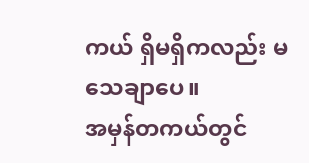ကယ် ရှိမရှိကလည်း မသေချာပေ။
အမှန်တကယ်တွင်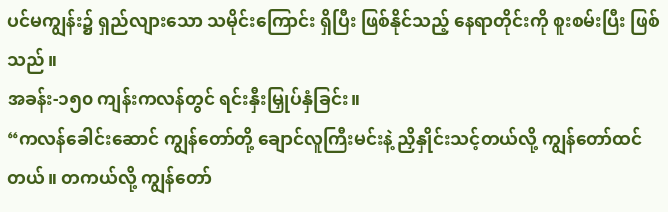ပင်မကျွန်း၌ ရှည်လျားသော သမိုင်းကြောင်း ရှိပြီး ဖြစ်နိုင်သည့် နေရာတိုင်းကို စူးစမ်းပြီး ဖြစ်သည်။
အခန်း-၁၅၀ ကျန်းကလန်တွင် ရင်းနှီးမြှုပ်နှံခြင်း။
“ကလန်ခေါင်းဆောင် ကျွန်တော်တို့ ချောင်လူကြီးမင်းနဲ့ ညှိနှိုင်းသင့်တယ်လို့ ကျွန်တော်ထင်တယ်။ တကယ်လို့ ကျွန်တော်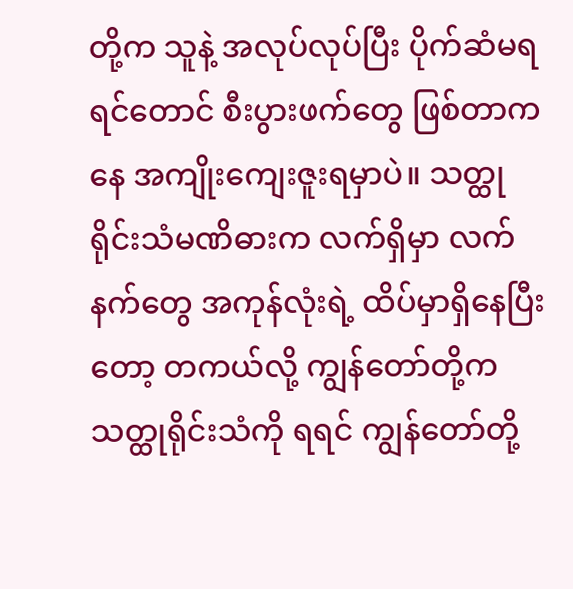တို့က သူနဲ့ အလုပ်လုပ်ပြီး ပိုက်ဆံမရရင်တောင် စီးပွားဖက်တွေ ဖြစ်တာကနေ အကျိုးကျေးဇူးရမှာပဲ။ သတ္ထုရိုင်းသံမဏိဓားက လက်ရှိမှာ လက်နက်တွေ အကုန်လုံးရဲ့ ထိပ်မှာရှိနေပြီးတော့ တကယ်လို့ ကျွန်တော်တို့က သတ္ထုရိုင်းသံကို ရရင် ကျွန်တော်တို့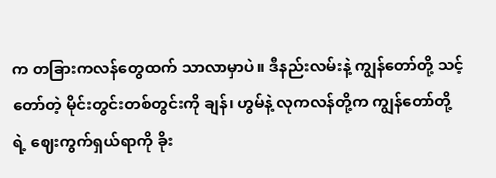က တခြားကလန်တွေထက် သာလာမှာပဲ။ ဒီနည်းလမ်းနဲ့ ကျွန်တော်တို့ သင့်တော်တဲ့ မိုင်းတွင်းတစ်တွင်းကို ချန်၊ ဟွမ်နဲ့ လုကလန်တို့က ကျွန်တော်တို့ရဲ့ ဈေးကွက်ရှယ်ရာကို ခိုး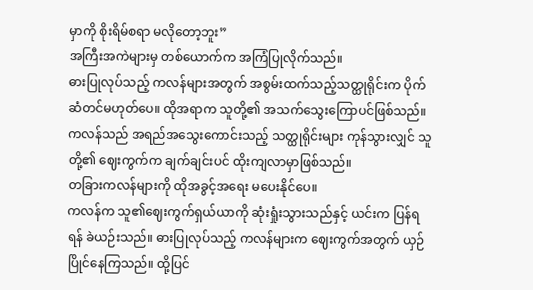မှာကို စိုးရိမ်စရာ မလိုတော့ဘူး”
အကြီးအကဲများမှ တစ်ယောက်က အကြံပြုလိုက်သည်။
ဓားပြုလုပ်သည့် ကလန်များအတွက် အစွမ်းထက်သည့်သတ္ထုရိုင်းက ပိုက်ဆံတင်မဟုတ်ပေ။ ထိုအရာက သူတို့၏ အသက်သွေးကြောပင်ဖြစ်သည်။ ကလန်သည် အရည်အသွေးကောင်းသည့် သတ္ထုရိုင်းများ ကုန်သွားလျှင် သူတို့၏ ဈေးကွက်က ချက်ချင်းပင် ထိုးကျလာမှာဖြစ်သည်။
တခြားကလန်များကို ထိုအခွင့်အရေး မပေးနိုင်ပေ။
ကလန်က သူ၏ဈေးကွက်ရှယ်ယာကို ဆုံးရှုံးသွားသည်နှင့် ယင်းက ပြန်ရရန် ခဲယဉ်းသည်။ ဓားပြုလုပ်သည့် ကလန်များက ဈေးကွက်အတွက် ယှဉ်ပြိုင်နေကြသည်။ ထို့ပြင်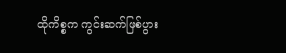ထိုကိစ္စက ကွင်းဆက်ဖြစ်ပွား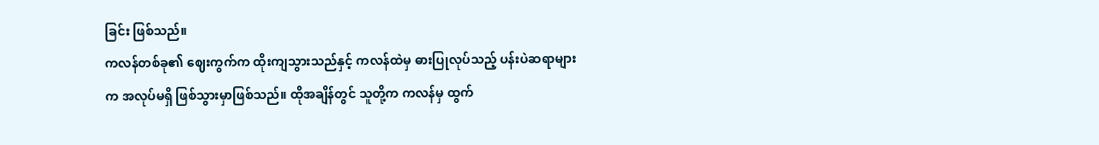ခြင်း ဖြစ်သည်။
ကလန်တစ်ခု၏ ဈေးကွက်က ထိုးကျသွားသည်နှင့် ကလန်ထဲမှ ဓားပြုလုပ်သည့် ပန်းပဲဆရာများက အလုပ်မရှိ ဖြစ်သွားမှာဖြစ်သည်။ ထိုအချိန်တွင် သူတို့က ကလန်မှ ထွက်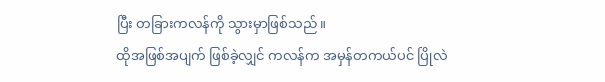ပြီး တခြားကလန်ကို သွားမှာဖြစ်သည်။
ထိုအဖြစ်အပျက် ဖြစ်ခဲ့လျှင် ကလန်က အမှန်တကယ်ပင် ပြိုလဲ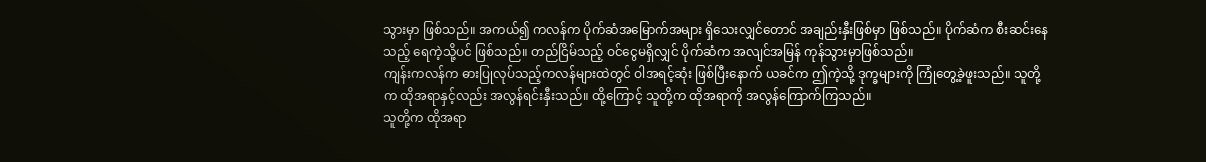သွားမှာ ဖြစ်သည်။ အကယ်၍ ကလန်က ပိုက်ဆံအမြောက်အများ ရှိသေးလျှင်တောင် အချည်းနှီးဖြစ်မှာ ဖြစ်သည်။ ပိုက်ဆံက စီးဆင်းနေသည့် ရေကဲ့သို့ပင် ဖြစ်သည်။ တည်ငြိမ်သည့် ဝင်ငွေမရှိလျှင် ပိုက်ဆံက အလျင်အမြန် ကုန်သွားမှာဖြစ်သည်။
ကျန်းကလန်က ဓားပြုလုပ်သည့်ကလန်များထဲတွင် ဝါအရင့်ဆုံး ဖြစ်ပြီးနောက် ယခင်က ဤကဲ့သို့ ဒုက္ခများကို ကြုံတွေ့ခဲ့ဖူးသည်။ သူတို့က ထိုအရာနှင့်လည်း အလွန်ရင်းနှီးသည်။ ထို့ကြောင့် သူတို့က ထိုအရာကို အလွန်ကြောက်ကြသည်။
သူတို့က ထိုအရာ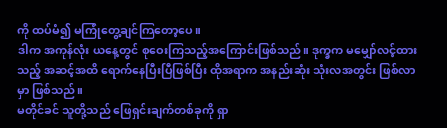ကို ထပ်မံ၍ မကြုံတွေ့ချင်ကြတော့ပေ။
ဒါက အကုန်လုံး ယနေ့တွင် စုဝေးကြသည့်အကြောင်းဖြစ်သည်။ ဒုက္ခက မမျှော်လင့်ထားသည့် အဆင့်အထိ ရောက်နေပြီးပြီဖြစ်ပြီး ထိုအရာက အနည်းဆုံး သုံးလအတွင်း ဖြစ်လာမှာ ဖြစ်သည်။
မတိုင်ခင် သူတို့သည် ဖြေရှင်းချက်တစ်ခုကို ရှာ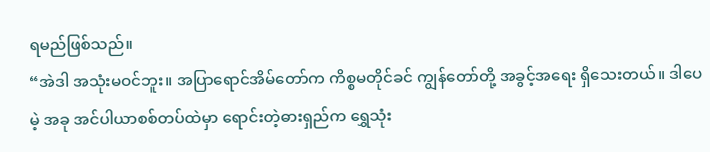ရမည်ဖြစ်သည်။
“အဲဒါ အသုံးမဝင်ဘူး။ အပြာရောင်အိမ်တော်က ကိစ္စမတိုင်ခင် ကျွန်တော်တို့ အခွင့်အရေး ရှိသေးတယ်။ ဒါပေမဲ့ အခု အင်ပါယာစစ်တပ်ထဲမှာ ရောင်းတဲ့ဓားရှည်က ရွှေသုံး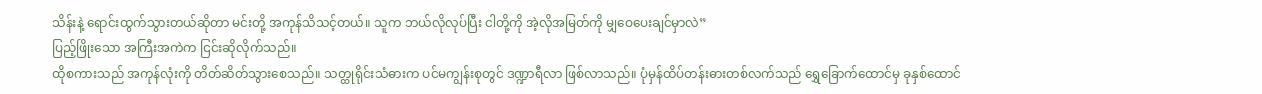သိန်းနဲ့ ရောင်းထွက်သွားတယ်ဆိုတာ မင်းတို့ အကုန်သိသင့်တယ်။ သူက ဘယ်လိုလုပ်ပြီး ငါတို့ကို အဲ့လိုအမြတ်ကို မျှဝေပေးချင်မှာလဲ”
ပြည့်ဖြိုးသော အကြီးအကဲက ငြင်းဆိုလိုက်သည်။
ထိုစကားသည် အကုန်လုံးကို တိတ်ဆိတ်သွားစေသည်။ သတ္ထုရိုင်းသံဓားက ပင်မကျွန်းစုတွင် ဒဏ္ဍာရီလာ ဖြစ်လာသည်။ ပုံမှန်ထိပ်တန်းဓားတစ်လက်သည် ရွှေခြောက်ထောင်မှ ခုနှစ်ထောင်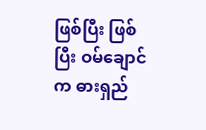ဖြစ်ပြီး ဖြစ်ပြီး ဝမ်ချောင်က ဓားရှည်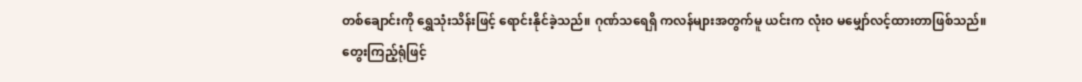တစ်ချောင်းကို ရွှေသုံးသိန်းဖြင့် ရောင်းနိုင်ခဲ့သည်။ ဂုဏ်သရေရှိ ကလန်များအတွက်မူ ယင်းက လုံးဝ မမျှော်လင့်ထားတာဖြစ်သည်။
တွေးကြည့်ရုံဖြင့်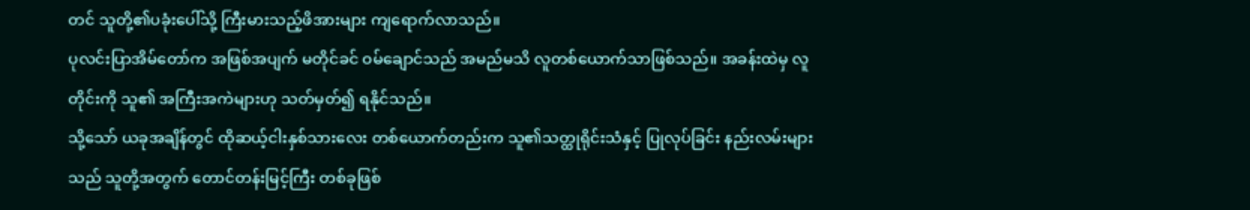တင် သူတို့၏ပခုံးပေါ်သို့ ကြီးမားသည့်ဖိအားများ ကျရောက်လာသည်။
ပုလင်းပြာအိမ်တော်က အဖြစ်အပျက် မတိုင်ခင် ဝမ်ချောင်သည် အမည်မသိ လူတစ်ယောက်သာဖြစ်သည်။ အခန်းထဲမှ လူတိုင်းကို သူ၏ အကြီးအကဲများဟု သတ်မှတ်၍ ရနိုင်သည်။
သို့သော် ယခုအချိန်တွင် ထိုဆယ့်ငါးနှစ်သားလေး တစ်ယောက်တည်းက သူ၏သတ္ထုရိုင်းသံနှင့် ပြုလုပ်ခြင်း နည်းလမ်းများသည် သူတို့အတွက် တောင်တန်းမြင့်ကြီး တစ်ခုဖြစ်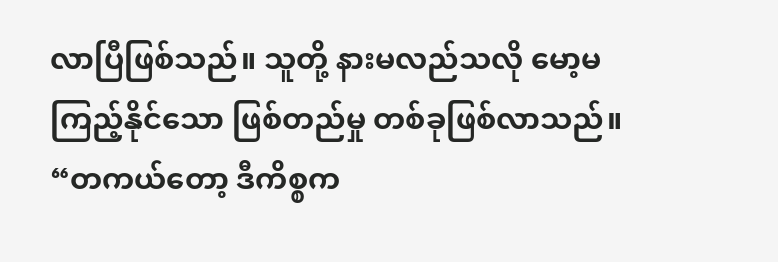လာပြီဖြစ်သည်။ သူတို့ နားမလည်သလို မော့မကြည့်နိုင်သော ဖြစ်တည်မှု တစ်ခုဖြစ်လာသည်။
“တကယ်တော့ ဒီကိစ္စက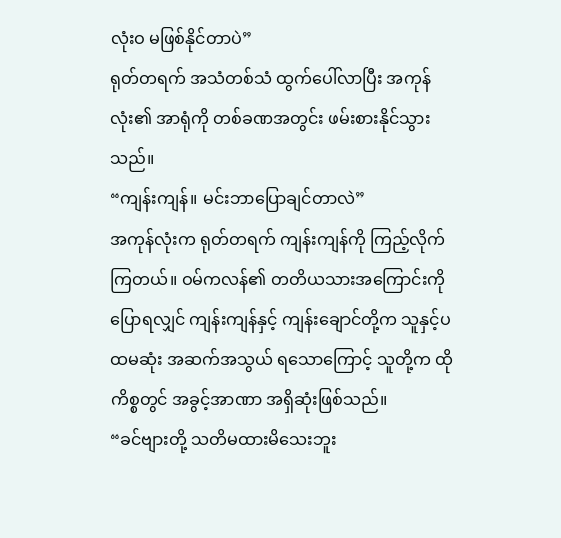လုံးဝ မဖြစ်နိုင်တာပဲ”
ရုတ်တရက် အသံတစ်သံ ထွက်ပေါ်လာပြီး အကုန်လုံး၏ အာရုံကို တစ်ခဏအတွင်း ဖမ်းစားနိုင်သွားသည်။
“ကျန်းကျန်။ မင်းဘာပြောချင်တာလဲ”
အကုန်လုံးက ရုတ်တရက် ကျန်းကျန်ကို ကြည့်လိုက်ကြတယ်။ ဝမ်ကလန်၏ တတိယသားအကြောင်းကို ပြောရလျှင် ကျန်းကျန်နှင့် ကျန်းချောင်တို့က သူနှင့်ပထမဆုံး အဆက်အသွယ် ရသောကြောင့် သူတို့က ထိုကိစ္စတွင် အခွင့်အာဏာ အရှိဆုံးဖြစ်သည်။
“ခင်ဗျားတို့ သတိမထားမိသေးဘူး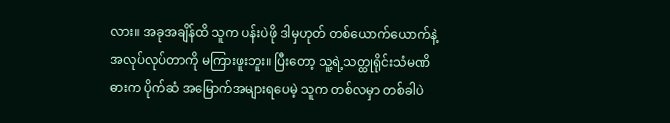လား။ အခုအချိန်ထိ သူက ပန်းပဲဖို ဒါမှဟုတ် တစ်ယောက်ယောက်နဲ့ အလုပ်လုပ်တာကို မကြားဖူးဘူး။ ပြီးတော့ သူ့ရဲ့သတ္ထုရိုင်းသံမဏိဓားက ပိုက်ဆံ အမြောက်အများရပေမဲ့ သူက တစ်လမှာ တစ်ခါပဲ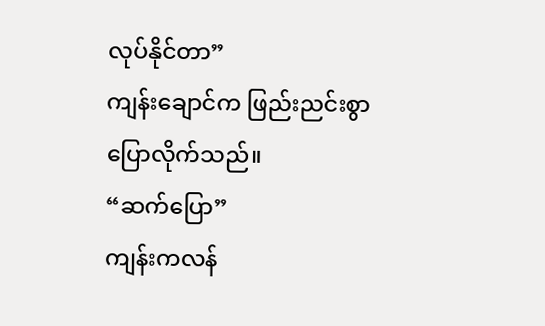လုပ်နိုင်တာ”
ကျန်းချောင်က ဖြည်းညင်းစွာ ပြောလိုက်သည်။
“ဆက်ပြော”
ကျန်းကလန်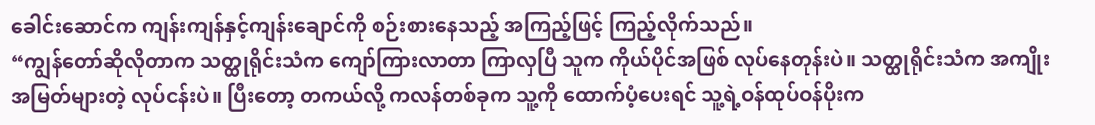ခေါင်းဆောင်က ကျန်းကျန်နှင့်ကျန်းချောင်ကို စဉ်းစားနေသည့် အကြည့်ဖြင့် ကြည့်လိုက်သည်။
“ကျွန်တော်ဆိုလိုတာက သတ္ထုရိုင်းသံက ကျော်ကြားလာတာ ကြာလှပြီ သူက ကိုယ်ပိုင်အဖြစ် လုပ်နေတုန်းပဲ။ သတ္ထုရိုင်းသံက အကျိုးအမြတ်များတဲ့ လုပ်ငန်းပဲ။ ပြီးတော့ တကယ်လို့ ကလန်တစ်ခုက သူ့ကို ထောက်ပံ့ပေးရင် သူ့ရဲ့ဝန်ထုပ်ဝန်ပိုးက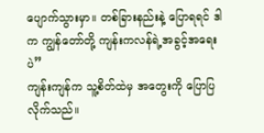ပျောက်သွားမှာ။ တစ်ခြားနည်းနဲ့ ပြောရရင် ဒါက ကျွန်တော်တို့ ကျန်းကလန်ရဲ့အခွင့်အရေးပဲ”
ကျန်းကျန်က သူ့စိတ်ထဲမှ အတွေးကို ပြောပြလိုက်သည်။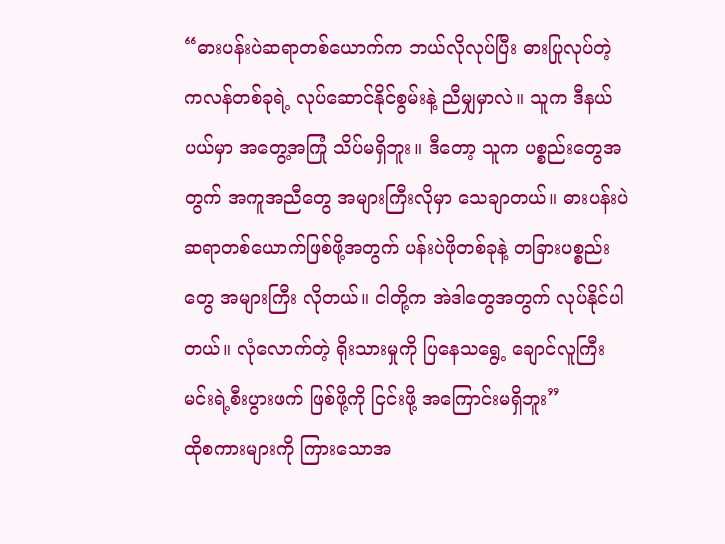“ဓားပန်းပဲဆရာတစ်ယောက်က ဘယ်လိုလုပ်ပြီး ဓားပြုလုပ်တဲ့ ကလန်တစ်ခုရဲ့ လုပ်ဆောင်နိုင်စွမ်းနဲ့ ညီမျှမှာလဲ။ သူက ဒီနယ်ပယ်မှာ အတွေ့အကြုံ သိပ်မရှိဘူး။ ဒီတော့ သူက ပစ္စည်းတွေအတွက် အကူအညီတွေ အများကြီးလိုမှာ သေချာတယ်။ ဓားပန်းပဲဆရာတစ်ယောက်ဖြစ်ဖို့အတွက် ပန်းပဲဖိုတစ်ခုနဲ့ တခြားပစ္စည်းတွေ အများကြီး လိုတယ်။ ငါတို့က အဲဒါတွေအတွက် လုပ်နိုင်ပါတယ်။ လုံလောက်တဲ့ ရိုးသားမှုကို ပြနေသရွေ့ ချောင်လူကြီးမင်းရဲ့စီးပွားဖက် ဖြစ်ဖို့ကို ငြင်းဖို့ အကြောင်းမရှိဘူး”
ထိုစကားများကို ကြားသောအ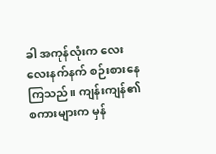ခါ အကုန်လုံးက လေးလေးနက်နက် စဉ်းစားနေကြသည်။ ကျန်းကျန်၏စကားများက မှန်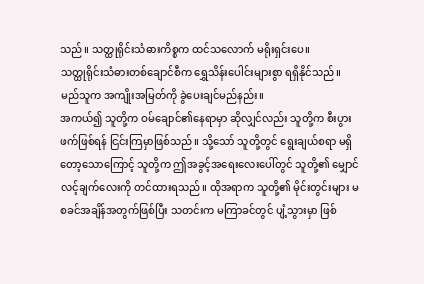သည်။ သတ္ထုရိုင်းသံဓားကိစ္စက ထင်သလောက် မရိုးရှင်းပေ။
သတ္ထုရိုင်းသံဓားတစ်ချောင်စီက ရွှေသိန်းပေါင်းများစွာ ရရှိနိုင်သည်။ မည်သူက အကျိုးအမြတ်ကို ခွဲပေးချင်မည်နည်း။
အကယ်၍ သူတို့က ဝမ်ချောင်၏နေရာမှာ ဆိုလျှင်လည်း သူတို့က စီးပွားဖက်ဖြစ်ရန် ငြင်းကြမှာဖြစ်သည်။ သို့သော် သူတို့တွင် ရွေးချယ်စရာ မရှိတော့သောကြောင့် သူတို့က ဤအခွင့်အရေးလေးပေါ်တွင် သူတို့၏ မျှောင်လင့်ချက်လေးကို တင်ထားရသည်။ ထိုအရာက သူတို့၏ မိုင်းတွင်းများ မစခင်အချိန်အတွက်ဖြစ်ပြီး သတင်းက မကြာခင်တွင် ပျံ့သွားမှာ ဖြစ်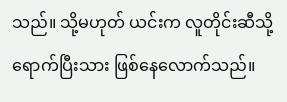သည်။ သို့မဟုတ် ယင်းက လူတိုင်းဆီသို့ ရောက်ပြီးသား ဖြစ်နေလောက်သည်။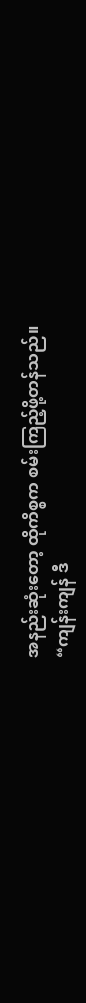အနည်းဆုံးတော့ ထိုကိစ္စက စမ်းကြည့်ဖို့တန်သည်။
“ကျန်းကျန် ဒီ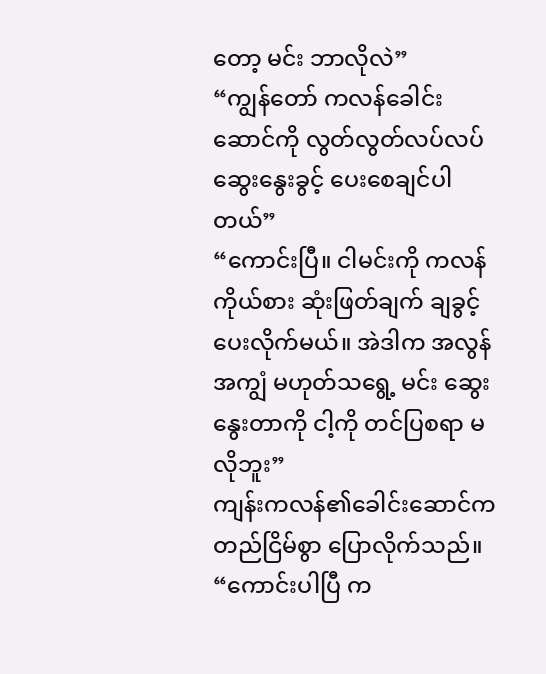တော့ မင်း ဘာလိုလဲ”
“ကျွန်တော် ကလန်ခေါင်းဆောင်ကို လွတ်လွတ်လပ်လပ် ဆွေးနွေးခွင့် ပေးစေချင်ပါတယ်”
“ကောင်းပြီ။ ငါမင်းကို ကလန်ကိုယ်စား ဆုံးဖြတ်ချက် ချခွင့်ပေးလိုက်မယ်။ အဲဒါက အလွန်အကျွံ မဟုတ်သရွေ့ မင်း ဆွေးနွေးတာကို ငါ့ကို တင်ပြစရာ မလိုဘူး”
ကျန်းကလန်၏ခေါင်းဆောင်က တည်ငြိမ်စွာ ပြောလိုက်သည်။
“ကောင်းပါပြီ က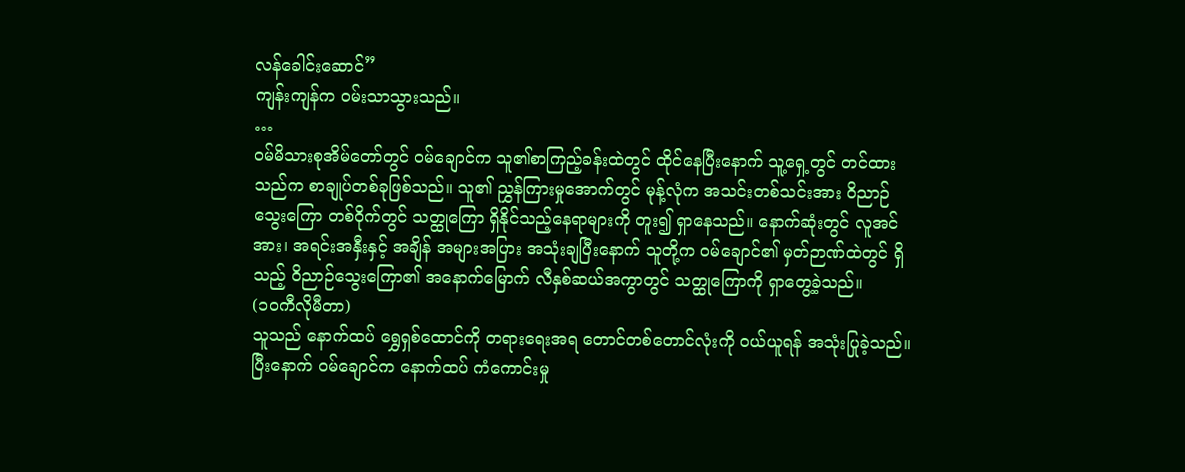လန်ခေါင်းဆောင်”
ကျန်းကျန်က ဝမ်းသာသွားသည်။
…
ဝမ်မိသားစုအိမ်တော်တွင် ဝမ်ချောင်က သူ၏စာကြည့်ခန်းထဲတွင် ထိုင်နေပြီးနောက် သူ့ရှေ့တွင် တင်ထားသည်က စာချုပ်တစ်ခုဖြစ်သည်။ သူ၏ ညွှန်ကြားမှုအောက်တွင် မုန့်လုံက အသင်းတစ်သင်းအား ဝိညာဉ်သွေးကြော တစ်ဝိုက်တွင် သတ္ထုကြော ရှိနိုင်သည့်နေရာများကို တူး၍ ရှာနေသည်။ နောက်ဆုံးတွင် လူအင်အား၊ အရင်းအနှီးနှင့် အချိန် အများအပြား အသုံးချပြီးနောက် သူတို့က ဝမ်ချောင်၏ မှတ်ဉာဏ်ထဲတွင် ရှိသည့် ဝိညာဉ်သွေးကြော၏ အနောက်မြောက် လီနှစ်ဆယ်အကွာတွင် သတ္ထုကြောကို ရှာတွေ့ခဲ့သည်။
(၁၀ကီလိုမီတာ)
သူသည် နောက်ထပ် ရွှေရှစ်ထောင်ကို တရားရေးအရ တောင်တစ်တောင်လုံးကို ဝယ်ယူရန် အသုံးပြုခဲ့သည်။
ပြီးနောက် ဝမ်ချောင်က နောက်ထပ် ကံကောင်းမှု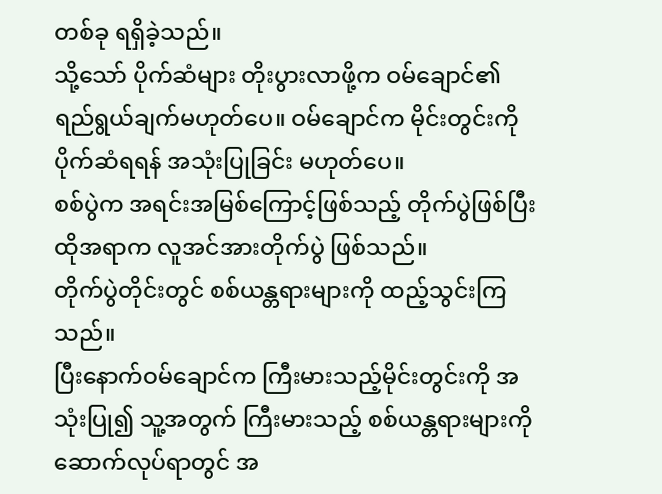တစ်ခု ရရှိခဲ့သည်။
သို့သော် ပိုက်ဆံများ တိုးပွားလာဖို့က ဝမ်ချောင်၏ ရည်ရွယ်ချက်မဟုတ်ပေ။ ဝမ်ချောင်က မိုင်းတွင်းကို ပိုက်ဆံရရန် အသုံးပြုခြင်း မဟုတ်ပေ။
စစ်ပွဲက အရင်းအမြစ်ကြောင့်ဖြစ်သည့် တိုက်ပွဲဖြစ်ပြီး ထိုအရာက လူအင်အားတိုက်ပွဲ ဖြစ်သည်။
တိုက်ပွဲတိုင်းတွင် စစ်ယန္တရားများကို ထည့်သွင်းကြသည်။
ပြီးနောက်ဝမ်ချောင်က ကြီးမားသည့်မိုင်းတွင်းကို အသုံးပြု၍ သူ့အတွက် ကြီးမားသည့် စစ်ယန္တရားများကို ဆောက်လုပ်ရာတွင် အ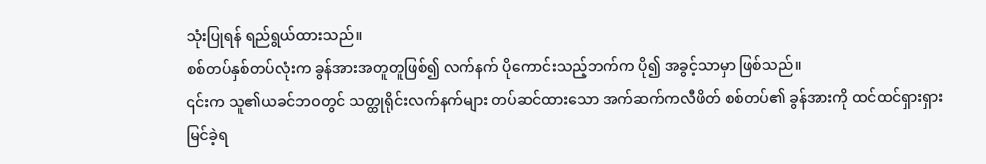သုံးပြုရန် ရည်ရွယ်ထားသည်။
စစ်တပ်နှစ်တပ်လုံးက ခွန်အားအတူတူဖြစ်၍ လက်နက် ပိုကောင်းသည့်ဘက်က ပို၍ အခွင့်သာမှာ ဖြစ်သည်။
၎င်းက သူ၏ယခင်ဘဝတွင် သတ္ထုရိုင်းလက်နက်များ တပ်ဆင်ထားသော အက်ဆက်ကလီဖိတ် စစ်တပ်၏ ခွန်အားကို ထင်ထင်ရှားရှား မြင်ခဲ့ရ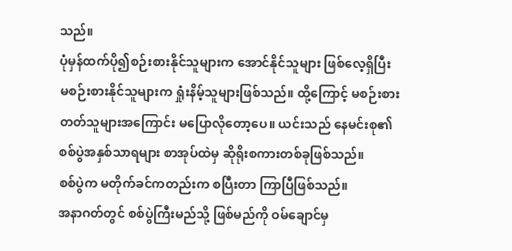သည်။
ပုံမှန်ထက်ပို၍စဉ်းစားနိုင်သူများက အောင်နိုင်သူများ ဖြစ်လေ့ရှိပြီး မစဉ်းစားနိုင်သူများက ရှုံးနိမ့်သူများဖြစ်သည်။ ထို့ကြောင့် မစဉ်းစားတတ်သူများအကြောင်း မပြောလိုတော့ပေ။ ယင်းသည် နေမင်းစု၏စစ်ပွဲအနှစ်သာရများ စာအုပ်ထဲမှ ဆိုရိုးစကားတစ်ခုဖြစ်သည်။
စစ်ပွဲက မတိုက်ခင်ကတည်းက စပြီးတာ ကြာပြီဖြစ်သည်။
အနာဂတ်တွင် စစ်ပွဲကြီးမည်သို့ ဖြစ်မည်ကို ဝမ်ချောင်မှ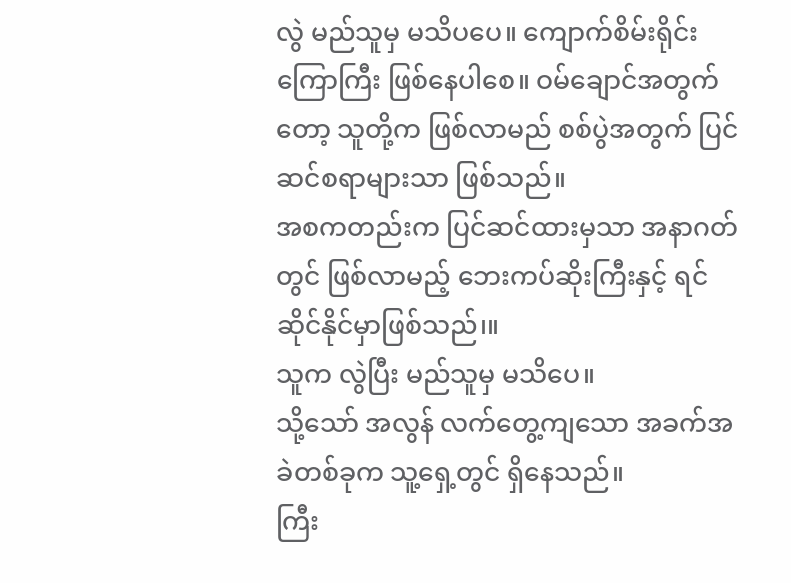လွဲ မည်သူမှ မသိပပေ။ ကျောက်စိမ်းရိုင်းကြောကြီး ဖြစ်နေပါစေ။ ဝမ်ချောင်အတွက်တော့ သူတို့က ဖြစ်လာမည် စစ်ပွဲအတွက် ပြင်ဆင်စရာများသာ ဖြစ်သည်။
အစကတည်းက ပြင်ဆင်ထားမှသာ အနာဂတ်တွင် ဖြစ်လာမည့် ဘေးကပ်ဆိုးကြီးနှင့် ရင်ဆိုင်နိုင်မှာဖြစ်သည်၊။
သူက လွဲပြီး မည်သူမှ မသိပေ။
သို့သော် အလွန် လက်တွေ့ကျသော အခက်အခဲတစ်ခုက သူ့ရှေ့တွင် ရှိနေသည်။
ကြီး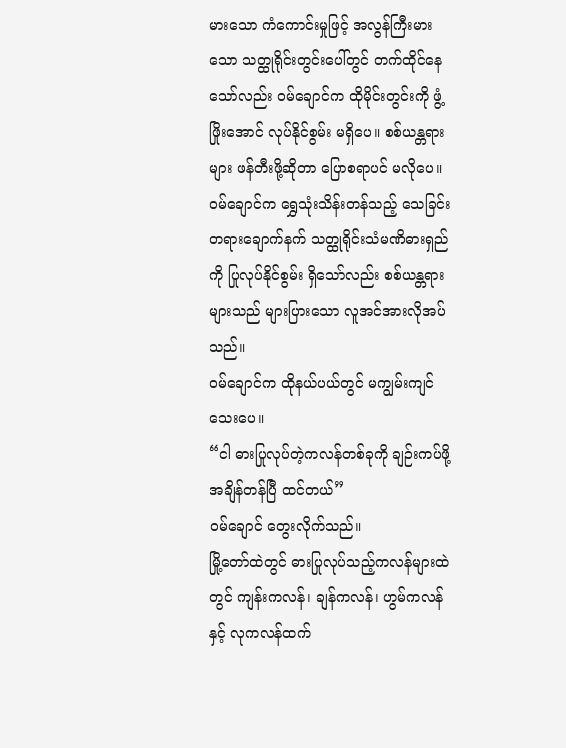မားသော ကံကောင်းမှုဖြင့် အလွန်ကြီးမားသော သတ္ထုရိုင်းတွင်းပေါ်တွင် တက်ထိုင်နေသော်လည်း ဝမ်ချောင်က ထိုမိုင်းတွင်းကို ဖွံ့ဖြိုးအောင် လုပ်နိုင်စွမ်း မရှိပေ။ စစ်ယန္တရားများ ဖန်တီးဖို့ဆိုတာ ပြောစရာပင် မလိုပေ။
ဝမ်ချောင်က ရွှေသုံးသိန်းတန်သည့် သေခြင်းတရားချောက်နက် သတ္ထုရိုင်းသံမဏိဓားရှည်ကို ပြုလုပ်နိုင်စွမ်း ရှိသော်လည်း စစ်ယန္တရားများသည် များပြားသော လူအင်အားလိုအပ်သည်။
ဝမ်ချောင်က ထိုနယ်ပယ်တွင် မကျွမ်းကျင်သေးပေ။
“ငါ ဓားပြုလုပ်တဲ့ကလန်တစ်ခုကို ချဉ်းကပ်ဖို့ အချိန်တန်ပြီ ထင်တယ်”
ဝမ်ချောင် တွေးလိုက်သည်။
မြို့တော်ထဲတွင် ဓားပြုလုပ်သည့်ကလန်များထဲတွင် ကျန်းကလန်၊ ချန်ကလန်၊ ဟွမ်ကလန်နှင့် လုကလန်ထက်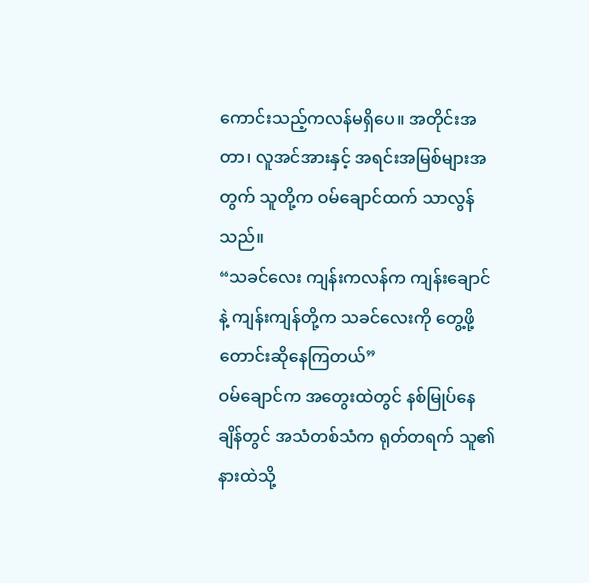ကောင်းသည့်ကလန်မရှိပေ။ အတိုင်းအတာ၊ လူအင်အားနှင့် အရင်းအမြစ်များအတွက် သူတို့က ဝမ်ချောင်ထက် သာလွန်သည်။
“သခင်လေး ကျန်းကလန်က ကျန်းချောင်နဲ့ ကျန်းကျန်တို့က သခင်လေးကို တွေ့ဖို့ တောင်းဆိုနေကြတယ်”
ဝမ်ချောင်က အတွေးထဲတွင် နစ်မြုပ်နေချိန်တွင် အသံတစ်သံက ရုတ်တရက် သူ၏နားထဲသို့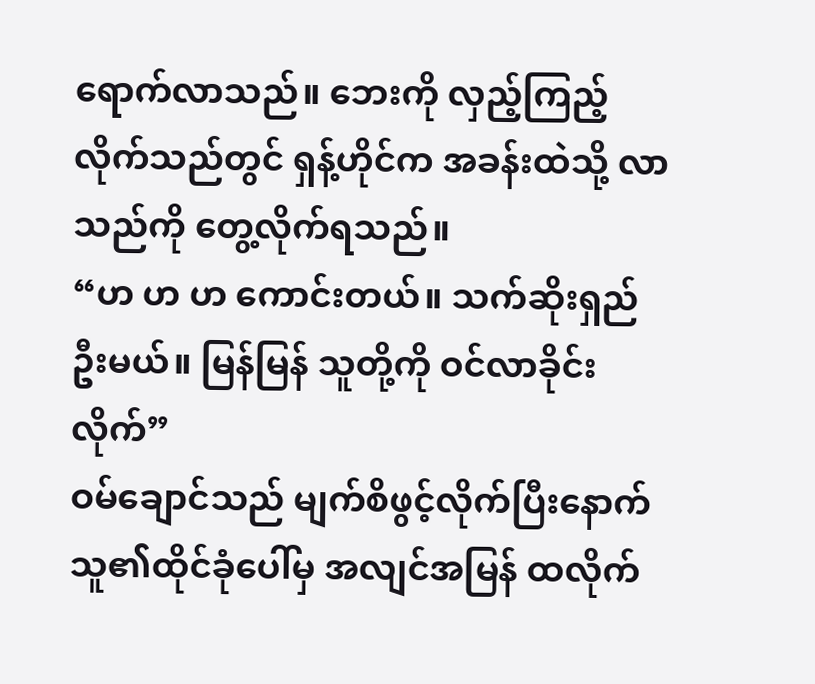ရောက်လာသည်။ ဘေးကို လှည့်ကြည့်လိုက်သည်တွင် ရှန့်ဟိုင်က အခန်းထဲသို့ လာသည်ကို တွေ့လိုက်ရသည်။
“ဟ ဟ ဟ ကောင်းတယ်။ သက်ဆိုးရှည်ဦးမယ်။ မြန်မြန် သူတို့ကို ဝင်လာခိုင်းလိုက်”
ဝမ်ချောင်သည် မျက်စိဖွင့်လိုက်ပြီးနောက် သူ၏ထိုင်ခုံပေါ်မှ အလျင်အမြန် ထလိုက်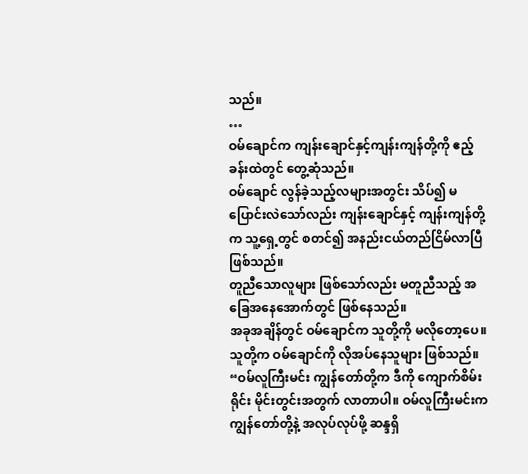သည်။
…
ဝမ်ချောင်က ကျန်းချောင်နှင့်ကျန်းကျန်တို့ကို ဧည့်ခန်းထဲတွင် တွေ့ဆုံသည်။
ဝမ်ချောင် လွန်ခဲ့သည့်လများအတွင်း သိပ်၍ မပြောင်းလဲသော်လည်း ကျန်းချောင်နှင့် ကျန်းကျန်တို့က သူ့ရှေ့တွင် စတင်၍ အနည်းငယ်တည်ငြိမ်လာပြီ ဖြစ်သည်။
တူညီသောလူများ ဖြစ်သော်လည်း မတူညီသည့် အခြေအနေအောက်တွင် ဖြစ်နေသည်။
အခုအချိန်တွင် ဝမ်ချောင်က သူတို့ကို မလိုတော့ပေ။ သူတို့က ဝမ်ချောင်ကို လိုအပ်နေသူများ ဖြစ်သည်။
“ဝမ်လူကြီးမင်း ကျွန်တော်တို့က ဒီကို ကျောက်စိမ်းရိုင်း မိုင်းတွင်းအတွက် လာတာပါ။ ဝမ်လူကြီးမင်းက ကျွန်တော်တို့နဲ့ အလုပ်လုပ်ဖို့ ဆန္ဒရှိ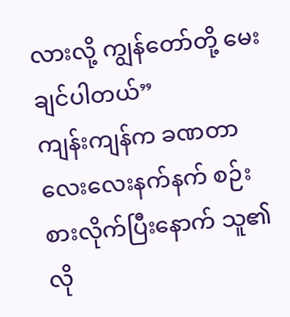လားလို့ ကျွန်တော်တို့ မေးချင်ပါတယ်”
ကျန်းကျန်က ခဏတာ လေးလေးနက်နက် စဉ်းစားလိုက်ပြီးနောက် သူ၏ လို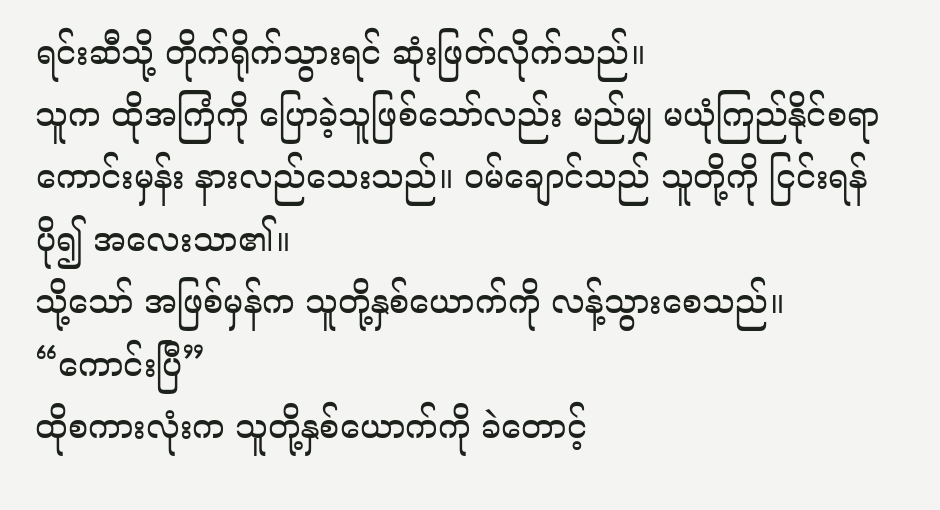ရင်းဆီသို့ တိုက်ရိုက်သွားရင် ဆုံးဖြတ်လိုက်သည်။
သူက ထိုအကြံကို ပြောခဲ့သူဖြစ်သော်လည်း မည်မျှ မယုံကြည်နိုင်စရာ ကောင်းမှန်း နားလည်သေးသည်။ ဝမ်ချောင်သည် သူတို့ကို ငြင်းရန် ပို၍ အလေးသာ၏။
သို့သော် အဖြစ်မှန်က သူတို့နှစ်ယောက်ကို လန့်သွားစေသည်။
“ကောင်းပြီ”
ထိုစကားလုံးက သူတို့နှစ်ယောက်ကို ခဲတောင့်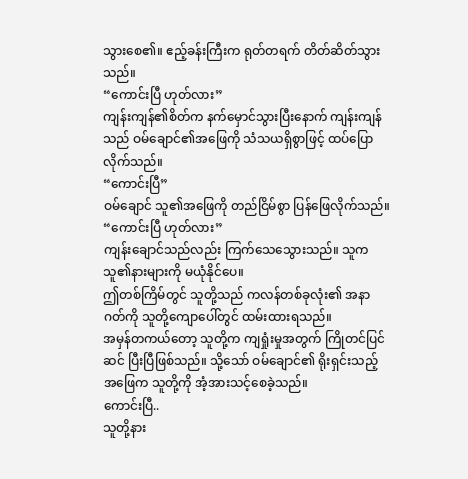သွားစေ၏။ ဧည့်ခန်းကြီးက ရုတ်တရက် တိတ်ဆိတ်သွားသည်။
“ကောင်းပြီ ဟုတ်လား”
ကျန်းကျန်၏စိတ်က နက်မှောင်သွားပြီးနောက် ကျန်းကျန်သည် ဝမ်ချောင်၏အဖြေကို သံသယရှိစွာဖြင့် ထပ်ပြောလိုက်သည်။
“ကောင်းပြီ”
ဝမ်ချောင် သူ၏အဖြေကို တည်ငြိမ်စွာ ပြန်ဖြေလိုက်သည်။
“ကောင်းပြီ ဟုတ်လား”
ကျန်းချောင်သည်လည်း ကြက်သေသွေားသည်။ သူက သူ၏နားများကို မယုံနိုင်ပေ။
ဤတစ်ကြိမ်တွင် သူတို့သည် ကလန်တစ်ခုလုံး၏ အနာဂတ်ကို သူတို့ကျောပေါ်တွင် ထမ်းထားရသည်။
အမှန်တကယ်တော့ သူတို့က ကျရှုံးမှုအတွက် ကြိုတင်ပြင်ဆင် ပြီးပြီဖြစ်သည်။ သို့သော် ဝမ်ချောင်၏ ရိုးရှင်းသည့် အဖြေက သူတို့ကို အံ့အားသင့်စေခဲ့သည်။
ကောင်းပြီ..
သူတို့နား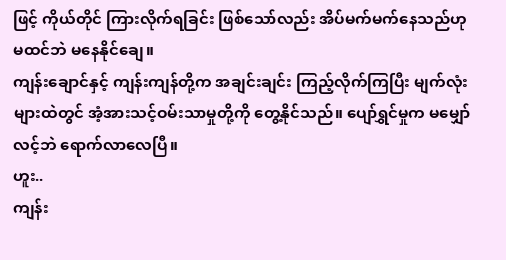ဖြင့် ကိုယ်တိုင် ကြားလိုက်ရခြင်း ဖြစ်သော်လည်း အိပ်မက်မက်နေသည်ဟု မထင်ဘဲ မနေနိုင်ချေ။
ကျန်းချောင်နှင့် ကျန်းကျန်တို့က အချင်းချင်း ကြည့်လိုက်ကြပြီး မျက်လုံးများထဲတွင် အံ့အားသင့်ဝမ်းသာမှုတို့ကို တွေ့နိုင်သည်။ ပျော်ရွှင်မှုက မမျှော်လင့်ဘဲ ရောက်လာလေပြီ။
ဟူး..
ကျန်း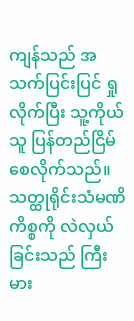ကျန်သည် အသက်ပြင်းပြင် ရှုလိုက်ပြီး သူ့ကိုယ်သူ ပြန်တည်ငြိမ်စေလိုက်သည်။ သတ္ထုရိုင်းသံမဏိကိစ္စကို လဲလှယ်ခြင်းသည် ကြီးမား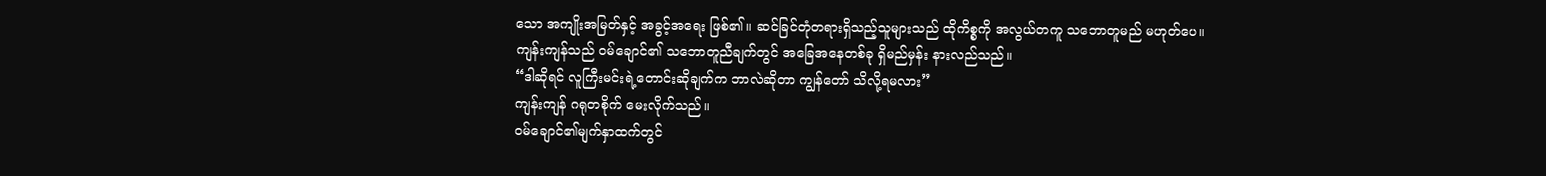သော အကျိုးအမြတ်နှင့် အခွင့်အရေး ဖြစ်၏။ ဆင်ခြင်တုံတရားရှိသည့်သူများသည် ထိုကိစ္စကို အလွယ်တကူ သဘောတူမည် မဟုတ်ပေ။
ကျန်းကျန်သည် ဝမ်ချောင်၏ သဘောတူညီချက်တွင် အခြေအနေတစ်ခု ရှိမည်မှန်း နားလည်သည်။
“ဒါဆိုရင် လူကြီးမင်းရဲ့တောင်းဆိုချက်က ဘာလဲဆိုတာ ကျွန်တော် သိလို့ရမလား”
ကျန်းကျန် ဂရုတစိုက် မေးလိုက်သည်။
ဝမ်ချောင်၏မျက်နှာထက်တွင်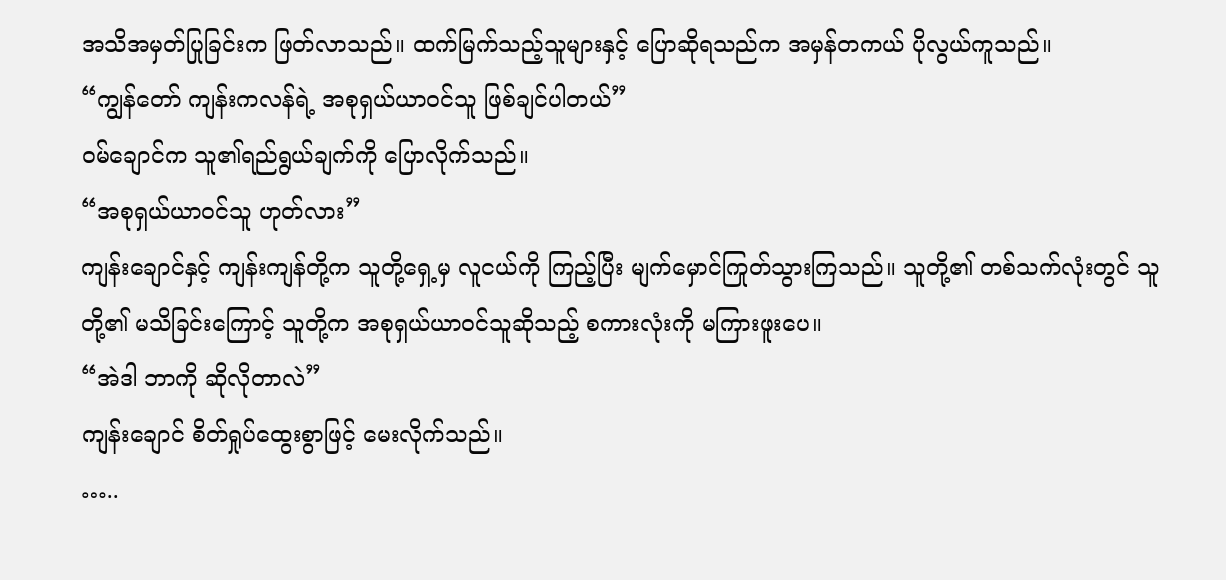အသိအမှတ်ပြုခြင်းက ဖြတ်လာသည်။ ထက်မြက်သည့်သူများနှင့် ပြောဆိုရသည်က အမှန်တကယ် ပိုလွယ်ကူသည်။
“ကျွန်တော် ကျန်းကလန်ရဲ့ အစုရှယ်ယာဝင်သူ ဖြစ်ချင်ပါတယ်”
ဝမ်ချောင်က သူ၏ရည်ရွယ်ချက်ကို ပြောလိုက်သည်။
“အစုရှယ်ယာဝင်သူ ဟုတ်လား”
ကျန်းချောင်နှင့် ကျန်းကျန်တို့က သူတို့ရှေ့မှ လူငယ်ကို ကြည့်ပြီး မျက်မှောင်ကြုတ်သွားကြသည်။ သူတို့၏ တစ်သက်လုံးတွင် သူတို့၏ မသိခြင်းကြောင့် သူတို့က အစုရှယ်ယာဝင်သူဆိုသည့် စကားလုံးကို မကြားဖူးပေ။
“အဲဒါ ဘာကို ဆိုလိုတာလဲ”
ကျန်းချောင် စိတ်ရှုပ်ထွေးစွာဖြင့် မေးလိုက်သည်။
…..